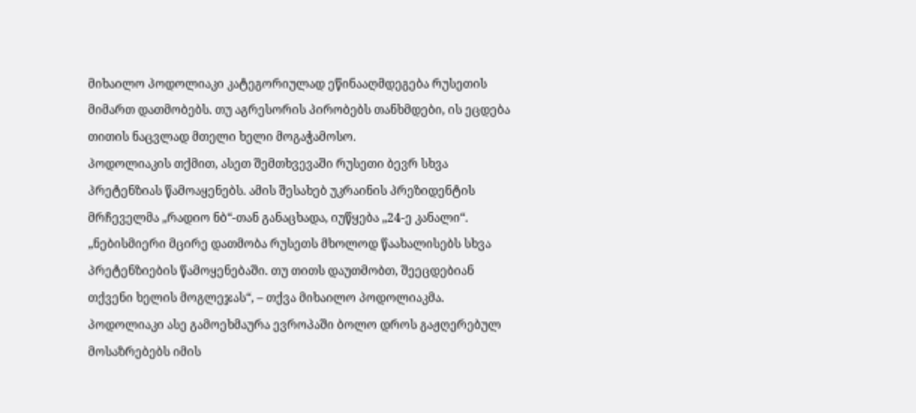მიხაილო პოდოლიაკი კატეგორიულად ეწინააღმდეგება რუსეთის მიმართ დათმობებს. თუ აგრესორის პირობებს თანხმდები, ის ეცდება თითის ნაცვლად მთელი ხელი მოგაჭამოსო.
პოდოლიაკის თქმით, ასეთ შემთხვევაში რუსეთი ბევრ სხვა პრეტენზიას წამოაყენებს. ამის შესახებ უკრაინის პრეზიდენტის მრჩეველმა „რადიო ნბ“-თან განაცხადა, იუწყება „24-ე კანალი“.
„ნებისმიერი მცირე დათმობა რუსეთს მხოლოდ წაახალისებს სხვა პრეტენზიების წამოყენებაში. თუ თითს დაუთმობთ, შეეცდებიან თქვენი ხელის მოგლეჯას“, – თქვა მიხაილო პოდოლიაკმა.
პოდოლიაკი ასე გამოეხმაურა ევროპაში ბოლო დროს გაჟღერებულ მოსაზრებებს იმის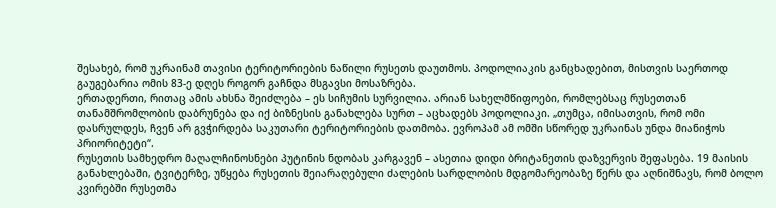შესახებ, რომ უკრაინამ თავისი ტერიტორიების ნაწილი რუსეთს დაუთმოს. პოდოლიაკის განცხადებით, მისთვის საერთოდ გაუგებარია ომის 83-ე დღეს როგორ გაჩნდა მსგავსი მოსაზრება.
ერთადერთი, რითაც ამის ახსნა შეიძლება – ეს სიჩუმის სურვილია. არიან სახელმწიფოები, რომლებსაც რუსეთთან თანამშრომლობის დაბრუნება და იქ ბიზნესის განახლება სურთ – აცხადებს პოდოლიაკი. „თუმცა, იმისათვის, რომ ომი დასრულდეს, ჩვენ არ გვჭირდება საკუთარი ტერიტორიების დათმობა. ევროპამ ამ ომში სწორედ უკრაინას უნდა მიანიჭოს პრიორიტეტი“.
რუსეთის სამხედრო მაღალჩინოსნები პუტინის ნდობას კარგავენ – ასეთია დიდი ბრიტანეთის დაზვერვის შეფასება. 19 მაისის განახლებაში, ტვიტერზე, უწყება რუსეთის შეიარაღებული ძალების სარდლობის მდგომარეობაზე წერს და აღნიშნავს, რომ ბოლო კვირებში რუსეთმა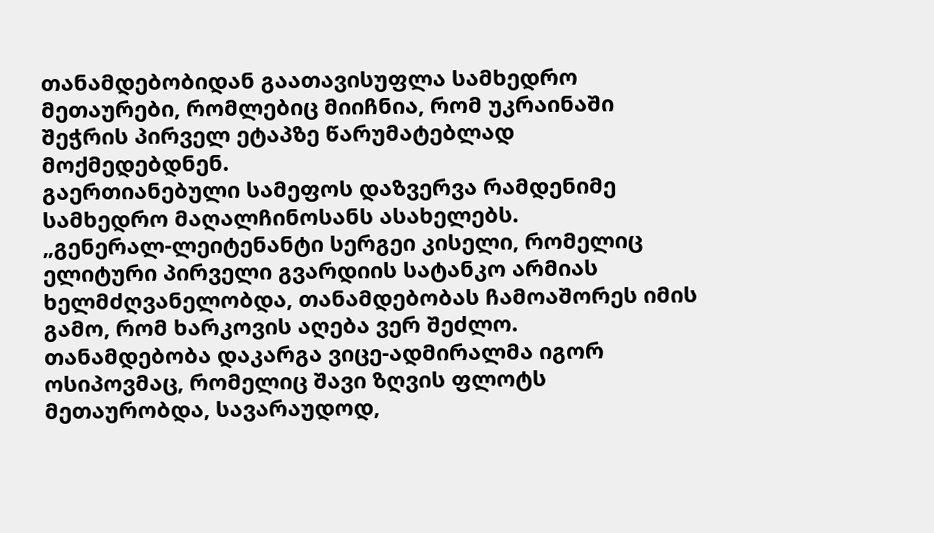თანამდებობიდან გაათავისუფლა სამხედრო მეთაურები, რომლებიც მიიჩნია, რომ უკრაინაში შეჭრის პირველ ეტაპზე წარუმატებლად მოქმედებდნენ.
გაერთიანებული სამეფოს დაზვერვა რამდენიმე სამხედრო მაღალჩინოსანს ასახელებს.
„გენერალ-ლეიტენანტი სერგეი კისელი, რომელიც ელიტური პირველი გვარდიის სატანკო არმიას ხელმძღვანელობდა, თანამდებობას ჩამოაშორეს იმის გამო, რომ ხარკოვის აღება ვერ შეძლო.
თანამდებობა დაკარგა ვიცე-ადმირალმა იგორ ოსიპოვმაც, რომელიც შავი ზღვის ფლოტს მეთაურობდა, სავარაუდოდ,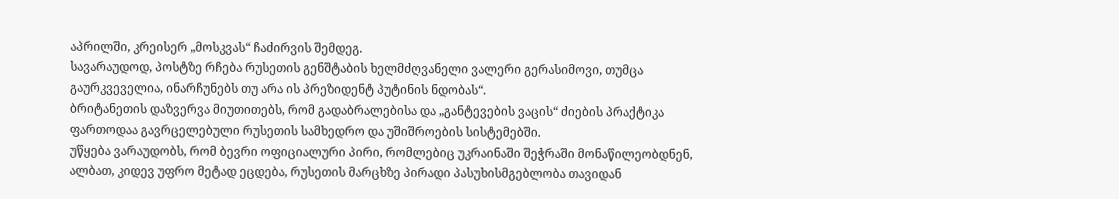აპრილში, კრეისერ „მოსკვას“ ჩაძირვის შემდეგ.
სავარაუდოდ, პოსტზე რჩება რუსეთის გენშტაბის ხელმძღვანელი ვალერი გერასიმოვი, თუმცა გაურკვეველია, ინარჩუნებს თუ არა ის პრეზიდენტ პუტინის ნდობას“.
ბრიტანეთის დაზვერვა მიუთითებს, რომ გადაბრალებისა და „განტევების ვაცის“ ძიების პრაქტიკა ფართოდაა გავრცელებული რუსეთის სამხედრო და უშიშროების სისტემებში.
უწყება ვარაუდობს, რომ ბევრი ოფიციალური პირი, რომლებიც უკრაინაში შეჭრაში მონაწილეობდნენ, ალბათ, კიდევ უფრო მეტად ეცდება, რუსეთის მარცხზე პირადი პასუხისმგებლობა თავიდან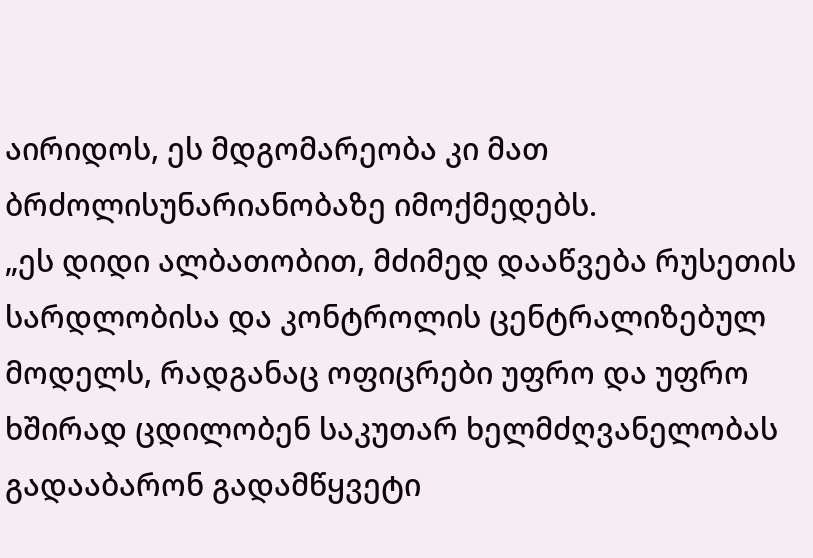აირიდოს, ეს მდგომარეობა კი მათ ბრძოლისუნარიანობაზე იმოქმედებს.
„ეს დიდი ალბათობით, მძიმედ დააწვება რუსეთის სარდლობისა და კონტროლის ცენტრალიზებულ მოდელს, რადგანაც ოფიცრები უფრო და უფრო ხშირად ცდილობენ საკუთარ ხელმძღვანელობას გადააბარონ გადამწყვეტი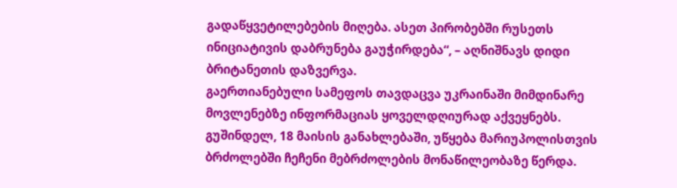გადაწყვეტილებების მიღება. ასეთ პირობებში რუსეთს ინიციატივის დაბრუნება გაუჭირდება“, – აღნიშნავს დიდი ბრიტანეთის დაზვერვა.
გაერთიანებული სამეფოს თავდაცვა უკრაინაში მიმდინარე მოვლენებზე ინფორმაციას ყოველდღიურად აქვეყნებს. გუშინდელ, 18 მაისის განახლებაში, უწყება მარიუპოლისთვის ბრძოლებში ჩეჩენი მებრძოლების მონაწილეობაზე წერდა.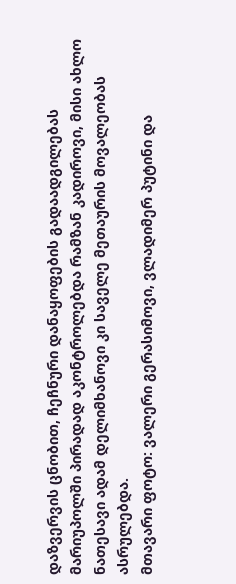დაზვერვის ცნობით, ჩეჩნური დანაყოფების გადაადგილებას მარიუპოლში პირადად აკონტროლებდა რამზან კადიროვი, მისი ახლო ნათესავი ადამ დელიმხანოვი კი საველე მეთაურის მოვალეობას ასრულებდა.
მთავარი ფოტო: ვალერი გერასიმოვი, ვლადიმერ პუტინი და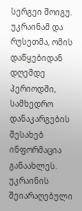სერგეი შოიგუ.
უკრაინამ და რუსეთმა, ომის დაწყებიდან დღემდე პერიოდში, სამხედრო დანაკარგების შესახებ ინფორმაცია განაახლეს.
უკრაინის შეიარაღებული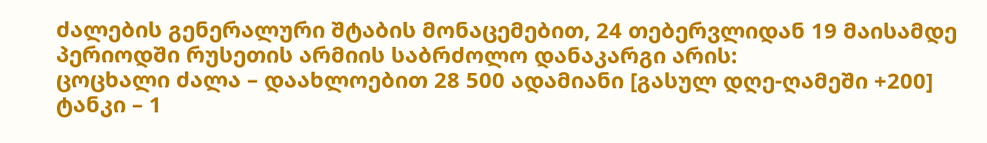ძალების გენერალური შტაბის მონაცემებით, 24 თებერვლიდან 19 მაისამდე პერიოდში რუსეთის არმიის საბრძოლო დანაკარგი არის:
ცოცხალი ძალა – დაახლოებით 28 500 ადამიანი [გასულ დღე-ღამეში +200]
ტანკი – 1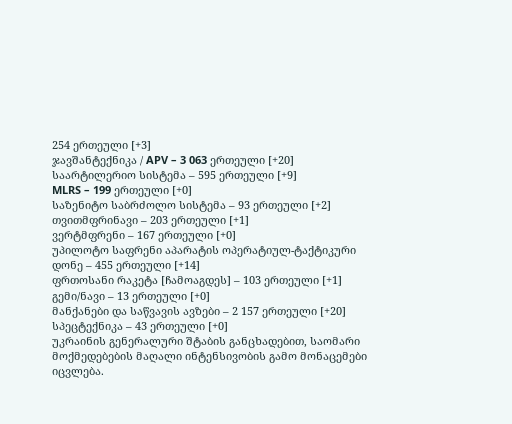254 ერთეული [+3]
ჯავშანტექნიკა / APV – 3 063 ერთეული [+20]
საარტილერიო სისტემა – 595 ერთეული [+9]
MLRS – 199 ერთეული [+0]
საზენიტო საბრძოლო სისტემა – 93 ერთეული [+2]
თვითმფრინავი – 203 ერთეული [+1]
ვერტმფრენი – 167 ერთეული [+0]
უპილოტო საფრენი აპარატის ოპერატიულ-ტაქტიკური დონე – 455 ერთეული [+14]
ფრთოსანი რაკეტა [ჩამოაგდეს] – 103 ერთეული [+1]
გემი/ნავი – 13 ერთეული [+0]
მანქანები და საწვავის ავზები – 2 157 ერთეული [+20]
სპეცტექნიკა – 43 ერთეული [+0]
უკრაინის გენერალური შტაბის განცხადებით, საომარი მოქმედებების მაღალი ინტენსივობის გამო მონაცემები იცვლება.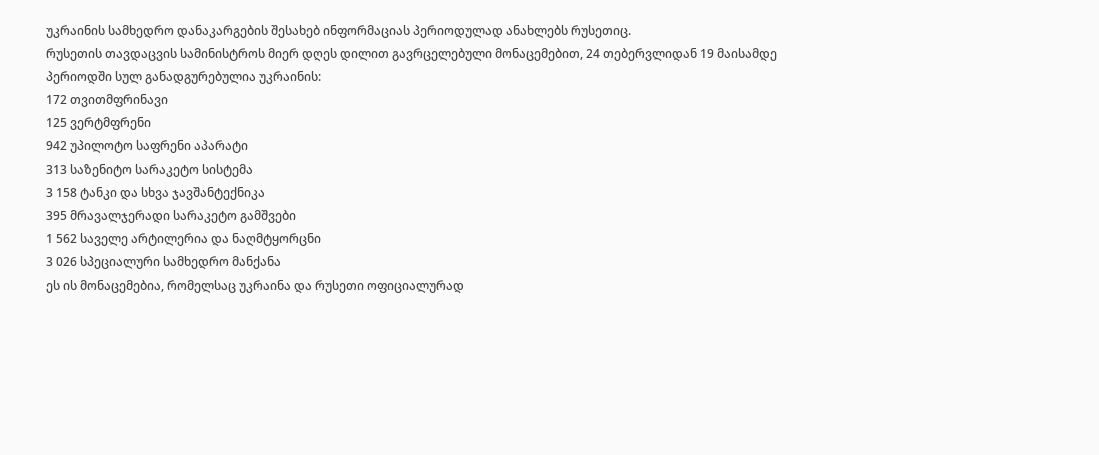უკრაინის სამხედრო დანაკარგების შესახებ ინფორმაციას პერიოდულად ანახლებს რუსეთიც.
რუსეთის თავდაცვის სამინისტროს მიერ დღეს დილით გავრცელებული მონაცემებით, 24 თებერვლიდან 19 მაისამდე პერიოდში სულ განადგურებულია უკრაინის:
172 თვითმფრინავი
125 ვერტმფრენი
942 უპილოტო საფრენი აპარატი
313 საზენიტო სარაკეტო სისტემა
3 158 ტანკი და სხვა ჯავშანტექნიკა
395 მრავალჯერადი სარაკეტო გამშვები
1 562 საველე არტილერია და ნაღმტყორცნი
3 026 სპეციალური სამხედრო მანქანა
ეს ის მონაცემებია, რომელსაც უკრაინა და რუსეთი ოფიციალურად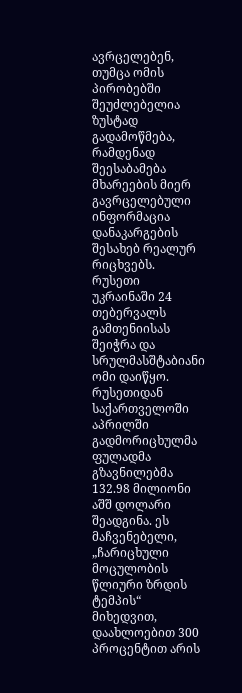ავრცელებენ, თუმცა ომის პირობებში შეუძლებელია ზუსტად გადამოწმება, რამდენად შეესაბამება მხარეების მიერ გავრცელებული ინფორმაცია დანაკარგების შესახებ რეალურ რიცხვებს.
რუსეთი უკრაინაში 24 თებერვალს გამთენიისას შეიჭრა და სრულმასშტაბიანი ომი დაიწყო.
რუსეთიდან საქართველოში აპრილში გადმორიცხულმა ფულადმა გზავნილებმა 132.98 მილიონი აშშ დოლარი შეადგინა. ეს მაჩვენებელი, „ჩარიცხული მოცულობის წლიური ზრდის ტემპის“ მიხედვით, დაახლოებით 300 პროცენტით არის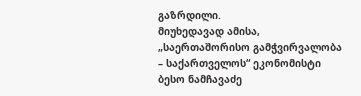გაზრდილი.
მიუხედავად ამისა, „საერთაშორისო გამჭვირვალობა – საქართველოს“ ეკონომისტი ბესო ნამჩავაძე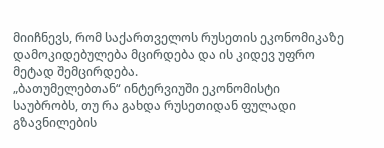მიიჩნევს, რომ საქართველოს რუსეთის ეკონომიკაზე დამოკიდებულება მცირდება და ის კიდევ უფრო მეტად შემცირდება.
„ბათუმელებთან“ ინტერვიუში ეკონომისტი საუბრობს, თუ რა გახდა რუსეთიდან ფულადი გზავნილების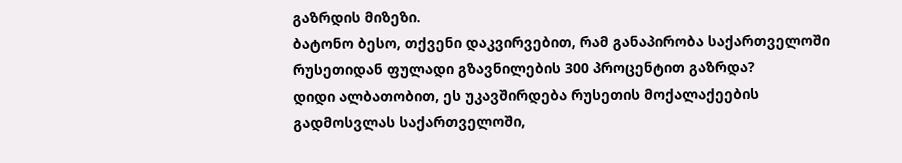გაზრდის მიზეზი.
ბატონო ბესო, თქვენი დაკვირვებით, რამ განაპირობა საქართველოში რუსეთიდან ფულადი გზავნილების 300 პროცენტით გაზრდა?
დიდი ალბათობით, ეს უკავშირდება რუსეთის მოქალაქეების გადმოსვლას საქართველოში,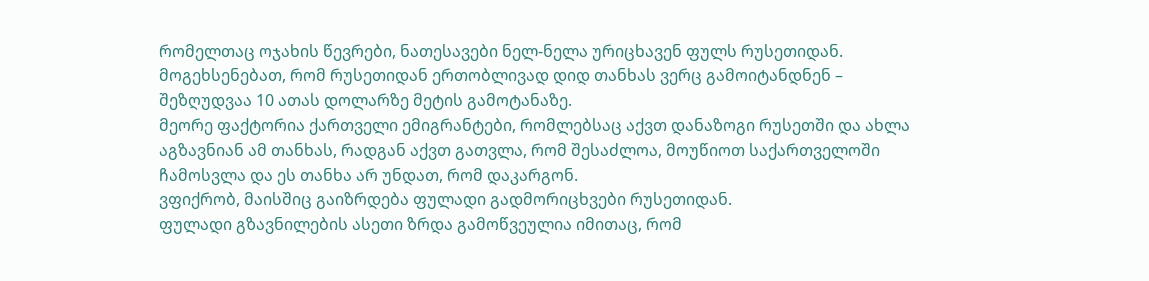რომელთაც ოჯახის წევრები, ნათესავები ნელ-ნელა ურიცხავენ ფულს რუსეთიდან.
მოგეხსენებათ, რომ რუსეთიდან ერთობლივად დიდ თანხას ვერც გამოიტანდნენ – შეზღუდვაა 10 ათას დოლარზე მეტის გამოტანაზე.
მეორე ფაქტორია ქართველი ემიგრანტები, რომლებსაც აქვთ დანაზოგი რუსეთში და ახლა აგზავნიან ამ თანხას, რადგან აქვთ გათვლა, რომ შესაძლოა, მოუწიოთ საქართველოში ჩამოსვლა და ეს თანხა არ უნდათ, რომ დაკარგონ.
ვფიქრობ, მაისშიც გაიზრდება ფულადი გადმორიცხვები რუსეთიდან.
ფულადი გზავნილების ასეთი ზრდა გამოწვეულია იმითაც, რომ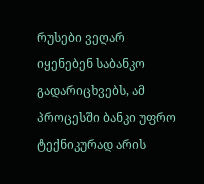რუსები ვეღარ იყენებენ საბანკო გადარიცხვებს, ამ პროცესში ბანკი უფრო ტექნიკურად არის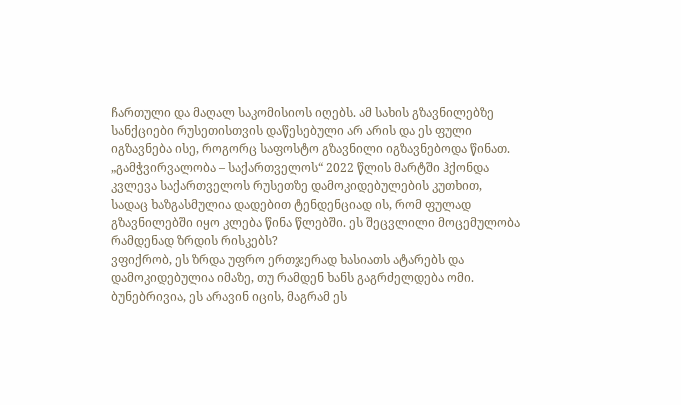ჩართული და მაღალ საკომისიოს იღებს. ამ სახის გზავნილებზე სანქციები რუსეთისთვის დაწესებული არ არის და ეს ფული იგზავნება ისე, როგორც საფოსტო გზავნილი იგზავნებოდა წინათ.
„გამჭვირვალობა – საქართველოს“ 2022 წლის მარტში ჰქონდა კვლევა საქართველოს რუსეთზე დამოკიდებულების კუთხით, სადაც ხაზგასმულია დადებით ტენდენციად ის, რომ ფულად გზავნილებში იყო კლება წინა წლებში. ეს შეცვლილი მოცემულობა რამდენად ზრდის რისკებს?
ვფიქრობ, ეს ზრდა უფრო ერთჯერად ხასიათს ატარებს და დამოკიდებულია იმაზე, თუ რამდენ ხანს გაგრძელდება ომი. ბუნებრივია, ეს არავინ იცის, მაგრამ ეს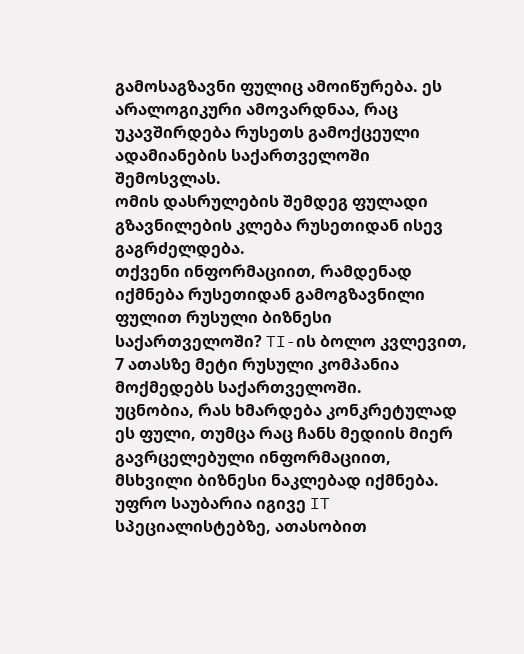გამოსაგზავნი ფულიც ამოიწურება. ეს არალოგიკური ამოვარდნაა, რაც უკავშირდება რუსეთს გამოქცეული ადამიანების საქართველოში შემოსვლას.
ომის დასრულების შემდეგ ფულადი გზავნილების კლება რუსეთიდან ისევ გაგრძელდება.
თქვენი ინფორმაციით, რამდენად იქმნება რუსეთიდან გამოგზავნილი ფულით რუსული ბიზნესი საქართველოში? TI-ის ბოლო კვლევით, 7 ათასზე მეტი რუსული კომპანია მოქმედებს საქართველოში.
უცნობია, რას ხმარდება კონკრეტულად ეს ფული, თუმცა რაც ჩანს მედიის მიერ გავრცელებული ინფორმაციით, მსხვილი ბიზნესი ნაკლებად იქმნება. უფრო საუბარია იგივე IT სპეციალისტებზე, ათასობით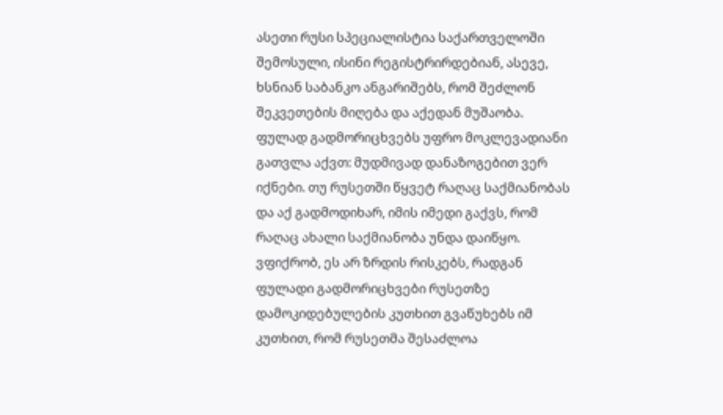ასეთი რუსი სპეციალისტია საქართველოში შემოსული, ისინი რეგისტრირდებიან, ასევე, ხსნიან საბანკო ანგარიშებს, რომ შეძლონ შეკვეთების მიღება და აქედან მუშაობა.
ფულად გადმორიცხვებს უფრო მოკლევადიანი გათვლა აქვთ: მუდმივად დანაზოგებით ვერ იქნები. თუ რუსეთში წყვეტ რაღაც საქმიანობას და აქ გადმოდიხარ, იმის იმედი გაქვს, რომ რაღაც ახალი საქმიანობა უნდა დაიწყო.
ვფიქრობ, ეს არ ზრდის რისკებს, რადგან ფულადი გადმორიცხვები რუსეთზე დამოკიდებულების კუთხით გვაწუხებს იმ კუთხით, რომ რუსეთმა შესაძლოა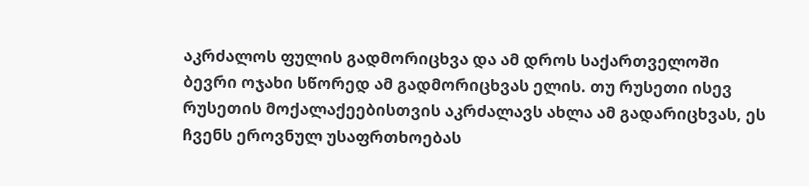აკრძალოს ფულის გადმორიცხვა და ამ დროს საქართველოში ბევრი ოჯახი სწორედ ამ გადმორიცხვას ელის. თუ რუსეთი ისევ რუსეთის მოქალაქეებისთვის აკრძალავს ახლა ამ გადარიცხვას, ეს ჩვენს ეროვნულ უსაფრთხოებას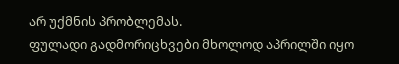არ უქმნის პრობლემას.
ფულადი გადმორიცხვები მხოლოდ აპრილში იყო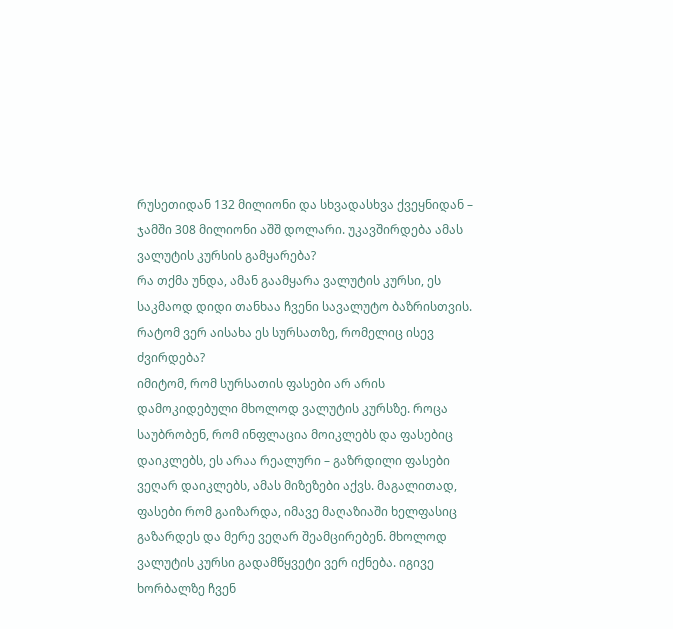რუსეთიდან 132 მილიონი და სხვადასხვა ქვეყნიდან – ჯამში 308 მილიონი აშშ დოლარი. უკავშირდება ამას ვალუტის კურსის გამყარება?
რა თქმა უნდა, ამან გაამყარა ვალუტის კურსი, ეს საკმაოდ დიდი თანხაა ჩვენი სავალუტო ბაზრისთვის.
რატომ ვერ აისახა ეს სურსათზე, რომელიც ისევ ძვირდება?
იმიტომ, რომ სურსათის ფასები არ არის დამოკიდებული მხოლოდ ვალუტის კურსზე. როცა საუბრობენ, რომ ინფლაცია მოიკლებს და ფასებიც დაიკლებს, ეს არაა რეალური – გაზრდილი ფასები ვეღარ დაიკლებს, ამას მიზეზები აქვს. მაგალითად, ფასები რომ გაიზარდა, იმავე მაღაზიაში ხელფასიც გაზარდეს და მერე ვეღარ შეამცირებენ. მხოლოდ ვალუტის კურსი გადამწყვეტი ვერ იქნება. იგივე ხორბალზე ჩვენ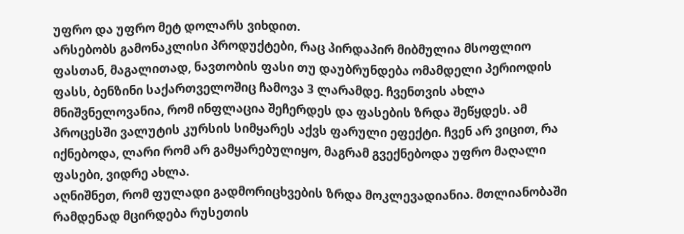უფრო და უფრო მეტ დოლარს ვიხდით.
არსებობს გამონაკლისი პროდუქტები, რაც პირდაპირ მიბმულია მსოფლიო ფასთან, მაგალითად, ნავთობის ფასი თუ დაუბრუნდება ომამდელი პერიოდის ფასს, ბენზინი საქართველოშიც ჩამოვა 3 ლარამდე. ჩვენთვის ახლა მნიშვნელოვანია, რომ ინფლაცია შეჩერდეს და ფასების ზრდა შეწყდეს. ამ პროცესში ვალუტის კურსის სიმყარეს აქვს ფარული ეფექტი. ჩვენ არ ვიცით, რა იქნებოდა, ლარი რომ არ გამყარებულიყო, მაგრამ გვექნებოდა უფრო მაღალი ფასები, ვიდრე ახლა.
აღნიშნეთ, რომ ფულადი გადმორიცხვების ზრდა მოკლევადიანია. მთლიანობაში რამდენად მცირდება რუსეთის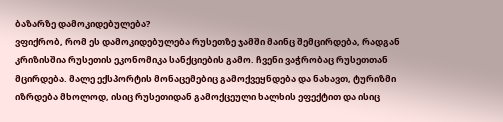ბაზარზე დამოკიდებულება?
ვფიქრობ, რომ ეს დამოკიდებულება რუსეთზე ჯამში მაინც შემცირდება, რადგან კრიზისშია რუსეთის ეკონომიკა სანქციების გამო. ჩვენი ვაჭრობაც რუსეთთან მცირდება. მალე ექსპორტის მონაცემებიც გამოქვეყნდება და ნახავთ, ტურიზმი იზრდება მხოლოდ, ისიც რუსეთიდან გამოქცეული ხალხის ეფექტით და ისიც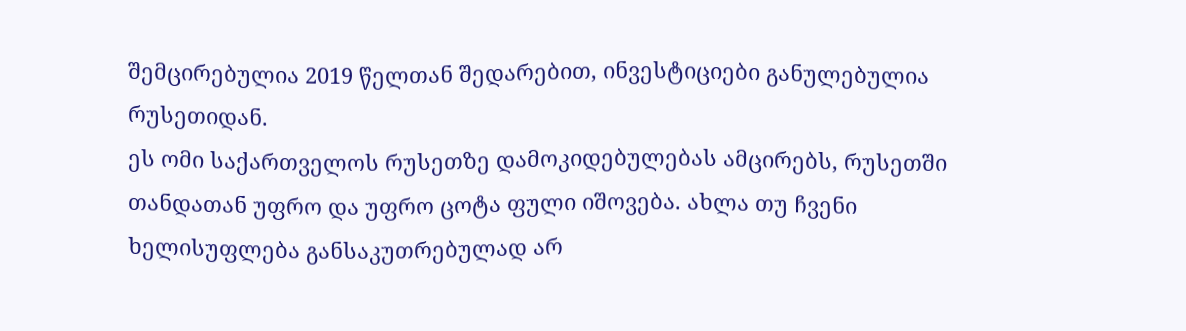შემცირებულია 2019 წელთან შედარებით, ინვესტიციები განულებულია რუსეთიდან.
ეს ომი საქართველოს რუსეთზე დამოკიდებულებას ამცირებს, რუსეთში თანდათან უფრო და უფრო ცოტა ფული იშოვება. ახლა თუ ჩვენი ხელისუფლება განსაკუთრებულად არ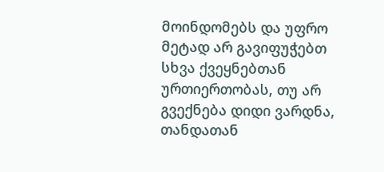მოინდომებს და უფრო მეტად არ გავიფუჭებთ სხვა ქვეყნებთან ურთიერთობას, თუ არ გვექნება დიდი ვარდნა, თანდათან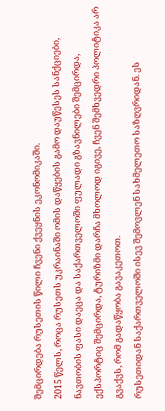შემცირდება რუსეთის წილი ჩვენი ქვეყნის ეკონომიკაში.
2015 წელს, როცა რუსეთს უკრაინაში ომის დაწყების გამო დაუწესეს სანქციები, ნავთობის ფასი დაეცა და საქართველოში ფულადი გზავნილები შემცირდა, ექსპორტიც შემცირდა, ტურიზმი დარჩა მხოლოდ იგივე, ჩვენ შემხვედრი პოლიტიკა არ გვაქვს, რომ გადაწყობა გავაკეთოთ.
რუსეთიდან საქართველოში ისევ შემოვლენ სახმელეთო საზღვრიდან. ეს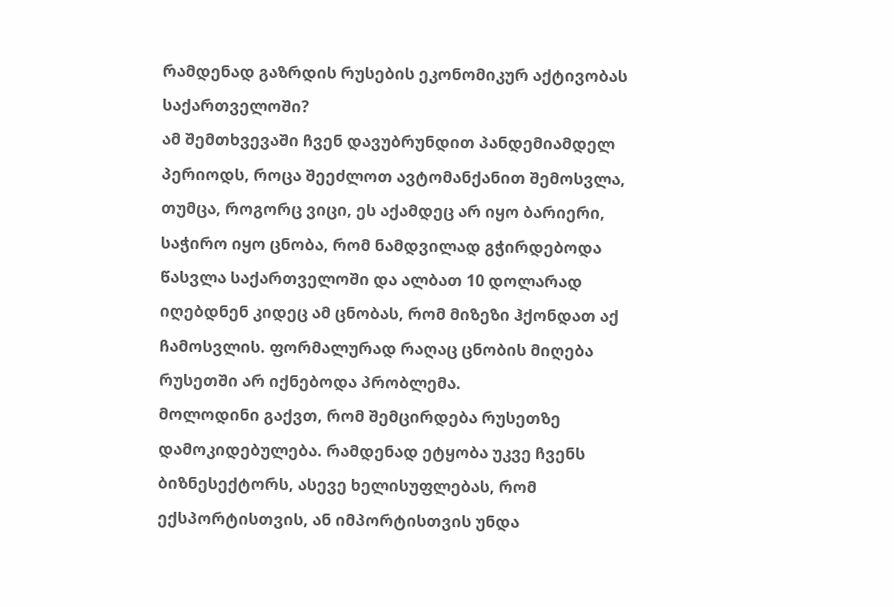რამდენად გაზრდის რუსების ეკონომიკურ აქტივობას საქართველოში?
ამ შემთხვევაში ჩვენ დავუბრუნდით პანდემიამდელ პერიოდს, როცა შეეძლოთ ავტომანქანით შემოსვლა, თუმცა, როგორც ვიცი, ეს აქამდეც არ იყო ბარიერი, საჭირო იყო ცნობა, რომ ნამდვილად გჭირდებოდა წასვლა საქართველოში და ალბათ 10 დოლარად იღებდნენ კიდეც ამ ცნობას, რომ მიზეზი ჰქონდათ აქ ჩამოსვლის. ფორმალურად რაღაც ცნობის მიღება რუსეთში არ იქნებოდა პრობლემა.
მოლოდინი გაქვთ, რომ შემცირდება რუსეთზე დამოკიდებულება. რამდენად ეტყობა უკვე ჩვენს ბიზნესექტორს, ასევე ხელისუფლებას, რომ ექსპორტისთვის, ან იმპორტისთვის უნდა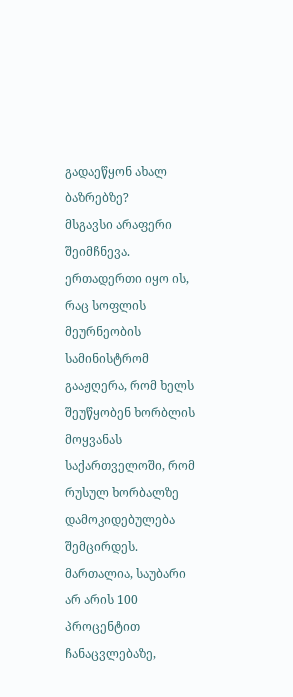გადაეწყონ ახალ ბაზრებზე?
მსგავსი არაფერი შეიმჩნევა. ერთადერთი იყო ის, რაც სოფლის მეურნეობის სამინისტრომ გააჟღერა, რომ ხელს შეუწყობენ ხორბლის მოყვანას საქართველოში, რომ რუსულ ხორბალზე დამოკიდებულება შემცირდეს.
მართალია, საუბარი არ არის 100 პროცენტით ჩანაცვლებაზე,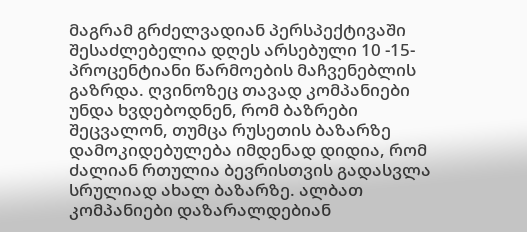მაგრამ გრძელვადიან პერსპექტივაში შესაძლებელია დღეს არსებული 10 -15- პროცენტიანი წარმოების მაჩვენებლის გაზრდა. ღვინოზეც თავად კომპანიები უნდა ხვდებოდნენ, რომ ბაზრები შეცვალონ, თუმცა რუსეთის ბაზარზე დამოკიდებულება იმდენად დიდია, რომ ძალიან რთულია ბევრისთვის გადასვლა სრულიად ახალ ბაზარზე. ალბათ კომპანიები დაზარალდებიან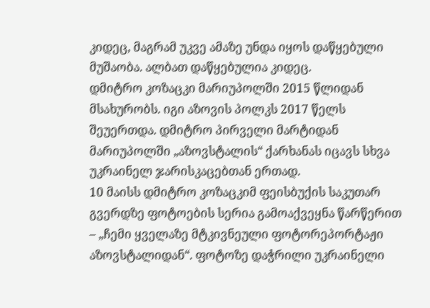კიდეც, მაგრამ უკვე ამაზე უნდა იყოს დაწყებული მუშაობა. ალბათ დაწყებულია კიდეც.
დმიტრო კოზაცკი მარიუპოლში 2015 წლიდან მსახურობს. იგი აზოვის პოლკს 2017 წელს შეუერთდა. დმიტრო პირველი მარტიდან მარიუპოლში „აზოვსტალის“ ქარხანას იცავს სხვა უკრაინელ ჯარისკაცებთან ერთად.
10 მაისს დმიტრო კოზაცკიმ ფეისბუქის საკუთარ გვერდზე ფოტოების სერია გამოაქვეყნა წარწერით – „ჩემი ყველაზე მტკივნეული ფოტორეპორტაჟი აზოვსტალიდან“. ფოტოზე დაჭრილი უკრაინელი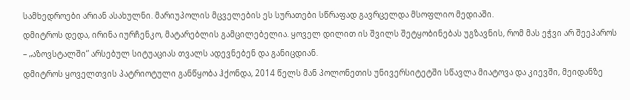სამხედროები არიან ასახულნი. მარიუპოლის მცველების ეს სურათები სწრაფად გავრცელდა მსოფლიო მედიაში.
დმიტროს დედა, ირინა იურჩენკო, მატარებლის გამცილებელია. ყოველ დილით ის შვილს შეტყობინებას უგზავნის, რომ მას ეჭვი არ შეეპაროს – „აზოვსტალში“ არსებულ სიტუაციას თვალს ადევნებენ და განიცდიან.
დმიტროს ყოველთვის პატრიოტული განწყობა ჰქონდა, 2014 წელს მან პოლონეთის უნივერსიტეტში სწავლა მიატოვა და კიევში, მეიდანზე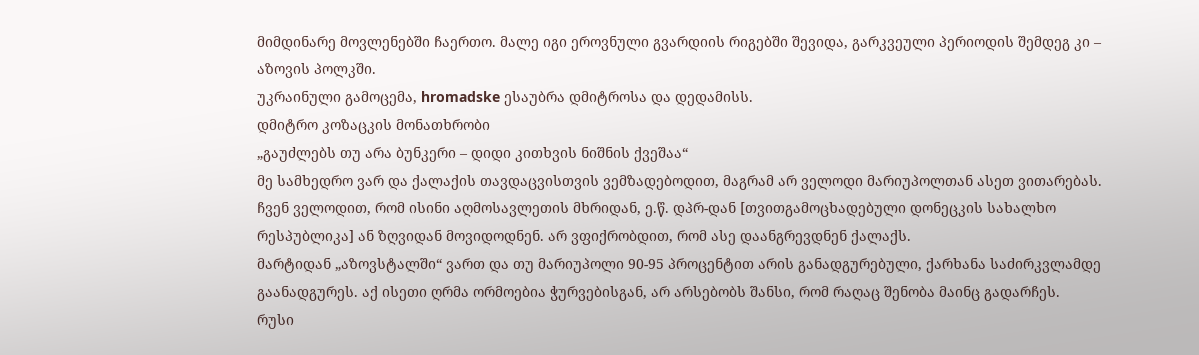მიმდინარე მოვლენებში ჩაერთო. მალე იგი ეროვნული გვარდიის რიგებში შევიდა, გარკვეული პერიოდის შემდეგ კი – აზოვის პოლკში.
უკრაინული გამოცემა, hromadske ესაუბრა დმიტროსა და დედამისს.
დმიტრო კოზაცკის მონათხრობი
„გაუძლებს თუ არა ბუნკერი – დიდი კითხვის ნიშნის ქვეშაა“
მე სამხედრო ვარ და ქალაქის თავდაცვისთვის ვემზადებოდით, მაგრამ არ ველოდი მარიუპოლთან ასეთ ვითარებას. ჩვენ ველოდით, რომ ისინი აღმოსავლეთის მხრიდან, ე.წ. დპრ-დან [თვითგამოცხადებული დონეცკის სახალხო რესპუბლიკა] ან ზღვიდან მოვიდოდნენ. არ ვფიქრობდით, რომ ასე დაანგრევდნენ ქალაქს.
მარტიდან „აზოვსტალში“ ვართ და თუ მარიუპოლი 90-95 პროცენტით არის განადგურებული, ქარხანა საძირკვლამდე გაანადგურეს. აქ ისეთი ღრმა ორმოებია ჭურვებისგან, არ არსებობს შანსი, რომ რაღაც შენობა მაინც გადარჩეს.
რუსი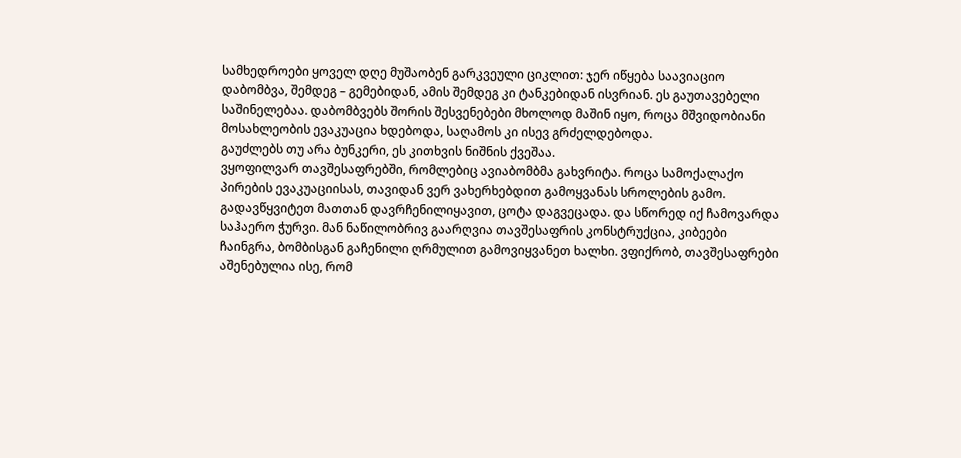სამხედროები ყოველ დღე მუშაობენ გარკვეული ციკლით: ჯერ იწყება საავიაციო დაბომბვა, შემდეგ – გემებიდან, ამის შემდეგ კი ტანკებიდან ისვრიან. ეს გაუთავებელი საშინელებაა. დაბომბვებს შორის შესვენებები მხოლოდ მაშინ იყო, როცა მშვიდობიანი მოსახლეობის ევაკუაცია ხდებოდა, საღამოს კი ისევ გრძელდებოდა.
გაუძლებს თუ არა ბუნკერი, ეს კითხვის ნიშნის ქვეშაა.
ვყოფილვარ თავშესაფრებში, რომლებიც ავიაბომბმა გახვრიტა. როცა სამოქალაქო პირების ევაკუაციისას, თავიდან ვერ ვახერხებდით გამოყვანას სროლების გამო. გადავწყვიტეთ მათთან დავრჩენილიყავით, ცოტა დაგვეცადა. და სწორედ იქ ჩამოვარდა საჰაერო ჭურვი. მან ნაწილობრივ გაარღვია თავშესაფრის კონსტრუქცია, კიბეები ჩაინგრა, ბომბისგან გაჩენილი ღრმულით გამოვიყვანეთ ხალხი. ვფიქრობ, თავშესაფრები აშენებულია ისე, რომ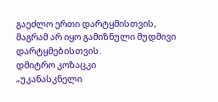გაეძლო ერთი დარტყმისთვის, მაგრამ არ იყო გამიზნული მუდმივი დარტყმებისთვის.
დმიტრო კოზაცკი
„უკანასკნელი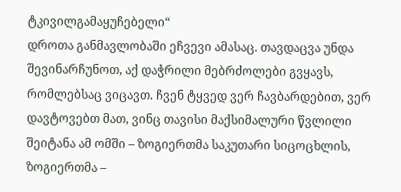ტკივილგამაყუჩებელი“
დროთა განმავლობაში ეჩვევი ამასაც. თავდაცვა უნდა შევინარჩუნოთ, აქ დაჭრილი მებრძოლები გვყავს, რომლებსაც ვიცავთ. ჩვენ ტყვედ ვერ ჩავბარდებით, ვერ დავტოვებთ მათ, ვინც თავისი მაქსიმალური წვლილი შეიტანა ამ ომში – ზოგიერთმა საკუთარი სიცოცხლის, ზოგიერთმა –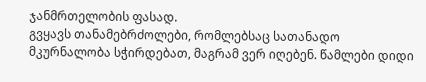ჯანმრთელობის ფასად.
გვყავს თანამებრძოლები, რომლებსაც სათანადო მკურნალობა სჭირდებათ, მაგრამ ვერ იღებენ. წამლები დიდი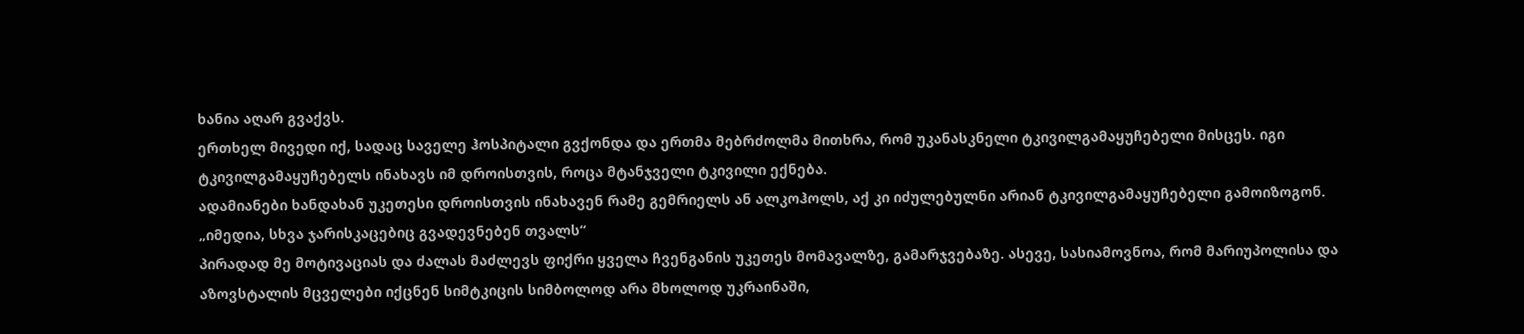ხანია აღარ გვაქვს.
ერთხელ მივედი იქ, სადაც საველე ჰოსპიტალი გვქონდა და ერთმა მებრძოლმა მითხრა, რომ უკანასკნელი ტკივილგამაყუჩებელი მისცეს. იგი ტკივილგამაყუჩებელს ინახავს იმ დროისთვის, როცა მტანჯველი ტკივილი ექნება.
ადამიანები ხანდახან უკეთესი დროისთვის ინახავენ რამე გემრიელს ან ალკოჰოლს, აქ კი იძულებულნი არიან ტკივილგამაყუჩებელი გამოიზოგონ.
„იმედია, სხვა ჯარისკაცებიც გვადევნებენ თვალს“
პირადად მე მოტივაციას და ძალას მაძლევს ფიქრი ყველა ჩვენგანის უკეთეს მომავალზე, გამარჯვებაზე. ასევე, სასიამოვნოა, რომ მარიუპოლისა და აზოვსტალის მცველები იქცნენ სიმტკიცის სიმბოლოდ არა მხოლოდ უკრაინაში,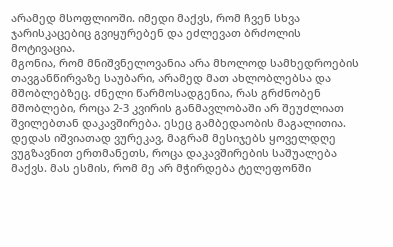არამედ მსოფლიოში. იმედი მაქვს, რომ ჩვენ სხვა ჯარისკაცებიც გვიყურებენ და ეძლევათ ბრძოლის მოტივაცია.
მგონია, რომ მნიშვნელოვანია არა მხოლოდ სამხედროების თავგანწირვაზე საუბარი, არამედ მათ ახლობლებსა და მშობლებზეც. ძნელი წარმოსადგენია, რას გრძნობენ მშობლები, როცა 2-3 კვირის განმავლობაში არ შეუძლიათ შვილებთან დაკავშირება. ესეც გამბედაობის მაგალითია.
დედას იშვიათად ვურეკავ, მაგრამ მესიჯებს ყოველდღე ვუგზავნით ერთმანეთს, როცა დაკავშირების საშუალება მაქვს. მას ესმის, რომ მე არ მჭირდება ტელეფონში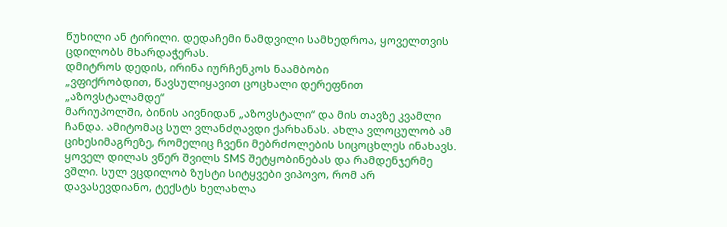წუხილი ან ტირილი. დედაჩემი ნამდვილი სამხედროა, ყოველთვის ცდილობს მხარდაჭერას.
დმიტროს დედის, ირინა იურჩენკოს ნაამბობი
„ვფიქრობდით, წავსულიყავით ცოცხალი დერეფნით „აზოვსტალამდე“
მარიუპოლში, ბინის აივნიდან „აზოვსტალი“ და მის თავზე კვამლი ჩანდა. ამიტომაც სულ ვლანძღავდი ქარხანას. ახლა ვლოცულობ ამ ციხესიმაგრეზე, რომელიც ჩვენი მებრძოლების სიცოცხლეს ინახავს.
ყოველ დილას ვწერ შვილს SMS შეტყობინებას და რამდენჯერმე ვშლი. სულ ვცდილობ ზუსტი სიტყვები ვიპოვო, რომ არ დავასევდიანო, ტექსტს ხელახლა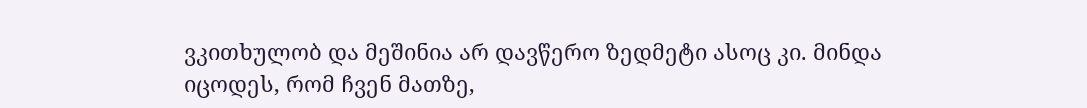ვკითხულობ და მეშინია არ დავწერო ზედმეტი ასოც კი. მინდა იცოდეს, რომ ჩვენ მათზე,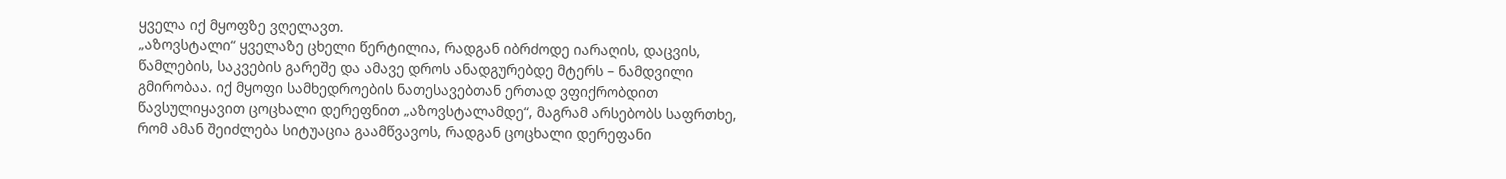ყველა იქ მყოფზე ვღელავთ.
„აზოვსტალი“ ყველაზე ცხელი წერტილია, რადგან იბრძოდე იარაღის, დაცვის, წამლების, საკვების გარეშე და ამავე დროს ანადგურებდე მტერს – ნამდვილი გმირობაა. იქ მყოფი სამხედროების ნათესავებთან ერთად ვფიქრობდით წავსულიყავით ცოცხალი დერეფნით „აზოვსტალამდე“, მაგრამ არსებობს საფრთხე, რომ ამან შეიძლება სიტუაცია გაამწვავოს, რადგან ცოცხალი დერეფანი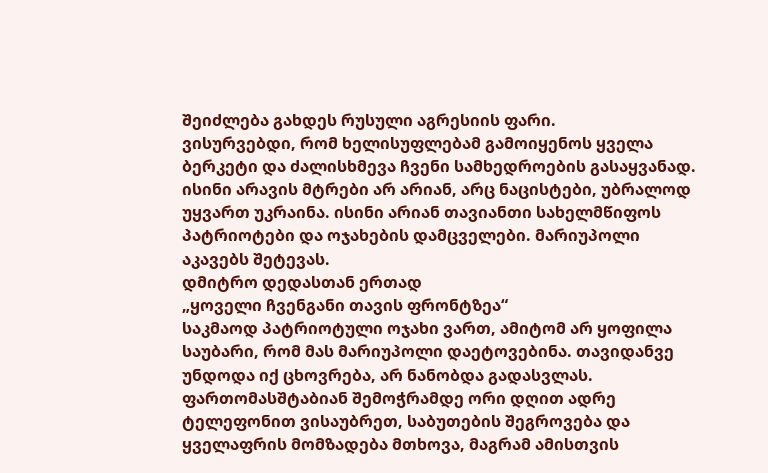შეიძლება გახდეს რუსული აგრესიის ფარი.
ვისურვებდი, რომ ხელისუფლებამ გამოიყენოს ყველა ბერკეტი და ძალისხმევა ჩვენი სამხედროების გასაყვანად. ისინი არავის მტრები არ არიან, არც ნაცისტები, უბრალოდ უყვართ უკრაინა. ისინი არიან თავიანთი სახელმწიფოს პატრიოტები და ოჯახების დამცველები. მარიუპოლი აკავებს შეტევას.
დმიტრო დედასთან ერთად
„ყოველი ჩვენგანი თავის ფრონტზეა“
საკმაოდ პატრიოტული ოჯახი ვართ, ამიტომ არ ყოფილა საუბარი, რომ მას მარიუპოლი დაეტოვებინა. თავიდანვე უნდოდა იქ ცხოვრება, არ ნანობდა გადასვლას.
ფართომასშტაბიან შემოჭრამდე ორი დღით ადრე ტელეფონით ვისაუბრეთ, საბუთების შეგროვება და ყველაფრის მომზადება მთხოვა, მაგრამ ამისთვის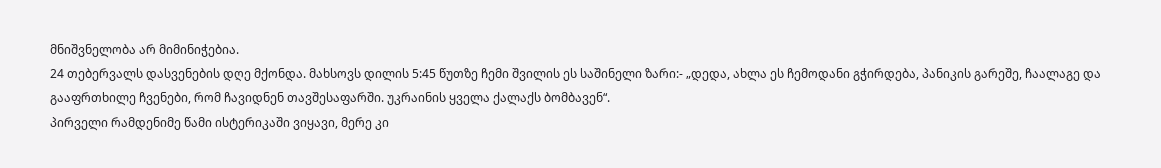მნიშვნელობა არ მიმინიჭებია.
24 თებერვალს დასვენების დღე მქონდა. მახსოვს დილის 5:45 წუთზე ჩემი შვილის ეს საშინელი ზარი:- „დედა, ახლა ეს ჩემოდანი გჭირდება, პანიკის გარეშე, ჩაალაგე და გააფრთხილე ჩვენები, რომ ჩავიდნენ თავშესაფარში. უკრაინის ყველა ქალაქს ბომბავენ“.
პირველი რამდენიმე წამი ისტერიკაში ვიყავი, მერე კი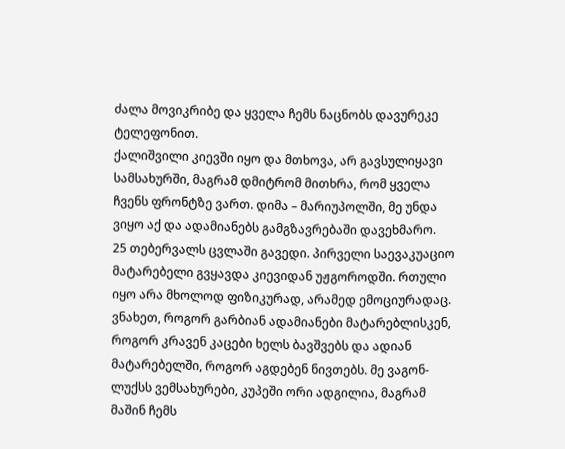ძალა მოვიკრიბე და ყველა ჩემს ნაცნობს დავურეკე ტელეფონით.
ქალიშვილი კიევში იყო და მთხოვა, არ გავსულიყავი სამსახურში, მაგრამ დმიტრომ მითხრა, რომ ყველა ჩვენს ფრონტზე ვართ. დიმა – მარიუპოლში, მე უნდა ვიყო აქ და ადამიანებს გამგზავრებაში დავეხმარო.
25 თებერვალს ცვლაში გავედი. პირველი საევაკუაციო მატარებელი გვყავდა კიევიდან უჟგოროდში. რთული იყო არა მხოლოდ ფიზიკურად, არამედ ემოციურადაც. ვნახეთ, როგორ გარბიან ადამიანები მატარებლისკენ, როგორ კრავენ კაცები ხელს ბავშვებს და ადიან მატარებელში, როგორ აგდებენ ნივთებს. მე ვაგონ-ლუქსს ვემსახურები, კუპეში ორი ადგილია, მაგრამ მაშინ ჩემს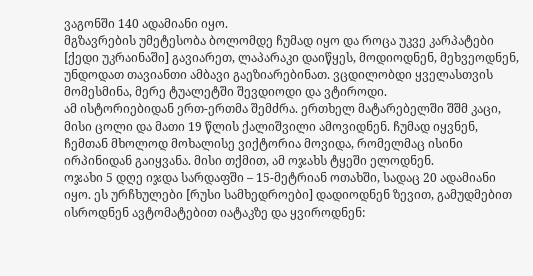ვაგონში 140 ადამიანი იყო.
მგზავრების უმეტესობა ბოლომდე ჩუმად იყო და როცა უკვე კარპატები [ქედი უკრაინაში] გავიარეთ, ლაპარაკი დაიწყეს, მოდიოდნენ, მეხვეოდნენ, უნდოდათ თავიანთი ამბავი გაეზიარებინათ. ვცდილობდი ყველასთვის მომესმინა, მერე ტუალეტში შევდიოდი და ვტიროდი.
ამ ისტორიებიდან ერთ-ერთმა შემძრა. ერთხელ მატარებელში შშმ კაცი, მისი ცოლი და მათი 19 წლის ქალიშვილი ამოვიდნენ. ჩუმად იყვნენ, ჩემთან მხოლოდ მოხალისე ვიქტორია მოვიდა, რომელმაც ისინი ირპინიდან გაიყვანა. მისი თქმით, ამ ოჯახს ტყეში ელოდნენ.
ოჯახი 5 დღე იჯდა სარდაფში – 15-მეტრიან ოთახში, სადაც 20 ადამიანი იყო. ეს ურჩხულები [რუსი სამხედროები] დადიოდნენ ზევით, გამუდმებით ისროდნენ ავტომატებით იატაკზე და ყვიროდნენ: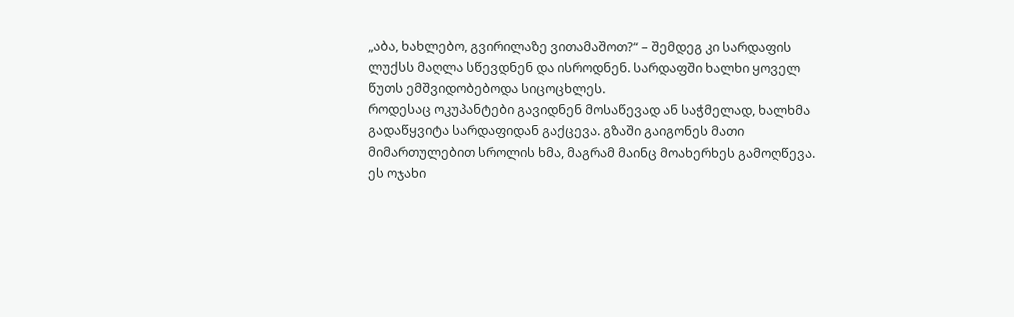„აბა, ხახლებო, გვირილაზე ვითამაშოთ?“ – შემდეგ კი სარდაფის ლუქსს მაღლა სწევდნენ და ისროდნენ. სარდაფში ხალხი ყოველ წუთს ემშვიდობებოდა სიცოცხლეს.
როდესაც ოკუპანტები გავიდნენ მოსაწევად ან საჭმელად, ხალხმა გადაწყვიტა სარდაფიდან გაქცევა. გზაში გაიგონეს მათი მიმართულებით სროლის ხმა, მაგრამ მაინც მოახერხეს გამოღწევა.
ეს ოჯახი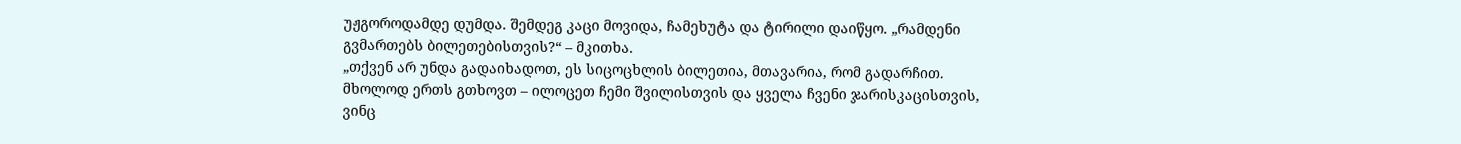უჟგოროდამდე დუმდა. შემდეგ კაცი მოვიდა, ჩამეხუტა და ტირილი დაიწყო. „რამდენი გვმართებს ბილეთებისთვის?“ – მკითხა.
„თქვენ არ უნდა გადაიხადოთ, ეს სიცოცხლის ბილეთია, მთავარია, რომ გადარჩით. მხოლოდ ერთს გთხოვთ – ილოცეთ ჩემი შვილისთვის და ყველა ჩვენი ჯარისკაცისთვის, ვინც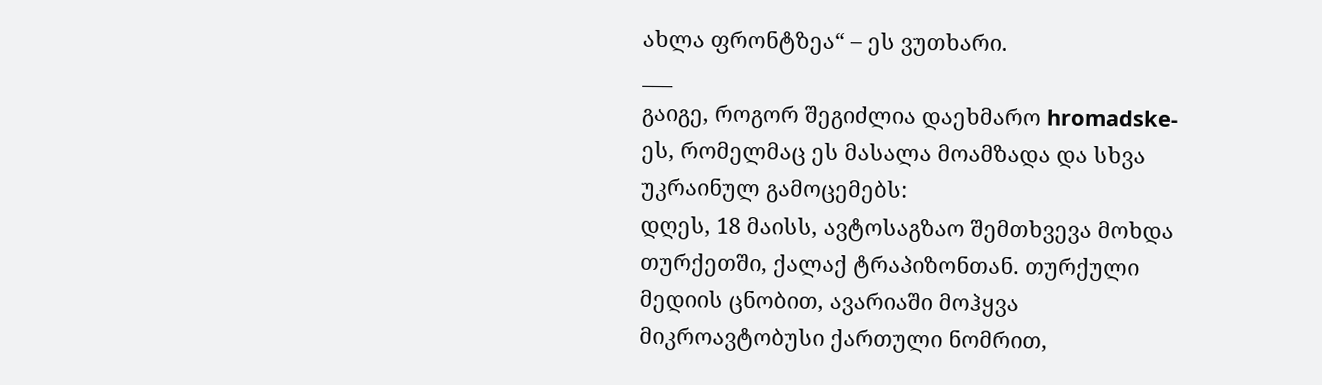ახლა ფრონტზეა“ – ეს ვუთხარი.
___
გაიგე, როგორ შეგიძლია დაეხმარო hromadske-ეს, რომელმაც ეს მასალა მოამზადა და სხვა უკრაინულ გამოცემებს:
დღეს, 18 მაისს, ავტოსაგზაო შემთხვევა მოხდა თურქეთში, ქალაქ ტრაპიზონთან. თურქული მედიის ცნობით, ავარიაში მოჰყვა მიკროავტობუსი ქართული ნომრით,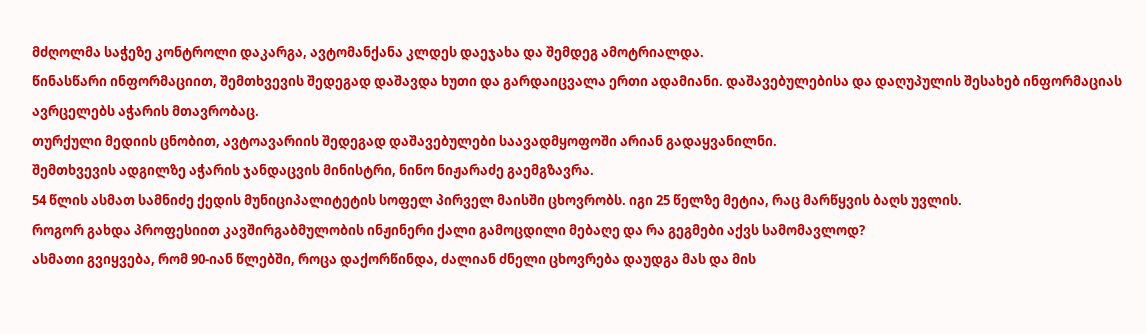მძღოლმა საჭეზე კონტროლი დაკარგა, ავტომანქანა კლდეს დაეჯახა და შემდეგ ამოტრიალდა.
წინასწარი ინფორმაციით, შემთხვევის შედეგად დაშავდა ხუთი და გარდაიცვალა ერთი ადამიანი. დაშავებულებისა და დაღუპულის შესახებ ინფორმაციას ავრცელებს აჭარის მთავრობაც.
თურქული მედიის ცნობით, ავტოავარიის შედეგად დაშავებულები საავადმყოფოში არიან გადაყვანილნი.
შემთხვევის ადგილზე აჭარის ჯანდაცვის მინისტრი, ნინო ნიჟარაძე გაემგზავრა.
54 წლის ასმათ სამნიძე ქედის მუნიციპალიტეტის სოფელ პირველ მაისში ცხოვრობს. იგი 25 წელზე მეტია, რაც მარწყვის ბაღს უვლის.
როგორ გახდა პროფესიით კავშირგაბმულობის ინჟინერი ქალი გამოცდილი მებაღე და რა გეგმები აქვს სამომავლოდ?
ასმათი გვიყვება, რომ 90-იან წლებში, როცა დაქორწინდა, ძალიან ძნელი ცხოვრება დაუდგა მას და მის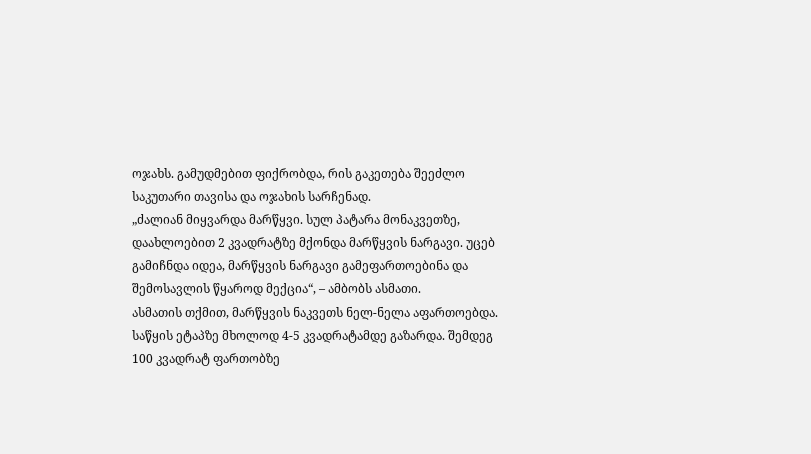ოჯახს. გამუდმებით ფიქრობდა, რის გაკეთება შეეძლო საკუთარი თავისა და ოჯახის სარჩენად.
„ძალიან მიყვარდა მარწყვი. სულ პატარა მონაკვეთზე, დაახლოებით 2 კვადრატზე მქონდა მარწყვის ნარგავი. უცებ გამიჩნდა იდეა, მარწყვის ნარგავი გამეფართოებინა და შემოსავლის წყაროდ მექცია“, – ამბობს ასმათი.
ასმათის თქმით, მარწყვის ნაკვეთს ნელ-ნელა აფართოებდა. საწყის ეტაპზე მხოლოდ 4-5 კვადრატამდე გაზარდა. შემდეგ 100 კვადრატ ფართობზე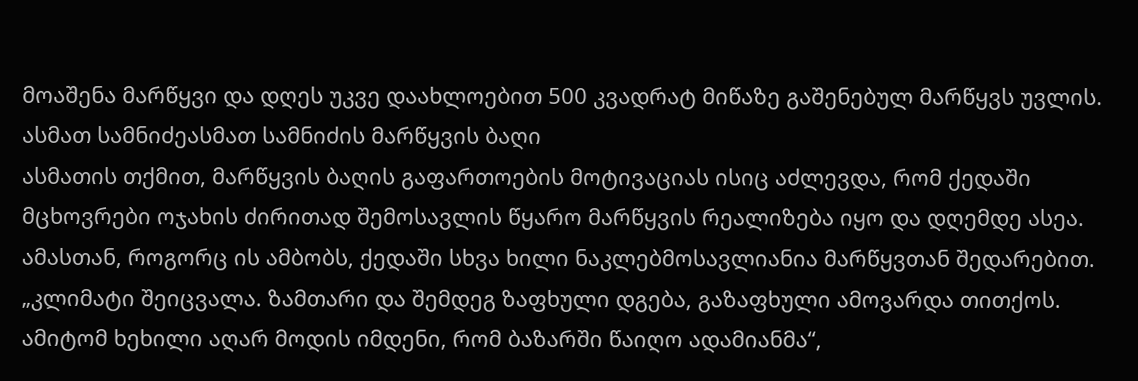მოაშენა მარწყვი და დღეს უკვე დაახლოებით 500 კვადრატ მიწაზე გაშენებულ მარწყვს უვლის.
ასმათ სამნიძეასმათ სამნიძის მარწყვის ბაღი
ასმათის თქმით, მარწყვის ბაღის გაფართოების მოტივაციას ისიც აძლევდა, რომ ქედაში მცხოვრები ოჯახის ძირითად შემოსავლის წყარო მარწყვის რეალიზება იყო და დღემდე ასეა. ამასთან, როგორც ის ამბობს, ქედაში სხვა ხილი ნაკლებმოსავლიანია მარწყვთან შედარებით.
„კლიმატი შეიცვალა. ზამთარი და შემდეგ ზაფხული დგება, გაზაფხული ამოვარდა თითქოს. ამიტომ ხეხილი აღარ მოდის იმდენი, რომ ბაზარში წაიღო ადამიანმა“,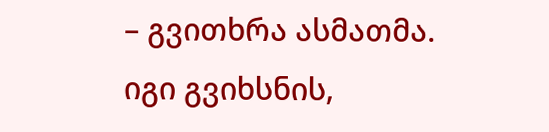– გვითხრა ასმათმა.
იგი გვიხსნის,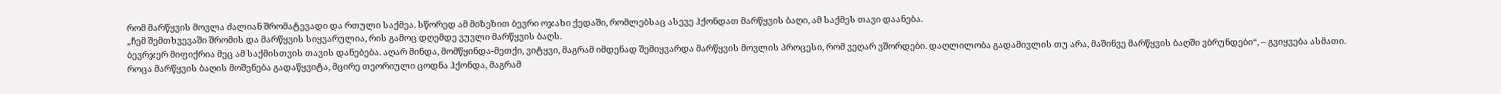რომ მარწყვის მოვლა ძალიან შრომატევადი და რთული საქმეა. სწორედ ამ მიზეზით ბევრი ოჯახი ქედაში, რომლებსაც ასევე ჰქონდათ მარწყვის ბაღი, ამ საქმეს თავი დაანება.
„ჩემ შემთხვევაში შრომის და მარწყვის სიყვარულია, რის გამოც დღემდე ვუვლი მარწყვის ბაღს.
ბევრჯერ მიფიქრია მეც ამ საქმისთვის თავის დანებება. აღარ მინდა, მომწყინდა-მეთქი, ვიტყვი, მაგრამ იმდენად შემიყვარდა მარწყვის მოვლის პროცესი, რომ ვეღარ ვშორდები. დაღლილობა გადამივლის თუ არა, მაშინვე მარწყვის ბაღში ვბრუნდები“, – გვიყვება ასმათი.
როცა მარწყვის ბაღის მოშენება გადაწყვიტა, მცირე თეორიული ცოდნა ჰქონდა, მაგრამ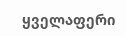ყველაფერი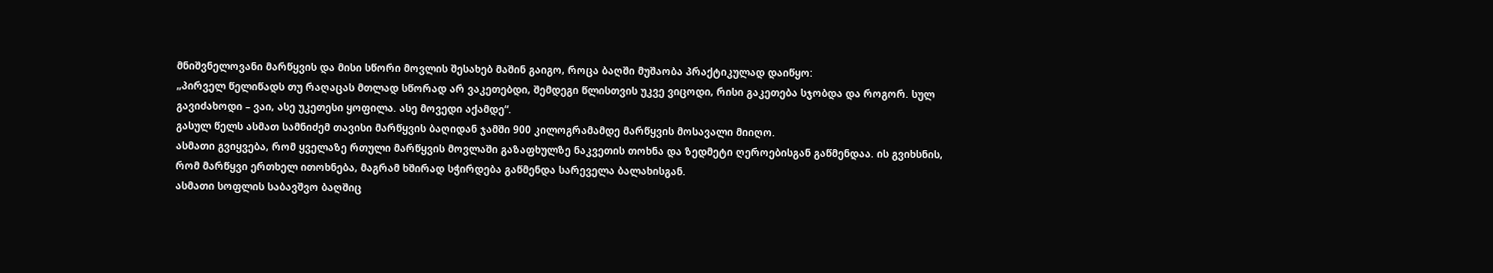მნიშვნელოვანი მარწყვის და მისი სწორი მოვლის შესახებ მაშინ გაიგო, როცა ბაღში მუშაობა პრაქტიკულად დაიწყო:
„პირველ წელიწადს თუ რაღაცას მთლად სწორად არ ვაკეთებდი, შემდეგი წლისთვის უკვე ვიცოდი, რისი გაკეთება სჯობდა და როგორ. სულ გავიძახოდი – ვაი, ასე უკეთესი ყოფილა. ასე მოვედი აქამდე“.
გასულ წელს ასმათ სამნიძემ თავისი მარწყვის ბაღიდან ჯამში 900 კილოგრამამდე მარწყვის მოსავალი მიიღო.
ასმათი გვიყვება, რომ ყველაზე რთული მარწყვის მოვლაში გაზაფხულზე ნაკვეთის თოხნა და ზედმეტი ღეროებისგან გაწმენდაა. ის გვიხსნის, რომ მარწყვი ერთხელ ითოხნება, მაგრამ ხშირად სჭირდება გაწმენდა სარეველა ბალახისგან.
ასმათი სოფლის საბავშვო ბაღშიც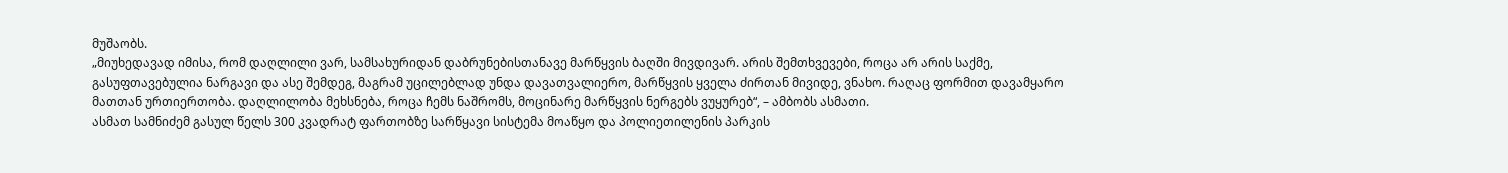მუშაობს.
„მიუხედავად იმისა, რომ დაღლილი ვარ, სამსახურიდან დაბრუნებისთანავე მარწყვის ბაღში მივდივარ. არის შემთხვევები, როცა არ არის საქმე, გასუფთავებულია ნარგავი და ასე შემდეგ, მაგრამ უცილებლად უნდა დავათვალიერო, მარწყვის ყველა ძირთან მივიდე, ვნახო. რაღაც ფორმით დავამყარო მათთან ურთიერთობა. დაღლილობა მეხსნება, როცა ჩემს ნაშრომს, მოცინარე მარწყვის ნერგებს ვუყურებ“, – ამბობს ასმათი.
ასმათ სამნიძემ გასულ წელს 300 კვადრატ ფართობზე სარწყავი სისტემა მოაწყო და პოლიეთილენის პარკის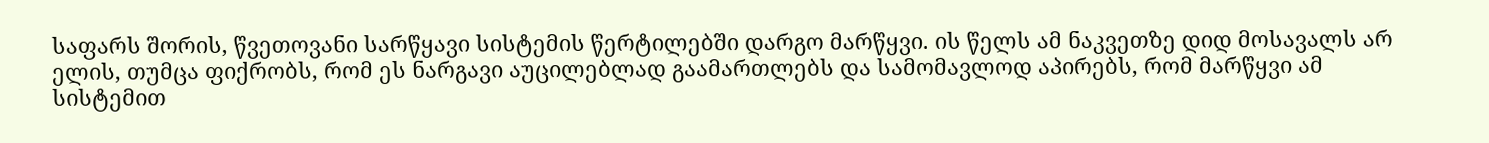საფარს შორის, წვეთოვანი სარწყავი სისტემის წერტილებში დარგო მარწყვი. ის წელს ამ ნაკვეთზე დიდ მოსავალს არ ელის, თუმცა ფიქრობს, რომ ეს ნარგავი აუცილებლად გაამართლებს და სამომავლოდ აპირებს, რომ მარწყვი ამ სისტემით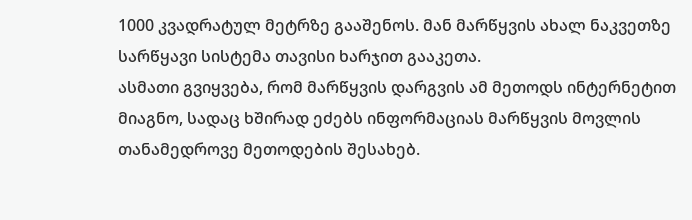1000 კვადრატულ მეტრზე გააშენოს. მან მარწყვის ახალ ნაკვეთზე სარწყავი სისტემა თავისი ხარჯით გააკეთა.
ასმათი გვიყვება, რომ მარწყვის დარგვის ამ მეთოდს ინტერნეტით მიაგნო, სადაც ხშირად ეძებს ინფორმაციას მარწყვის მოვლის თანამედროვე მეთოდების შესახებ.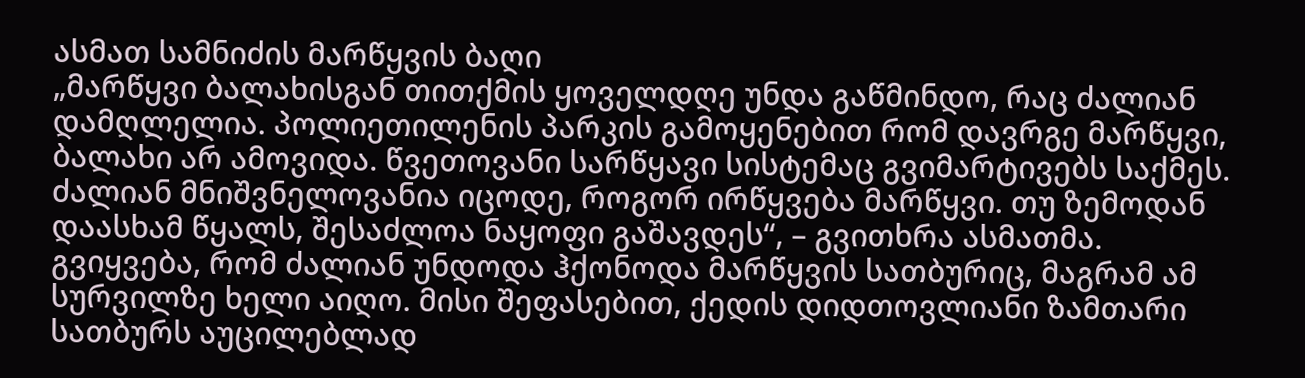ასმათ სამნიძის მარწყვის ბაღი
„მარწყვი ბალახისგან თითქმის ყოველდღე უნდა გაწმინდო, რაც ძალიან დამღლელია. პოლიეთილენის პარკის გამოყენებით რომ დავრგე მარწყვი, ბალახი არ ამოვიდა. წვეთოვანი სარწყავი სისტემაც გვიმარტივებს საქმეს.
ძალიან მნიშვნელოვანია იცოდე, როგორ ირწყვება მარწყვი. თუ ზემოდან დაასხამ წყალს, შესაძლოა ნაყოფი გაშავდეს“, – გვითხრა ასმათმა.
გვიყვება, რომ ძალიან უნდოდა ჰქონოდა მარწყვის სათბურიც, მაგრამ ამ სურვილზე ხელი აიღო. მისი შეფასებით, ქედის დიდთოვლიანი ზამთარი სათბურს აუცილებლად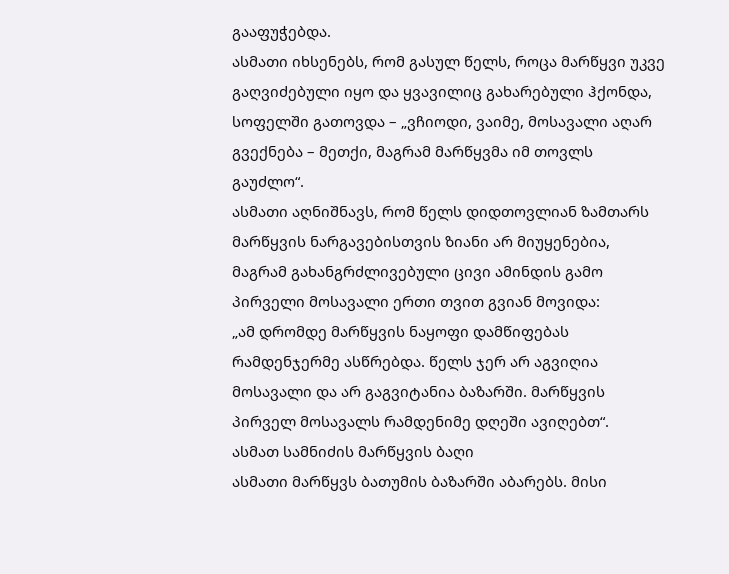გააფუჭებდა.
ასმათი იხსენებს, რომ გასულ წელს, როცა მარწყვი უკვე გაღვიძებული იყო და ყვავილიც გახარებული ჰქონდა, სოფელში გათოვდა – „ვჩიოდი, ვაიმე, მოსავალი აღარ გვექნება – მეთქი, მაგრამ მარწყვმა იმ თოვლს გაუძლო“.
ასმათი აღნიშნავს, რომ წელს დიდთოვლიან ზამთარს მარწყვის ნარგავებისთვის ზიანი არ მიუყენებია, მაგრამ გახანგრძლივებული ცივი ამინდის გამო პირველი მოსავალი ერთი თვით გვიან მოვიდა:
„ამ დრომდე მარწყვის ნაყოფი დამწიფებას რამდენჯერმე ასწრებდა. წელს ჯერ არ აგვიღია მოსავალი და არ გაგვიტანია ბაზარში. მარწყვის პირველ მოსავალს რამდენიმე დღეში ავიღებთ“.
ასმათ სამნიძის მარწყვის ბაღი
ასმათი მარწყვს ბათუმის ბაზარში აბარებს. მისი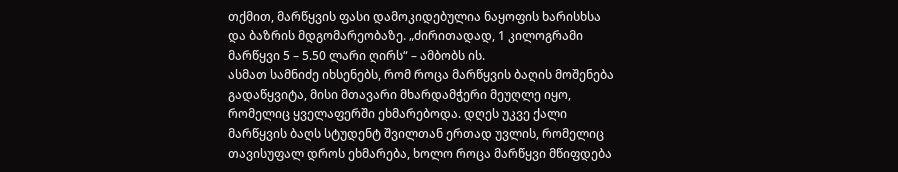თქმით, მარწყვის ფასი დამოკიდებულია ნაყოფის ხარისხსა და ბაზრის მდგომარეობაზე. „ძირითადად, 1 კილოგრამი მარწყვი 5 – 5.50 ლარი ღირს“ – ამბობს ის.
ასმათ სამნიძე იხსენებს, რომ როცა მარწყვის ბაღის მოშენება გადაწყვიტა, მისი მთავარი მხარდამჭერი მეუღლე იყო, რომელიც ყველაფერში ეხმარებოდა. დღეს უკვე ქალი მარწყვის ბაღს სტუდენტ შვილთან ერთად უვლის, რომელიც თავისუფალ დროს ეხმარება, ხოლო როცა მარწყვი მწიფდება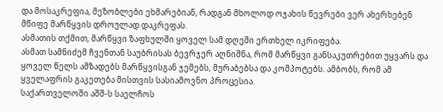და მოსაკრეფია, მეზობლები ეხმარებიან, რადგან მხოლოდ ოჯახის წევრები ვერ ახერხებენ მწიფე მარწყვის დროულად დაკრეფას.
ასმათის თქმით, მარწყვი ზაფხულში ყოველ სამ დღეში ერთხელ იკრიფება.
ასმათ სამნიძემ ჩვენთან საუბრისას ბევრჯერ აღნიშნა, რომ მარწყვი განსაკუთრებით უყვარს და ყოველ წელს ამზადებს მარწყვისგან ჯემებს, მურაბებსა და კომპოტებს. ამბობს, რომ ამ ყველაფრის გაკეთება მისთვის სასიამოვნო პროცესია.
საქართველოში აშშ-ს საელჩოს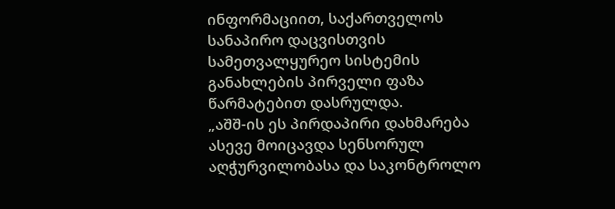ინფორმაციით, საქართველოს სანაპირო დაცვისთვის სამეთვალყურეო სისტემის განახლების პირველი ფაზა წარმატებით დასრულდა.
„აშშ-ის ეს პირდაპირი დახმარება ასევე მოიცავდა სენსორულ აღჭურვილობასა და საკონტროლო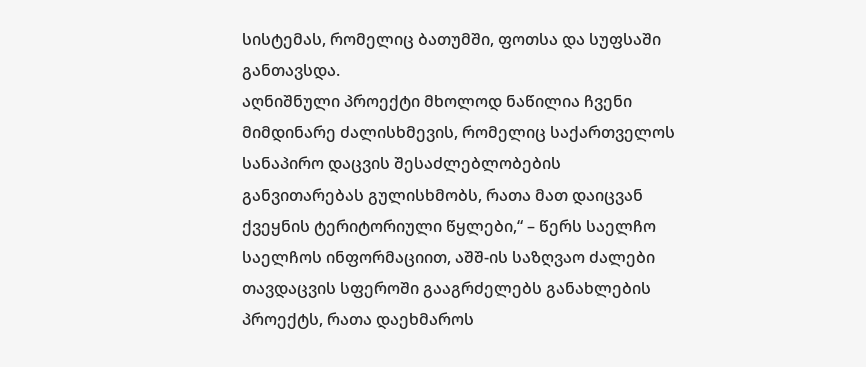სისტემას, რომელიც ბათუმში, ფოთსა და სუფსაში განთავსდა.
აღნიშნული პროექტი მხოლოდ ნაწილია ჩვენი მიმდინარე ძალისხმევის, რომელიც საქართველოს სანაპირო დაცვის შესაძლებლობების განვითარებას გულისხმობს, რათა მათ დაიცვან ქვეყნის ტერიტორიული წყლები,“ – წერს საელჩო
საელჩოს ინფორმაციით, აშშ-ის საზღვაო ძალები თავდაცვის სფეროში გააგრძელებს განახლების პროექტს, რათა დაეხმაროს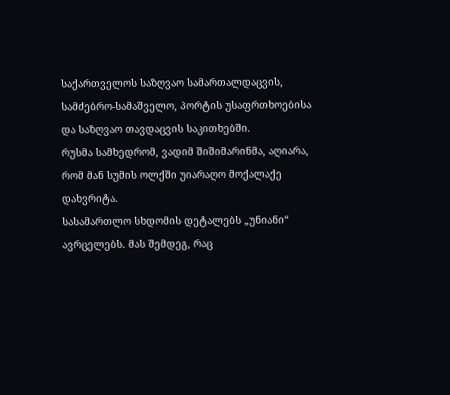საქართველოს საზღვაო სამართალდაცვის, სამძებრო-სამაშველო, პორტის უსაფრთხოებისა და საზღვაო თავდაცვის საკითხებში.
რუსმა სამხედრომ, ვადიმ შიშიმარინმა, აღიარა, რომ მან სუმის ოლქში უიარაღო მოქალაქე დახვრიტა.
სასამართლო სხდომის დეტალებს „უნიანი“ ავრცელებს. მას შემდეგ, რაც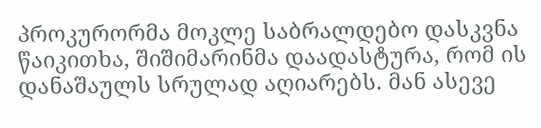პროკურორმა მოკლე საბრალდებო დასკვნა წაიკითხა, შიშიმარინმა დაადასტურა, რომ ის დანაშაულს სრულად აღიარებს. მან ასევე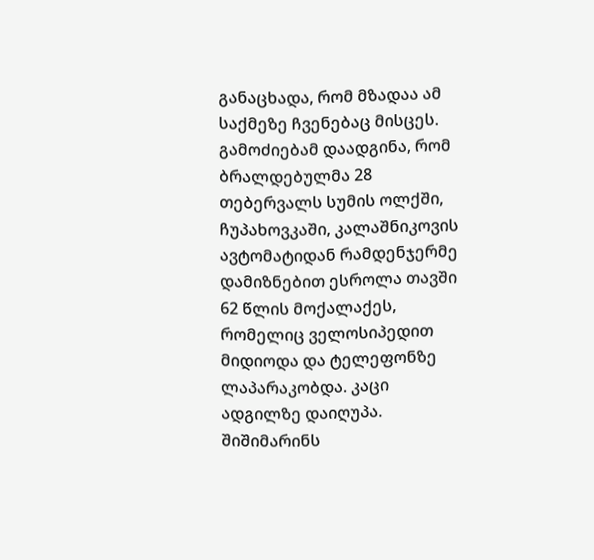განაცხადა, რომ მზადაა ამ საქმეზე ჩვენებაც მისცეს.
გამოძიებამ დაადგინა, რომ ბრალდებულმა 28 თებერვალს სუმის ოლქში, ჩუპახოვკაში, კალაშნიკოვის ავტომატიდან რამდენჯერმე დამიზნებით ესროლა თავში 62 წლის მოქალაქეს, რომელიც ველოსიპედით მიდიოდა და ტელეფონზე ლაპარაკობდა. კაცი ადგილზე დაიღუპა.
შიშიმარინს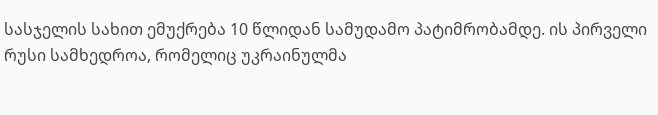სასჯელის სახით ემუქრება 10 წლიდან სამუდამო პატიმრობამდე. ის პირველი რუსი სამხედროა, რომელიც უკრაინულმა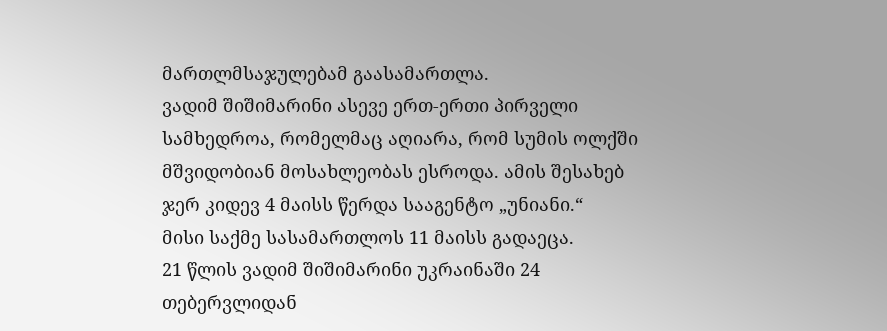მართლმსაჯულებამ გაასამართლა.
ვადიმ შიშიმარინი ასევე ერთ-ერთი პირველი სამხედროა, რომელმაც აღიარა, რომ სუმის ოლქში მშვიდობიან მოსახლეობას ესროდა. ამის შესახებ ჯერ კიდევ 4 მაისს წერდა სააგენტო „უნიანი.“
მისი საქმე სასამართლოს 11 მაისს გადაეცა.
21 წლის ვადიმ შიშიმარინი უკრაინაში 24 თებერვლიდან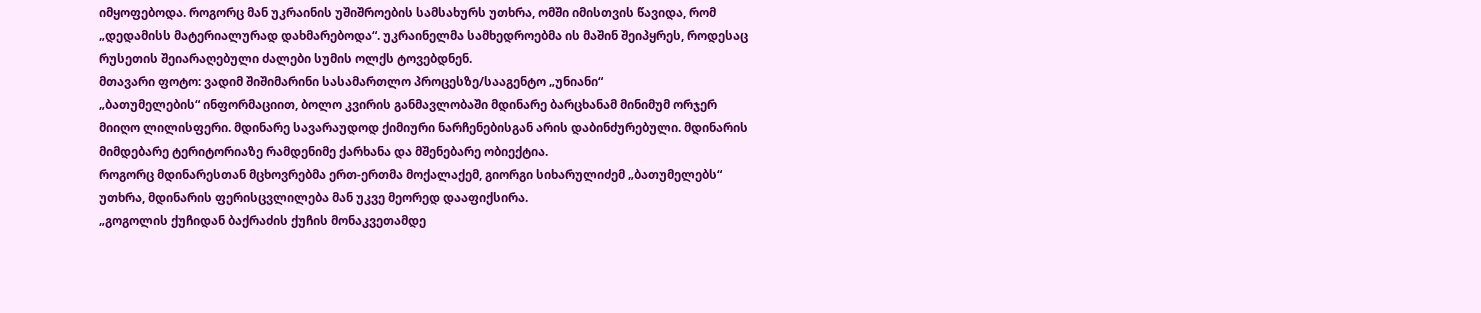იმყოფებოდა. როგორც მან უკრაინის უშიშროების სამსახურს უთხრა, ომში იმისთვის წავიდა, რომ „დედამისს მატერიალურად დახმარებოდა“. უკრაინელმა სამხედროებმა ის მაშინ შეიპყრეს, როდესაც რუსეთის შეიარაღებული ძალები სუმის ოლქს ტოვებდნენ.
მთავარი ფოტო: ვადიმ შიშიმარინი სასამართლო პროცესზე/სააგენტო „უნიანი“
„ბათუმელების“ ინფორმაციით, ბოლო კვირის განმავლობაში მდინარე ბარცხანამ მინიმუმ ორჯერ მიიღო ლილისფერი. მდინარე სავარაუდოდ ქიმიური ნარჩენებისგან არის დაბინძურებული. მდინარის მიმდებარე ტერიტორიაზე რამდენიმე ქარხანა და მშენებარე ობიექტია.
როგორც მდინარესთან მცხოვრებმა ერთ-ერთმა მოქალაქემ, გიორგი სიხარულიძემ „ბათუმელებს“ უთხრა, მდინარის ფერისცვლილება მან უკვე მეორედ დააფიქსირა.
„გოგოლის ქუჩიდან ბაქრაძის ქუჩის მონაკვეთამდე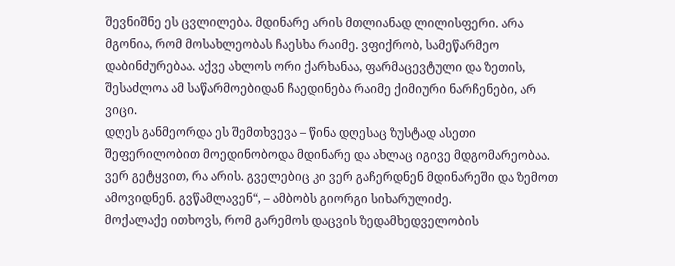შევნიშნე ეს ცვლილება. მდინარე არის მთლიანად ლილისფერი. არა მგონია, რომ მოსახლეობას ჩაესხა რაიმე. ვფიქრობ, სამეწარმეო დაბინძურებაა. აქვე ახლოს ორი ქარხანაა, ფარმაცევტული და ზეთის, შესაძლოა ამ საწარმოებიდან ჩაედინება რაიმე ქიმიური ნარჩენები, არ ვიცი.
დღეს განმეორდა ეს შემთხვევა – წინა დღესაც ზუსტად ასეთი შეფერილობით მოედინობოდა მდინარე და ახლაც იგივე მდგომარეობაა. ვერ გეტყვით, რა არის. გველებიც კი ვერ გაჩერდნენ მდინარეში და ზემოთ ამოვიდნენ. გვწამლავენ“, – ამბობს გიორგი სიხარულიძე.
მოქალაქე ითხოვს, რომ გარემოს დაცვის ზედამხედველობის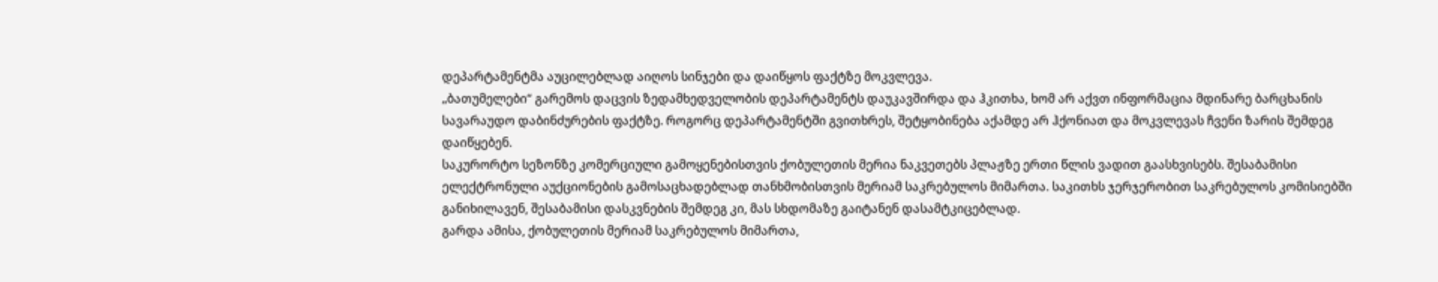დეპარტამენტმა აუცილებლად აიღოს სინჯები და დაიწყოს ფაქტზე მოკვლევა.
„ბათუმელები“ გარემოს დაცვის ზედამხედველობის დეპარტამენტს დაუკავშირდა და ჰკითხა, ხომ არ აქვთ ინფორმაცია მდინარე ბარცხანის სავარაუდო დაბინძურების ფაქტზე. როგორც დეპარტამენტში გვითხრეს, შეტყობინება აქამდე არ ჰქონიათ და მოკვლევას ჩვენი ზარის შემდეგ დაიწყებენ.
საკურორტო სეზონზე კომერციული გამოყენებისთვის ქობულეთის მერია ნაკვეთებს პლაჟზე ერთი წლის ვადით გაასხვისებს. შესაბამისი ელექტრონული აუქციონების გამოსაცხადებლად თანხმობისთვის მერიამ საკრებულოს მიმართა. საკითხს ჯერჯერობით საკრებულოს კომისიებში განიხილავენ, შესაბამისი დასკვნების შემდეგ კი, მას სხდომაზე გაიტანენ დასამტკიცებლად.
გარდა ამისა, ქობულეთის მერიამ საკრებულოს მიმართა,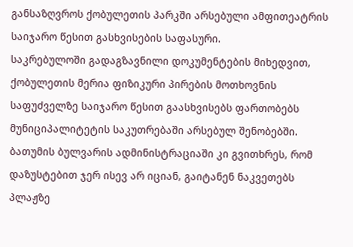განსაზღვროს ქობულეთის პარკში არსებული ამფითეატრის საიჯარო წესით გასხვისების საფასური.
საკრებულოში გადაგზავნილი დოკუმენტების მიხედვით, ქობულეთის მერია ფიზიკური პირების მოთხოვნის საფუძველზე საიჯარო წესით გაასხვისებს ფართობებს მუნიციპალიტეტის საკუთრებაში არსებულ შენობებში.
ბათუმის ბულვარის ადმინისტრაციაში კი გვითხრეს, რომ დაზუსტებით ჯერ ისევ არ იციან, გაიტანენ ნაკვეთებს პლაჟზე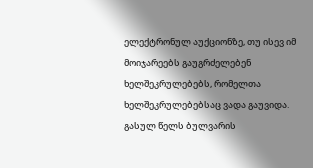ელექტრონულ აუქციონზე, თუ ისევ იმ მოიჯარეებს გაუგრძელებენ ხელშეკრულებებს, რომელთა ხელშეკრულებებსაც ვადა გაუვიდა.
გასულ წელს ბულვარის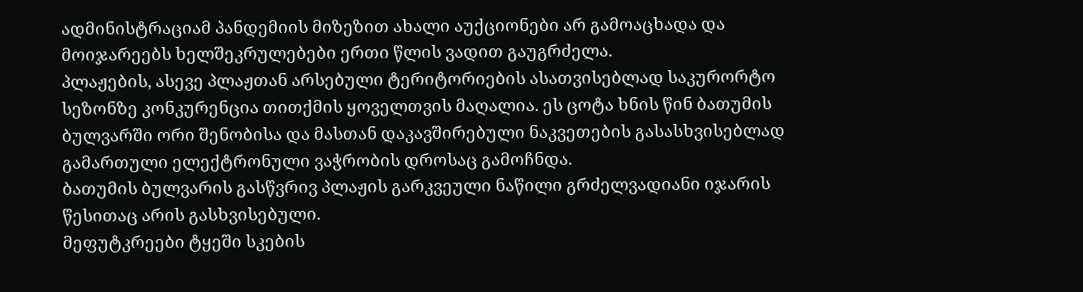ადმინისტრაციამ პანდემიის მიზეზით ახალი აუქციონები არ გამოაცხადა და მოიჯარეებს ხელშეკრულებები ერთი წლის ვადით გაუგრძელა.
პლაჟების, ასევე პლაჟთან არსებული ტერიტორიების ასათვისებლად საკურორტო სეზონზე კონკურენცია თითქმის ყოველთვის მაღალია. ეს ცოტა ხნის წინ ბათუმის ბულვარში ორი შენობისა და მასთან დაკავშირებული ნაკვეთების გასასხვისებლად გამართული ელექტრონული ვაჭრობის დროსაც გამოჩნდა.
ბათუმის ბულვარის გასწვრივ პლაჟის გარკვეული ნაწილი გრძელვადიანი იჯარის წესითაც არის გასხვისებული.
მეფუტკრეები ტყეში სკების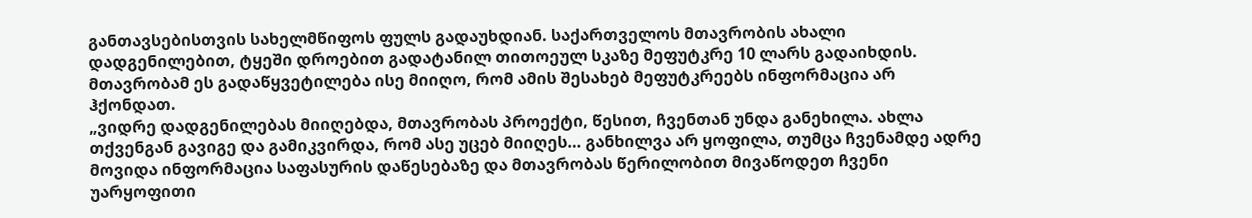განთავსებისთვის სახელმწიფოს ფულს გადაუხდიან. საქართველოს მთავრობის ახალი დადგენილებით, ტყეში დროებით გადატანილ თითოეულ სკაზე მეფუტკრე 10 ლარს გადაიხდის.
მთავრობამ ეს გადაწყვეტილება ისე მიიღო, რომ ამის შესახებ მეფუტკრეებს ინფორმაცია არ ჰქონდათ.
„ვიდრე დადგენილებას მიიღებდა, მთავრობას პროექტი, წესით, ჩვენთან უნდა განეხილა. ახლა თქვენგან გავიგე და გამიკვირდა, რომ ასე უცებ მიიღეს… განხილვა არ ყოფილა, თუმცა ჩვენამდე ადრე მოვიდა ინფორმაცია საფასურის დაწესებაზე და მთავრობას წერილობით მივაწოდეთ ჩვენი უარყოფითი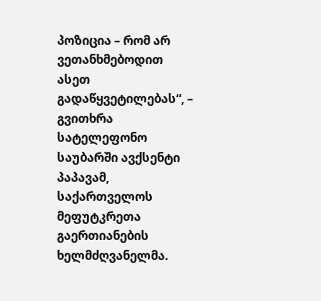პოზიცია – რომ არ ვეთანხმებოდით ასეთ გადაწყვეტილებას“, – გვითხრა სატელეფონო საუბარში ავქსენტი პაპავამ, საქართველოს მეფუტკრეთა გაერთიანების ხელმძღვანელმა.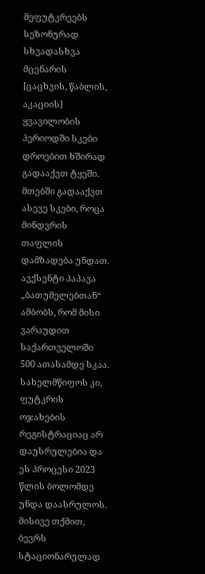მეფუტკრეებს სეზონურად სხვადასხვა მცენარის [ცაცხვის, წაბლის, აკაციის] ყვავილობის პერიოდში სკები დროებით ხშირად გადააქვთ ტყეში. მთებში გადააქვთ ასევე სკები, როცა მინდვრის თაფლის დამზადება უნდათ.
ავქსენტი პაპავა „ბათუმელებთან“ ამბობს, რომ მისი ვარაუდით საქართველოში 500 ათასამდე სკაა. სახელმწიფოს კი, ფუტკრის ოჯახების რეგისტრაციაც არ დაუსრულებია და ეს პროცესი 2023 წლის ბოლომდე უნდა დაასრულოს.
მისივე თქმით, ბევრს სტაციონარულად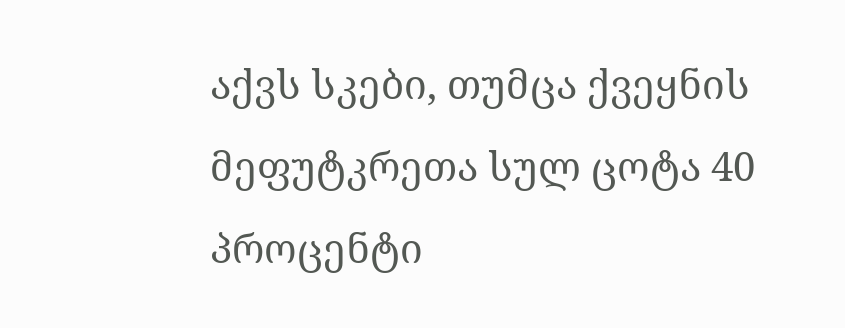აქვს სკები, თუმცა ქვეყნის მეფუტკრეთა სულ ცოტა 40 პროცენტი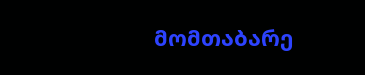მომთაბარე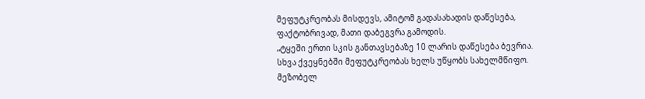მეფუტკრეობას მისდევს, ამიტომ გადასახადის დაწესება, ფაქტობრივად, მათი დაბეგვრა გამოდის.
„ტყეში ერთი სკის განთავსებაზე 10 ლარის დაწესება ბევრია. სხვა ქვეყნებში მეფუტკრეობას ხელს უწყობს სახელმწიფო. მეზობელ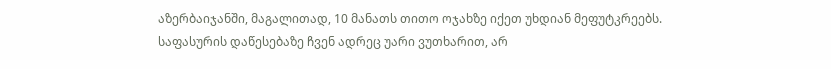აზერბაიჯანში, მაგალითად, 10 მანათს თითო ოჯახზე იქეთ უხდიან მეფუტკრეებს. საფასურის დაწესებაზე ჩვენ ადრეც უარი ვუთხარით, არ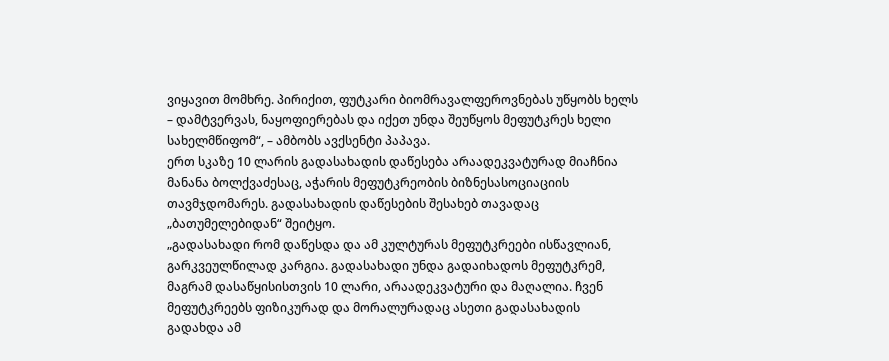ვიყავით მომხრე. პირიქით, ფუტკარი ბიომრავალფეროვნებას უწყობს ხელს – დამტვერვას, ნაყოფიერებას და იქეთ უნდა შეუწყოს მეფუტკრეს ხელი სახელმწიფომ“, – ამბობს ავქსენტი პაპავა.
ერთ სკაზე 10 ლარის გადასახადის დაწესება არაადეკვატურად მიაჩნია მანანა ბოლქვაძესაც, აჭარის მეფუტკრეობის ბიზნესასოციაციის თავმჯდომარეს. გადასახადის დაწესების შესახებ თავადაც „ბათუმელებიდან“ შეიტყო.
„გადასახადი რომ დაწესდა და ამ კულტურას მეფუტკრეები ისწავლიან, გარკვეულწილად კარგია. გადასახადი უნდა გადაიხადოს მეფუტკრემ, მაგრამ დასაწყისისთვის 10 ლარი, არაადეკვატური და მაღალია. ჩვენ მეფუტკრეებს ფიზიკურად და მორალურადაც ასეთი გადასახადის გადახდა ამ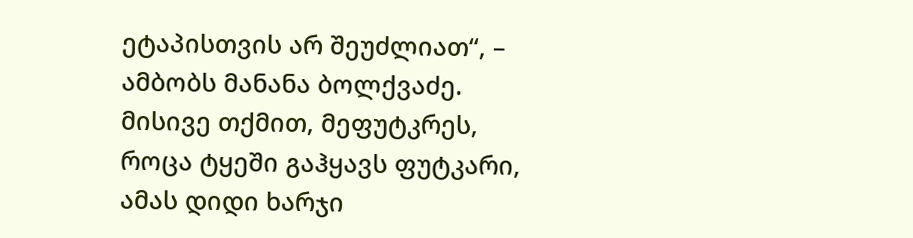ეტაპისთვის არ შეუძლიათ“, – ამბობს მანანა ბოლქვაძე.
მისივე თქმით, მეფუტკრეს, როცა ტყეში გაჰყავს ფუტკარი, ამას დიდი ხარჯი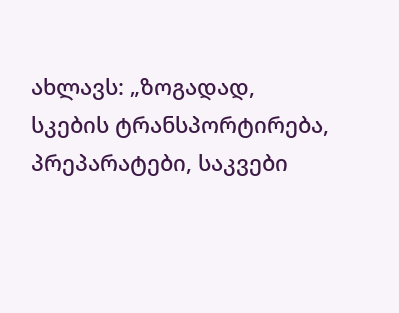ახლავს: „ზოგადად, სკების ტრანსპორტირება, პრეპარატები, საკვები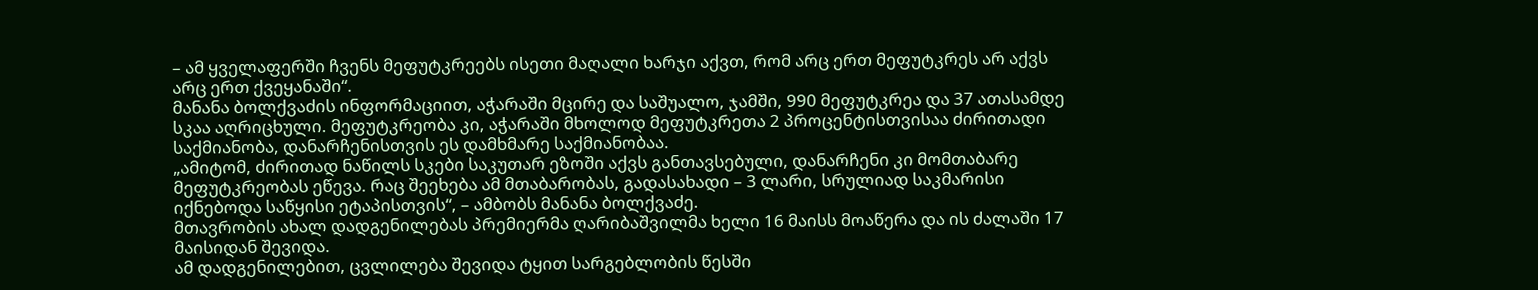– ამ ყველაფერში ჩვენს მეფუტკრეებს ისეთი მაღალი ხარჯი აქვთ, რომ არც ერთ მეფუტკრეს არ აქვს არც ერთ ქვეყანაში“.
მანანა ბოლქვაძის ინფორმაციით, აჭარაში მცირე და საშუალო, ჯამში, 990 მეფუტკრეა და 37 ათასამდე სკაა აღრიცხული. მეფუტკრეობა კი, აჭარაში მხოლოდ მეფუტკრეთა 2 პროცენტისთვისაა ძირითადი საქმიანობა, დანარჩენისთვის ეს დამხმარე საქმიანობაა.
„ამიტომ, ძირითად ნაწილს სკები საკუთარ ეზოში აქვს განთავსებული, დანარჩენი კი მომთაბარე მეფუტკრეობას ეწევა. რაც შეეხება ამ მთაბარობას, გადასახადი – 3 ლარი, სრულიად საკმარისი იქნებოდა საწყისი ეტაპისთვის“, – ამბობს მანანა ბოლქვაძე.
მთავრობის ახალ დადგენილებას პრემიერმა ღარიბაშვილმა ხელი 16 მაისს მოაწერა და ის ძალაში 17 მაისიდან შევიდა.
ამ დადგენილებით, ცვლილება შევიდა ტყით სარგებლობის წესში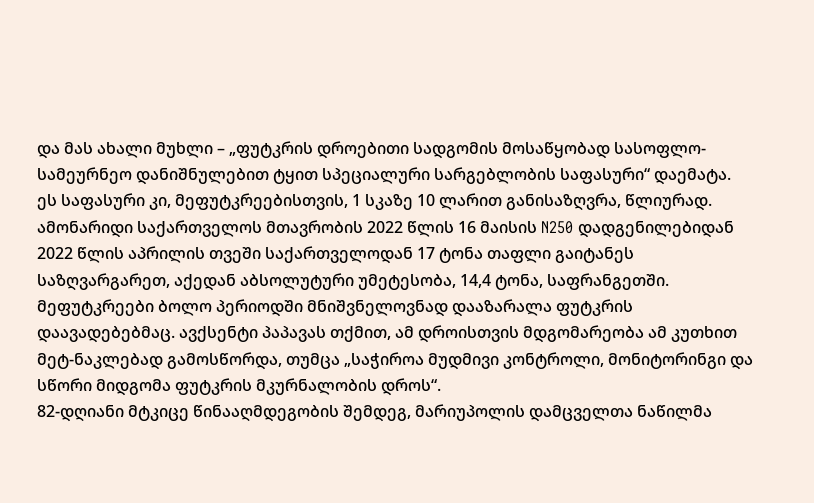და მას ახალი მუხლი – „ფუტკრის დროებითი სადგომის მოსაწყობად სასოფლო-სამეურნეო დანიშნულებით ტყით სპეციალური სარგებლობის საფასური“ დაემატა.
ეს საფასური კი, მეფუტკრეებისთვის, 1 სკაზე 10 ლარით განისაზღვრა, წლიურად.
ამონარიდი საქართველოს მთავრობის 2022 წლის 16 მაისის N250 დადგენილებიდან
2022 წლის აპრილის თვეში საქართველოდან 17 ტონა თაფლი გაიტანეს საზღვარგარეთ, აქედან აბსოლუტური უმეტესობა, 14,4 ტონა, საფრანგეთში.
მეფუტკრეები ბოლო პერიოდში მნიშვნელოვნად დააზარალა ფუტკრის დაავადებებმაც. ავქსენტი პაპავას თქმით, ამ დროისთვის მდგომარეობა ამ კუთხით მეტ-ნაკლებად გამოსწორდა, თუმცა „საჭიროა მუდმივი კონტროლი, მონიტორინგი და სწორი მიდგომა ფუტკრის მკურნალობის დროს“.
82-დღიანი მტკიცე წინააღმდეგობის შემდეგ, მარიუპოლის დამცველთა ნაწილმა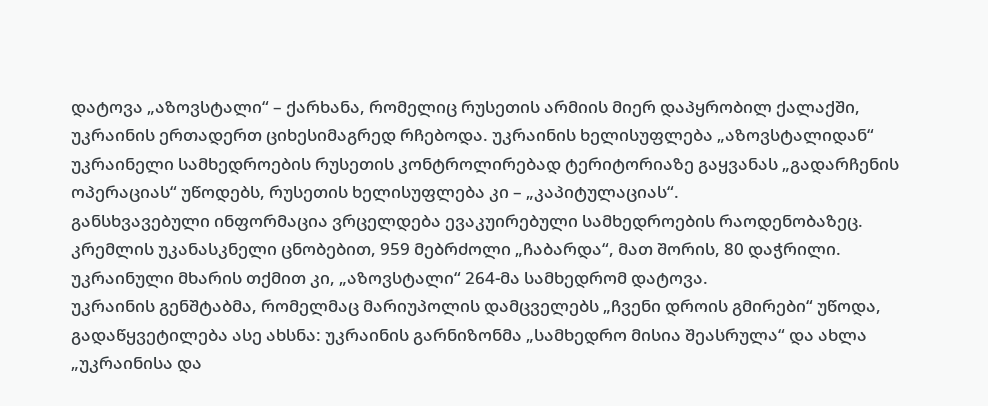დატოვა „აზოვსტალი“ – ქარხანა, რომელიც რუსეთის არმიის მიერ დაპყრობილ ქალაქში, უკრაინის ერთადერთ ციხესიმაგრედ რჩებოდა. უკრაინის ხელისუფლება „აზოვსტალიდან“ უკრაინელი სამხედროების რუსეთის კონტროლირებად ტერიტორიაზე გაყვანას „გადარჩენის ოპერაციას“ უწოდებს, რუსეთის ხელისუფლება კი – „კაპიტულაციას“.
განსხვავებული ინფორმაცია ვრცელდება ევაკუირებული სამხედროების რაოდენობაზეც. კრემლის უკანასკნელი ცნობებით, 959 მებრძოლი „ჩაბარდა“, მათ შორის, 80 დაჭრილი. უკრაინული მხარის თქმით კი, „აზოვსტალი“ 264-მა სამხედრომ დატოვა.
უკრაინის გენშტაბმა, რომელმაც მარიუპოლის დამცველებს „ჩვენი დროის გმირები“ უწოდა, გადაწყვეტილება ასე ახსნა: უკრაინის გარნიზონმა „სამხედრო მისია შეასრულა“ და ახლა „უკრაინისა და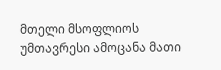მთელი მსოფლიოს უმთავრესი ამოცანა მათი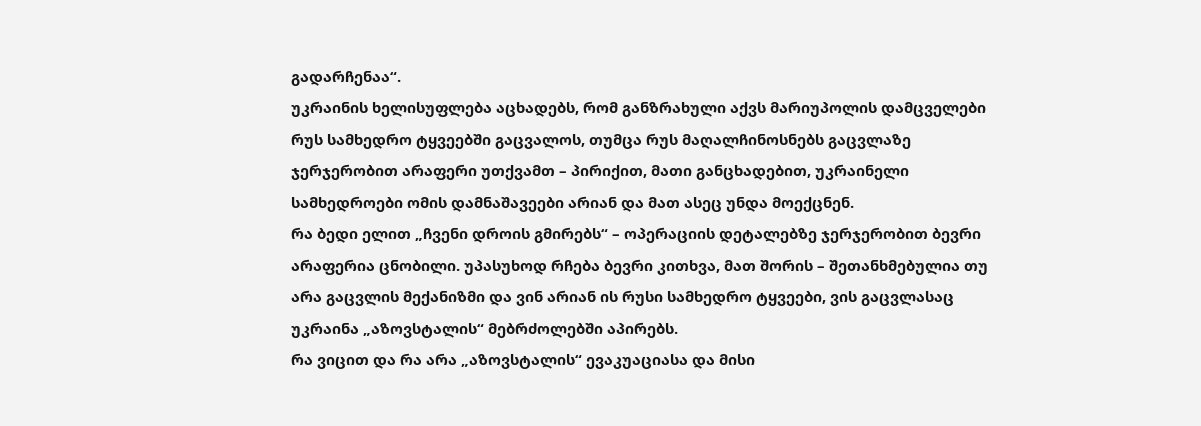გადარჩენაა“.
უკრაინის ხელისუფლება აცხადებს, რომ განზრახული აქვს მარიუპოლის დამცველები რუს სამხედრო ტყვეებში გაცვალოს, თუმცა რუს მაღალჩინოსნებს გაცვლაზე ჯერჯერობით არაფერი უთქვამთ – პირიქით, მათი განცხადებით, უკრაინელი სამხედროები ომის დამნაშავეები არიან და მათ ასეც უნდა მოექცნენ.
რა ბედი ელით „ჩვენი დროის გმირებს“ – ოპერაციის დეტალებზე ჯერჯერობით ბევრი არაფერია ცნობილი. უპასუხოდ რჩება ბევრი კითხვა, მათ შორის – შეთანხმებულია თუ არა გაცვლის მექანიზმი და ვინ არიან ის რუსი სამხედრო ტყვეები, ვის გაცვლასაც უკრაინა „აზოვსტალის“ მებრძოლებში აპირებს.
რა ვიცით და რა არა „აზოვსტალის“ ევაკუაციასა და მისი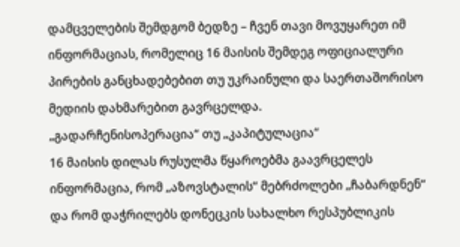დამცველების შემდგომ ბედზე – ჩვენ თავი მოვუყარეთ იმ ინფორმაციას, რომელიც 16 მაისის შემდეგ ოფიციალური პირების განცხადებებით თუ უკრაინული და საერთაშორისო მედიის დახმარებით გავრცელდა.
„გადარჩენისოპერაცია“ თუ „კაპიტულაცია“
16 მაისის დილას რუსულმა წყაროებმა გაავრცელეს ინფორმაცია, რომ „აზოვსტალის“ მებრძოლები „ჩაბარდნენ“ და რომ დაჭრილებს დონეცკის სახალხო რესპუბლიკის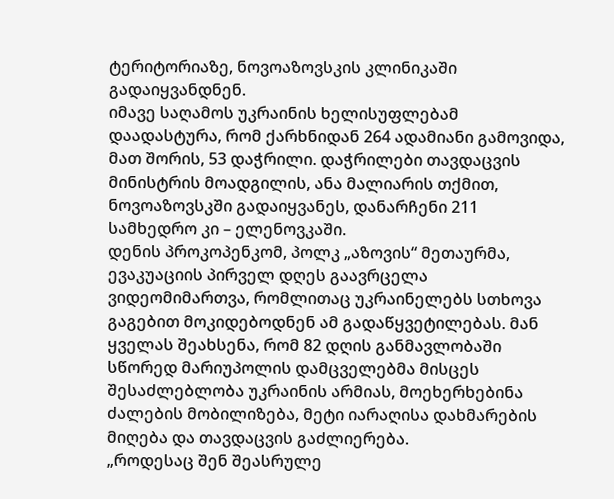ტერიტორიაზე, ნოვოაზოვსკის კლინიკაში გადაიყვანდნენ.
იმავე საღამოს უკრაინის ხელისუფლებამ დაადასტურა, რომ ქარხნიდან 264 ადამიანი გამოვიდა, მათ შორის, 53 დაჭრილი. დაჭრილები თავდაცვის მინისტრის მოადგილის, ანა მალიარის თქმით, ნოვოაზოვსკში გადაიყვანეს, დანარჩენი 211 სამხედრო კი – ელენოვკაში.
დენის პროკოპენკომ, პოლკ „აზოვის“ მეთაურმა, ევაკუაციის პირველ დღეს გაავრცელა ვიდეომიმართვა, რომლითაც უკრაინელებს სთხოვა გაგებით მოკიდებოდნენ ამ გადაწყვეტილებას. მან ყველას შეახსენა, რომ 82 დღის განმავლობაში სწორედ მარიუპოლის დამცველებმა მისცეს შესაძლებლობა უკრაინის არმიას, მოეხერხებინა ძალების მობილიზება, მეტი იარაღისა დახმარების მიღება და თავდაცვის გაძლიერება.
„როდესაც შენ შეასრულე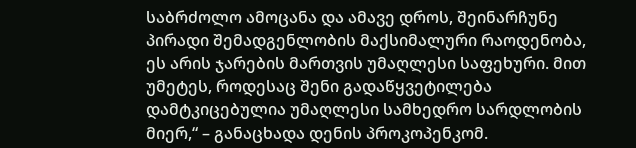საბრძოლო ამოცანა და ამავე დროს, შეინარჩუნე პირადი შემადგენლობის მაქსიმალური რაოდენობა, ეს არის ჯარების მართვის უმაღლესი საფეხური. მით უმეტეს, როდესაც შენი გადაწყვეტილება დამტკიცებულია უმაღლესი სამხედრო სარდლობის მიერ,“ – განაცხადა დენის პროკოპენკომ.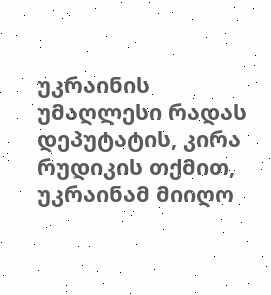უკრაინის უმაღლესი რადას დეპუტატის, კირა რუდიკის თქმით, უკრაინამ მიიღო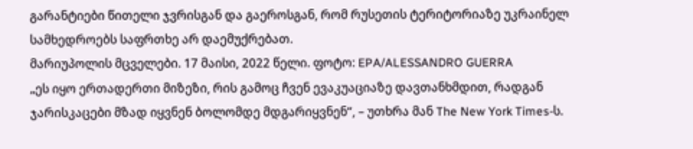გარანტიები წითელი ჯვრისგან და გაეროსგან, რომ რუსეთის ტერიტორიაზე უკრაინელ სამხედროებს საფრთხე არ დაემუქრებათ.
მარიუპოლის მცველები. 17 მაისი, 2022 წელი. ფოტო: EPA/ALESSANDRO GUERRA
„ეს იყო ერთადერთი მიზეზი, რის გამოც ჩვენ ევაკუაციაზე დავთანხმდით, რადგან ჯარისკაცები მზად იყვნენ ბოლომდე მდგარიყვნენ“, – უთხრა მან The New York Times-ს.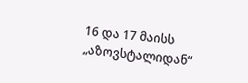16 და 17 მაისს „აზოვსტალიდან“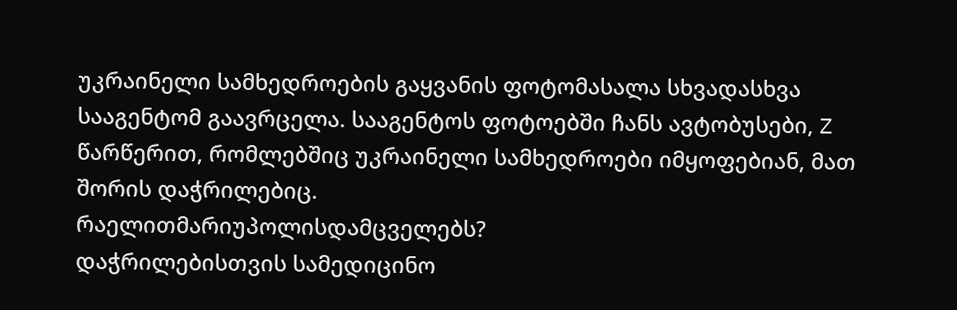უკრაინელი სამხედროების გაყვანის ფოტომასალა სხვადასხვა სააგენტომ გაავრცელა. სააგენტოს ფოტოებში ჩანს ავტობუსები, Z წარწერით, რომლებშიც უკრაინელი სამხედროები იმყოფებიან, მათ შორის დაჭრილებიც.
რაელითმარიუპოლისდამცველებს?
დაჭრილებისთვის სამედიცინო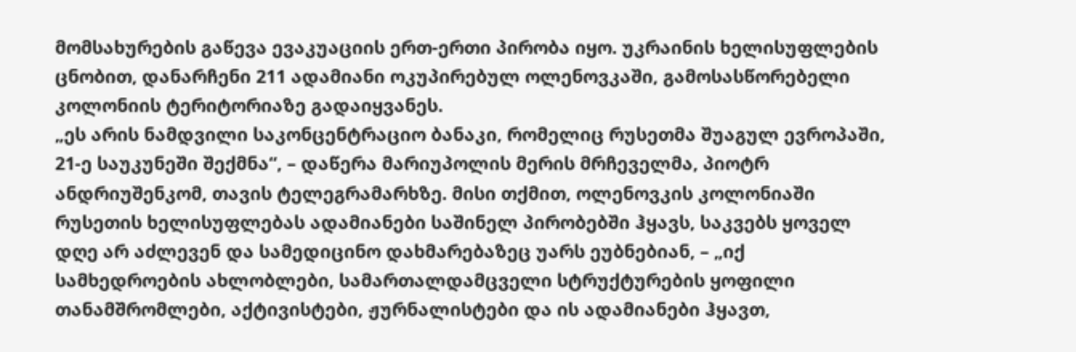მომსახურების გაწევა ევაკუაციის ერთ-ერთი პირობა იყო. უკრაინის ხელისუფლების ცნობით, დანარჩენი 211 ადამიანი ოკუპირებულ ოლენოვკაში, გამოსასწორებელი კოლონიის ტერიტორიაზე გადაიყვანეს.
„ეს არის ნამდვილი საკონცენტრაციო ბანაკი, რომელიც რუსეთმა შუაგულ ევროპაში, 21-ე საუკუნეში შექმნა“, – დაწერა მარიუპოლის მერის მრჩეველმა, პიოტრ ანდრიუშენკომ, თავის ტელეგრამარხზე. მისი თქმით, ოლენოვკის კოლონიაში რუსეთის ხელისუფლებას ადამიანები საშინელ პირობებში ჰყავს, საკვებს ყოველ დღე არ აძლევენ და სამედიცინო დახმარებაზეც უარს ეუბნებიან, – „იქ სამხედროების ახლობლები, სამართალდამცველი სტრუქტურების ყოფილი თანამშრომლები, აქტივისტები, ჟურნალისტები და ის ადამიანები ჰყავთ,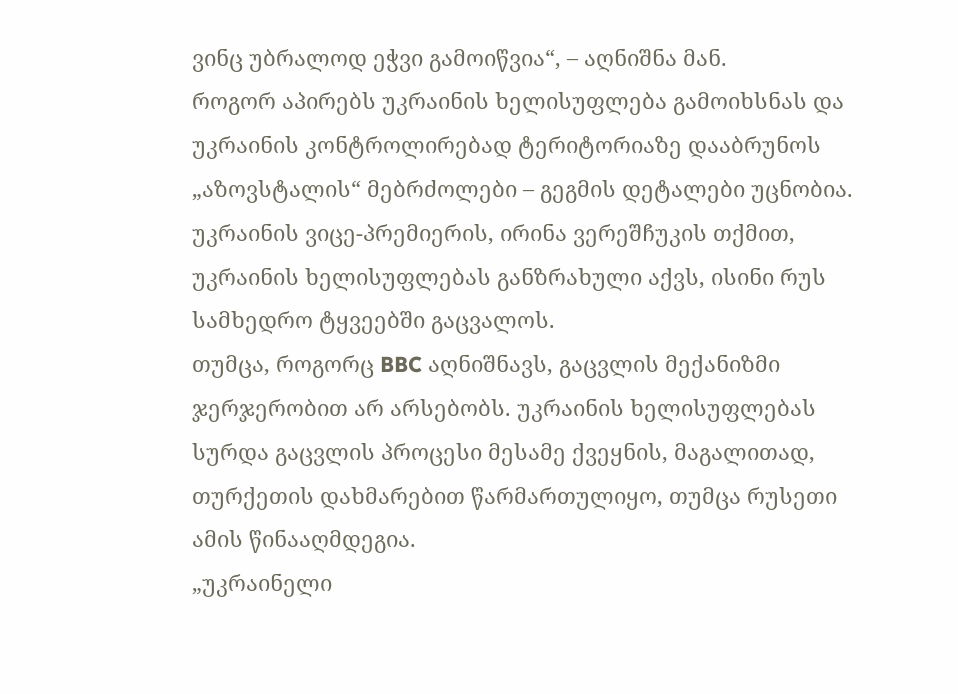ვინც უბრალოდ ეჭვი გამოიწვია“, – აღნიშნა მან.
როგორ აპირებს უკრაინის ხელისუფლება გამოიხსნას და უკრაინის კონტროლირებად ტერიტორიაზე დააბრუნოს „აზოვსტალის“ მებრძოლები – გეგმის დეტალები უცნობია. უკრაინის ვიცე-პრემიერის, ირინა ვერეშჩუკის თქმით, უკრაინის ხელისუფლებას განზრახული აქვს, ისინი რუს სამხედრო ტყვეებში გაცვალოს.
თუმცა, როგორც BBC აღნიშნავს, გაცვლის მექანიზმი ჯერჯერობით არ არსებობს. უკრაინის ხელისუფლებას სურდა გაცვლის პროცესი მესამე ქვეყნის, მაგალითად, თურქეთის დახმარებით წარმართულიყო, თუმცა რუსეთი ამის წინააღმდეგია.
„უკრაინელი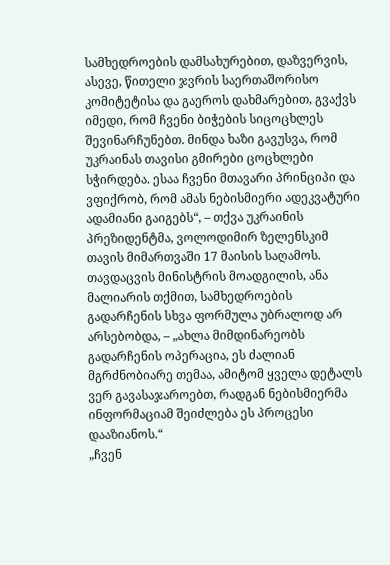სამხედროების დამსახურებით, დაზვერვის, ასევე, წითელი ჯვრის საერთაშორისო კომიტეტისა და გაეროს დახმარებით, გვაქვს იმედი, რომ ჩვენი ბიჭების სიცოცხლეს შევინარჩუნებთ. მინდა ხაზი გავუსვა, რომ უკრაინას თავისი გმირები ცოცხლები სჭირდება. ესაა ჩვენი მთავარი პრინციპი და ვფიქრობ, რომ ამას ნებისმიერი ადეკვატური ადამიანი გაიგებს“, – თქვა უკრაინის პრეზიდენტმა, ვოლოდიმირ ზელენსკიმ თავის მიმართვაში 17 მაისის საღამოს.
თავდაცვის მინისტრის მოადგილის, ანა მალიარის თქმით, სამხედროების გადარჩენის სხვა ფორმულა უბრალოდ არ არსებობდა, – „ახლა მიმდინარეობს გადარჩენის ოპერაცია, ეს ძალიან მგრძნობიარე თემაა, ამიტომ ყველა დეტალს ვერ გავასაჯაროებთ, რადგან ნებისმიერმა ინფორმაციამ შეიძლება ეს პროცესი დააზიანოს.“
„ჩვენ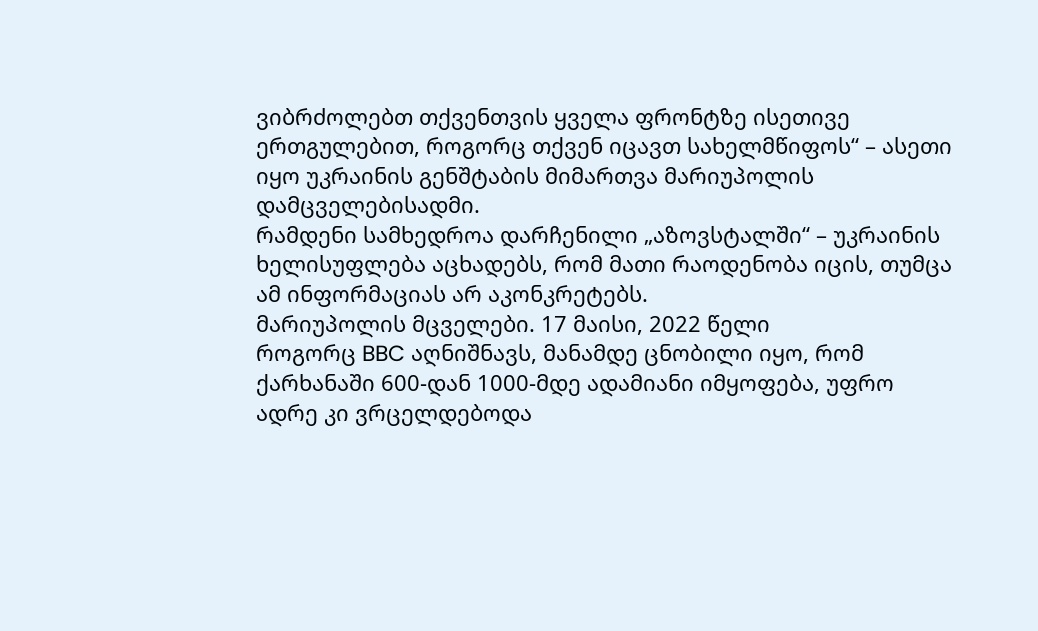ვიბრძოლებთ თქვენთვის ყველა ფრონტზე ისეთივე ერთგულებით, როგორც თქვენ იცავთ სახელმწიფოს“ – ასეთი იყო უკრაინის გენშტაბის მიმართვა მარიუპოლის დამცველებისადმი.
რამდენი სამხედროა დარჩენილი „აზოვსტალში“ – უკრაინის ხელისუფლება აცხადებს, რომ მათი რაოდენობა იცის, თუმცა ამ ინფორმაციას არ აკონკრეტებს.
მარიუპოლის მცველები. 17 მაისი, 2022 წელი
როგორც BBC აღნიშნავს, მანამდე ცნობილი იყო, რომ ქარხანაში 600-დან 1000-მდე ადამიანი იმყოფება, უფრო ადრე კი ვრცელდებოდა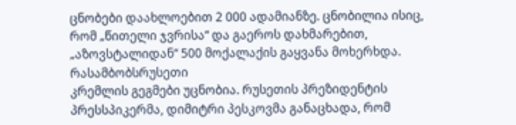ცნობები დაახლოებით 2 000 ადამიანზე. ცნობილია ისიც, რომ „წითელი ჯვრისა“ და გაეროს დახმარებით, „აზოვსტალიდან“ 500 მოქალაქის გაყვანა მოხერხდა.
რასამბობსრუსეთი
კრემლის გეგმები უცნობია. რუსეთის პრეზიდენტის პრესსპიკერმა, დიმიტრი პესკოვმა განაცხადა, რომ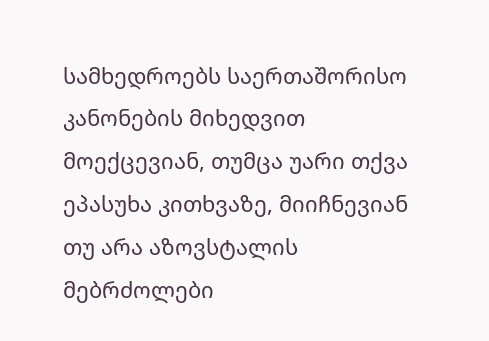სამხედროებს საერთაშორისო კანონების მიხედვით მოექცევიან, თუმცა უარი თქვა ეპასუხა კითხვაზე, მიიჩნევიან თუ არა აზოვსტალის მებრძოლები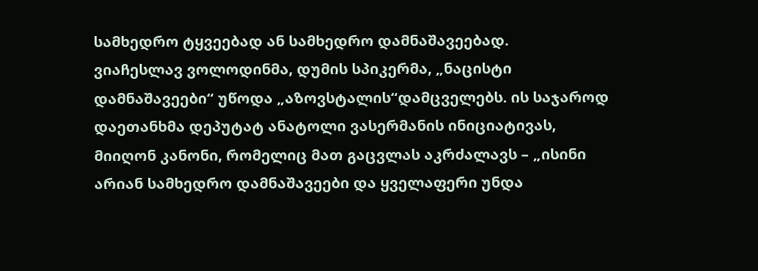სამხედრო ტყვეებად ან სამხედრო დამნაშავეებად.
ვიაჩესლავ ვოლოდინმა, დუმის სპიკერმა, „ნაცისტი დამნაშავეები“ უწოდა „აზოვსტალის“დამცველებს. ის საჯაროდ დაეთანხმა დეპუტატ ანატოლი ვასერმანის ინიციატივას, მიიღონ კანონი, რომელიც მათ გაცვლას აკრძალავს – „ისინი არიან სამხედრო დამნაშავეები და ყველაფერი უნდა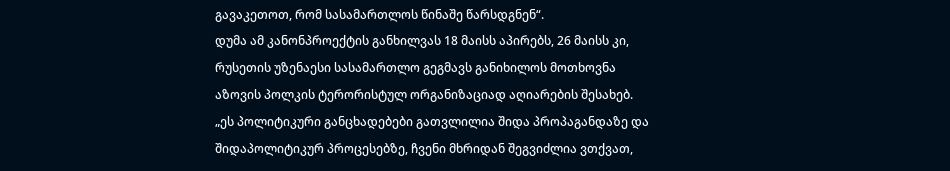გავაკეთოთ, რომ სასამართლოს წინაშე წარსდგნენ“.
დუმა ამ კანონპროექტის განხილვას 18 მაისს აპირებს, 26 მაისს კი, რუსეთის უზენაესი სასამართლო გეგმავს განიხილოს მოთხოვნა აზოვის პოლკის ტერორისტულ ორგანიზაციად აღიარების შესახებ.
„ეს პოლიტიკური განცხადებები გათვლილია შიდა პროპაგანდაზე და შიდაპოლიტიკურ პროცესებზე, ჩვენი მხრიდან შეგვიძლია ვთქვათ,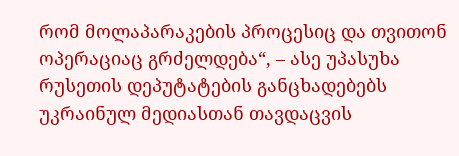რომ მოლაპარაკების პროცესიც და თვითონ ოპერაციაც გრძელდება“, – ასე უპასუხა რუსეთის დეპუტატების განცხადებებს უკრაინულ მედიასთან თავდაცვის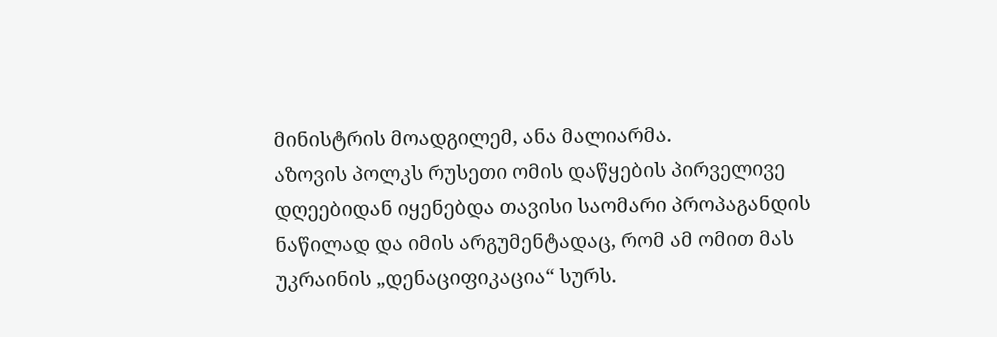მინისტრის მოადგილემ, ანა მალიარმა.
აზოვის პოლკს რუსეთი ომის დაწყების პირველივე დღეებიდან იყენებდა თავისი საომარი პროპაგანდის ნაწილად და იმის არგუმენტადაც, რომ ამ ომით მას უკრაინის „დენაციფიკაცია“ სურს.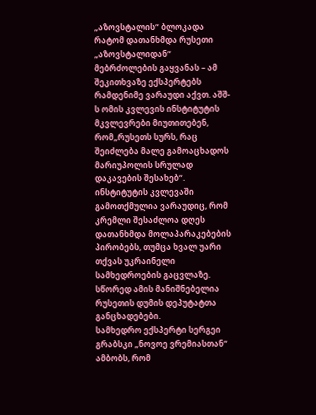„აზოვსტალის“ ბლოკადა
რატომ დათანხმდა რუსეთი „აზოვსტალიდან“ მებრძოლების გაყვანას – ამ შეკითხვაზე ექსპერტებს რამდენიმე ვარაუდი აქვთ. აშშ-ს ომის კვლევის ინსტიტუტის მკვლევრები მიუთითებენ, რომ„რუსეთს სურს, რაც შეიძლება მალე გამოაცხადოს მარიუპოლის სრულად დაკავების შესახებ“. ინსტიტუტის კვლევაში გამოთქმულია ვარაუდიც, რომ კრემლი შესაძლოა დღეს დათანხმდა მოლაპარაკებების პირობებს, თუმცა ხვალ უარი თქვას უკრაინელი სამხედროების გაცვლაზე. სწორედ ამის მანიშნებელია რუსეთის დუმის დეპუტატთა განცხადებები.
სამხედრო ექსპერტი სერგეი გრაბსკი „ნოვოე ვრემიასთან“ ამბობს, რომ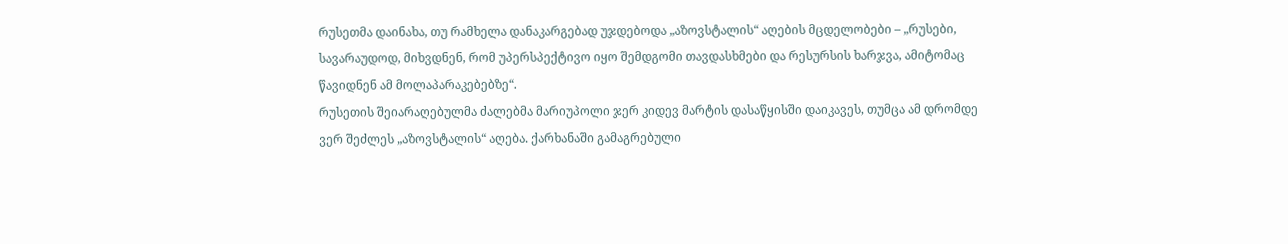რუსეთმა დაინახა, თუ რამხელა დანაკარგებად უჯდებოდა „აზოვსტალის“ აღების მცდელობები – „რუსები, სავარაუდოდ, მიხვდნენ, რომ უპერსპექტივო იყო შემდგომი თავდასხმები და რესურსის ხარჯვა, ამიტომაც წავიდნენ ამ მოლაპარაკებებზე“.
რუსეთის შეიარაღებულმა ძალებმა მარიუპოლი ჯერ კიდევ მარტის დასაწყისში დაიკავეს, თუმცა ამ დრომდე ვერ შეძლეს „აზოვსტალის“ აღება. ქარხანაში გამაგრებული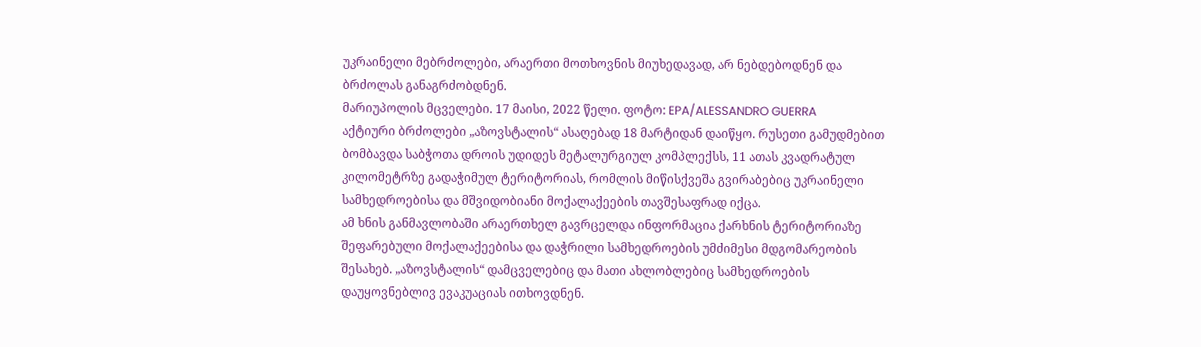უკრაინელი მებრძოლები, არაერთი მოთხოვნის მიუხედავად, არ ნებდებოდნენ და ბრძოლას განაგრძობდნენ.
მარიუპოლის მცველები. 17 მაისი, 2022 წელი. ფოტო: EPA/ALESSANDRO GUERRA
აქტიური ბრძოლები „აზოვსტალის“ ასაღებად 18 მარტიდან დაიწყო. რუსეთი გამუდმებით ბომბავდა საბჭოთა დროის უდიდეს მეტალურგიულ კომპლექსს, 11 ათას კვადრატულ კილომეტრზე გადაჭიმულ ტერიტორიას, რომლის მიწისქვეშა გვირაბებიც უკრაინელი სამხედროებისა და მშვიდობიანი მოქალაქეების თავშესაფრად იქცა.
ამ ხნის განმავლობაში არაერთხელ გავრცელდა ინფორმაცია ქარხნის ტერიტორიაზე შეფარებული მოქალაქეებისა და დაჭრილი სამხედროების უმძიმესი მდგომარეობის შესახებ. „აზოვსტალის“ დამცველებიც და მათი ახლობლებიც სამხედროების დაუყოვნებლივ ევაკუაციას ითხოვდნენ.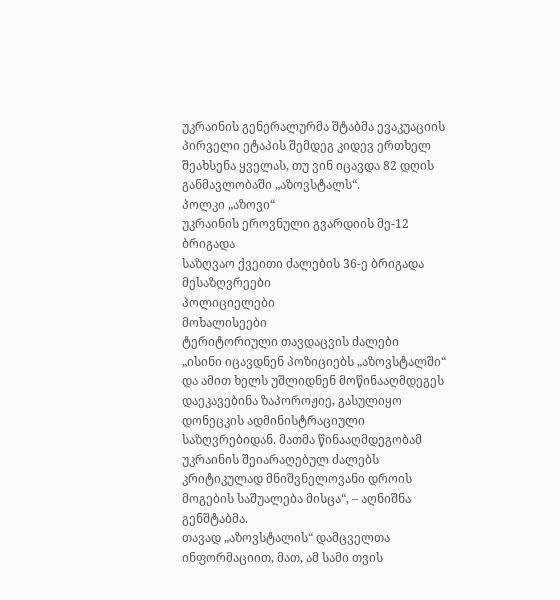უკრაინის გენერალურმა შტაბმა ევაკუაციის პირველი ეტაპის შემდეგ კიდევ ერთხელ შეახსენა ყველას, თუ ვინ იცავდა 82 დღის განმავლობაში „აზოვსტალს“.
პოლკი „აზოვი“
უკრაინის ეროვნული გვარდიის მე-12 ბრიგადა
საზღვაო ქვეითი ძალების 36-ე ბრიგადა
მესაზღვრეები
პოლიციელები
მოხალისეები
ტერიტორიული თავდაცვის ძალები
„ისინი იცავდნენ პოზიციებს „აზოვსტალში“ და ამით ხელს უშლიდნენ მოწინააღმდეგეს დაეკავებინა ზაპოროჟიე, გასულიყო დონეცკის ადმინისტრაციული საზღვრებიდან. მათმა წინააღმდეგობამ უკრაინის შეიარაღებულ ძალებს კრიტიკულად მნიშვნელოვანი დროის მოგების საშუალება მისცა“, – აღნიშნა გენშტაბმა.
თავად „აზოვსტალის“ დამცველთა ინფორმაციით, მათ, ამ სამი თვის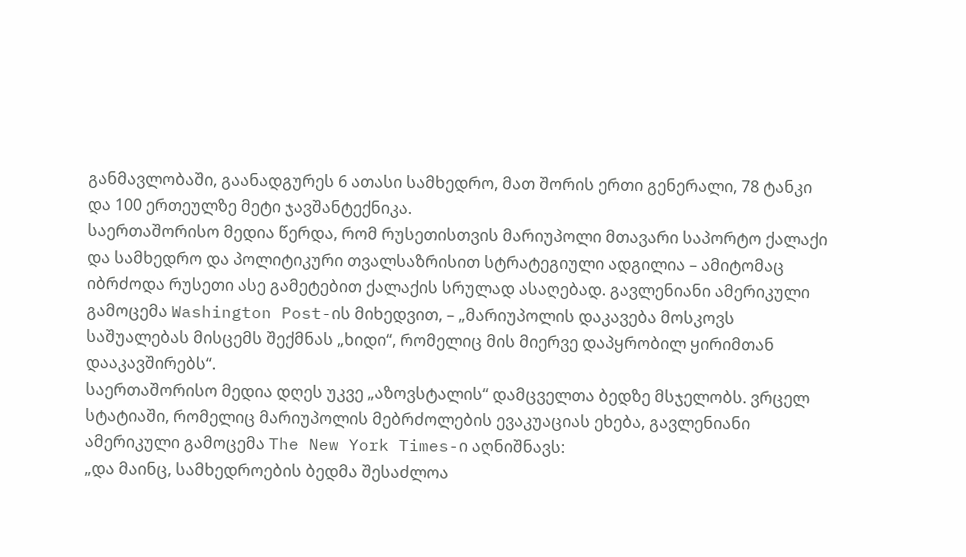განმავლობაში, გაანადგურეს 6 ათასი სამხედრო, მათ შორის ერთი გენერალი, 78 ტანკი და 100 ერთეულზე მეტი ჯავშანტექნიკა.
საერთაშორისო მედია წერდა, რომ რუსეთისთვის მარიუპოლი მთავარი საპორტო ქალაქი და სამხედრო და პოლიტიკური თვალსაზრისით სტრატეგიული ადგილია – ამიტომაც იბრძოდა რუსეთი ასე გამეტებით ქალაქის სრულად ასაღებად. გავლენიანი ამერიკული გამოცემა Washington Post-ის მიხედვით, – „მარიუპოლის დაკავება მოსკოვს საშუალებას მისცემს შექმნას „ხიდი“, რომელიც მის მიერვე დაპყრობილ ყირიმთან დააკავშირებს“.
საერთაშორისო მედია დღეს უკვე „აზოვსტალის“ დამცველთა ბედზე მსჯელობს. ვრცელ სტატიაში, რომელიც მარიუპოლის მებრძოლების ევაკუაციას ეხება, გავლენიანი ამერიკული გამოცემა The New York Times-ი აღნიშნავს:
„და მაინც, სამხედროების ბედმა შესაძლოა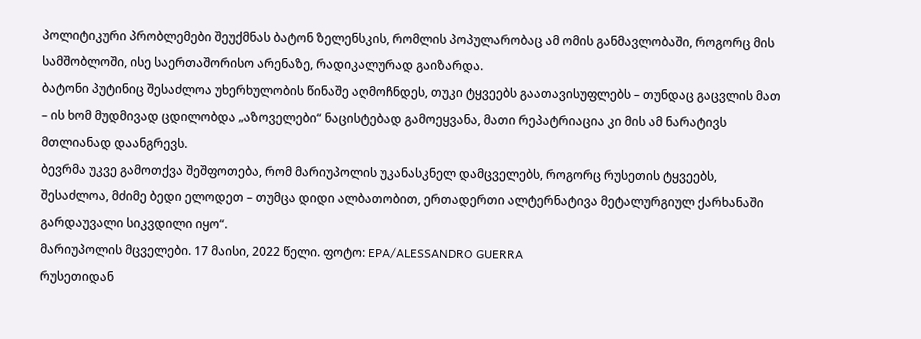პოლიტიკური პრობლემები შეუქმნას ბატონ ზელენსკის, რომლის პოპულარობაც ამ ომის განმავლობაში, როგორც მის სამშობლოში, ისე საერთაშორისო არენაზე, რადიკალურად გაიზარდა.
ბატონი პუტინიც შესაძლოა უხერხულობის წინაშე აღმოჩნდეს, თუკი ტყვეებს გაათავისუფლებს – თუნდაც გაცვლის მათ – ის ხომ მუდმივად ცდილობდა „აზოველები“ ნაცისტებად გამოეყვანა, მათი რეპატრიაცია კი მის ამ ნარატივს მთლიანად დაანგრევს.
ბევრმა უკვე გამოთქვა შეშფოთება, რომ მარიუპოლის უკანასკნელ დამცველებს, როგორც რუსეთის ტყვეებს, შესაძლოა, მძიმე ბედი ელოდეთ – თუმცა დიდი ალბათობით, ერთადერთი ალტერნატივა მეტალურგიულ ქარხანაში გარდაუვალი სიკვდილი იყო“.
მარიუპოლის მცველები. 17 მაისი, 2022 წელი. ფოტო: EPA/ALESSANDRO GUERRA
რუსეთიდან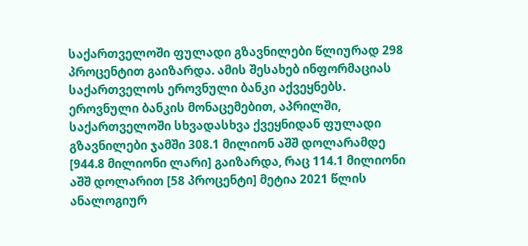საქართველოში ფულადი გზავნილები წლიურად 298 პროცენტით გაიზარდა. ამის შესახებ ინფორმაციას საქართველოს ეროვნული ბანკი აქვეყნებს.
ეროვნული ბანკის მონაცემებით, აპრილში, საქართველოში სხვადასხვა ქვეყნიდან ფულადი გზავნილები ჯამში 308.1 მილიონ აშშ დოლარამდე [944.8 მილიონი ლარი] გაიზარდა, რაც 114.1 მილიონი აშშ დოლარით [58 პროცენტი] მეტია 2021 წლის ანალოგიურ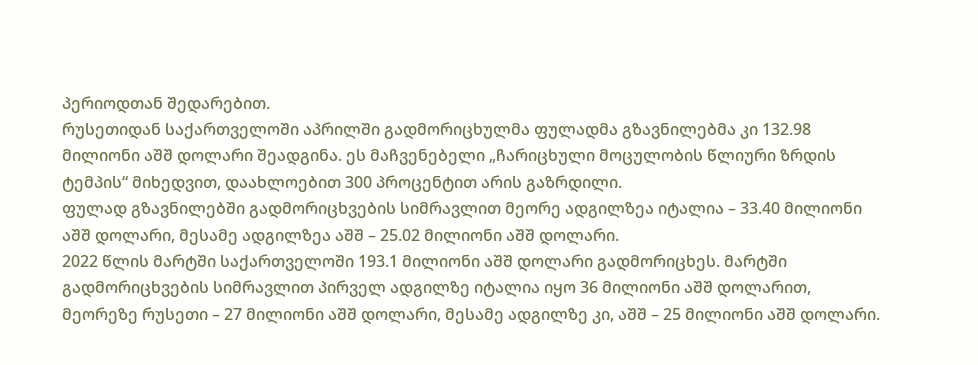პერიოდთან შედარებით.
რუსეთიდან საქართველოში აპრილში გადმორიცხულმა ფულადმა გზავნილებმა კი 132.98 მილიონი აშშ დოლარი შეადგინა. ეს მაჩვენებელი „ჩარიცხული მოცულობის წლიური ზრდის ტემპის“ მიხედვით, დაახლოებით 300 პროცენტით არის გაზრდილი.
ფულად გზავნილებში გადმორიცხვების სიმრავლით მეორე ადგილზეა იტალია – 33.40 მილიონი აშშ დოლარი, მესამე ადგილზეა აშშ – 25.02 მილიონი აშშ დოლარი.
2022 წლის მარტში საქართველოში 193.1 მილიონი აშშ დოლარი გადმორიცხეს. მარტში გადმორიცხვების სიმრავლით პირველ ადგილზე იტალია იყო 36 მილიონი აშშ დოლარით, მეორეზე რუსეთი – 27 მილიონი აშშ დოლარი, მესამე ადგილზე კი, აშშ – 25 მილიონი აშშ დოლარი.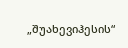„შუახევიჰესის“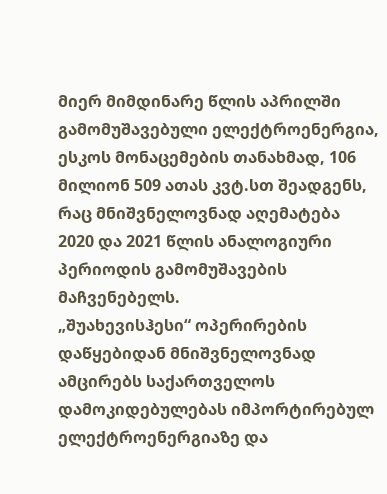მიერ მიმდინარე წლის აპრილში გამომუშავებული ელექტროენერგია, ესკოს მონაცემების თანახმად, 106 მილიონ 509 ათას კვტ.სთ შეადგენს, რაც მნიშვნელოვნად აღემატება 2020 და 2021 წლის ანალოგიური პერიოდის გამომუშავების მაჩვენებელს.
„შუახევისჰესი“ ოპერირების დაწყებიდან მნიშვნელოვნად ამცირებს საქართველოს დამოკიდებულებას იმპორტირებულ ელექტროენერგიაზე და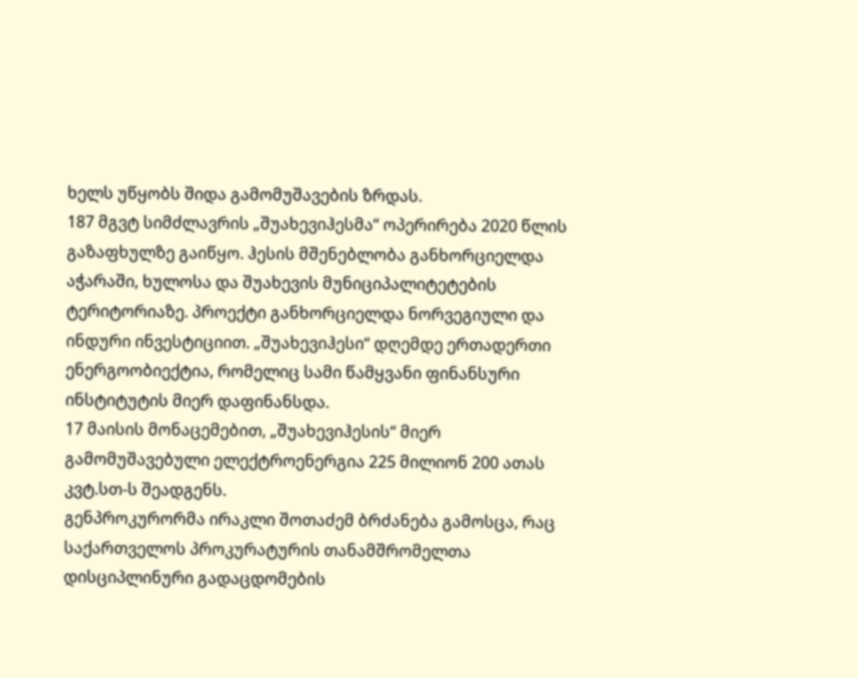ხელს უწყობს შიდა გამომუშავების ზრდას.
187 მგვტ სიმძლავრის „შუახევიჰესმა“ ოპერირება 2020 წლის გაზაფხულზე გაიწყო. ჰესის მშენებლობა განხორციელდა აჭარაში, ხულოსა და შუახევის მუნიციპალიტეტების ტერიტორიაზე. პროექტი განხორციელდა ნორვეგიული და ინდური ინვესტიციით. „შუახევიჰესი“ დღემდე ერთადერთი ენერგოობიექტია, რომელიც სამი წამყვანი ფინანსური ინსტიტუტის მიერ დაფინანსდა.
17 მაისის მონაცემებით, „შუახევიჰესის“ მიერ გამომუშავებული ელექტროენერგია 225 მილიონ 200 ათას კვტ.სთ-ს შეადგენს.
გენპროკურორმა ირაკლი შოთაძემ ბრძანება გამოსცა, რაც საქართველოს პროკურატურის თანამშრომელთა დისციპლინური გადაცდომების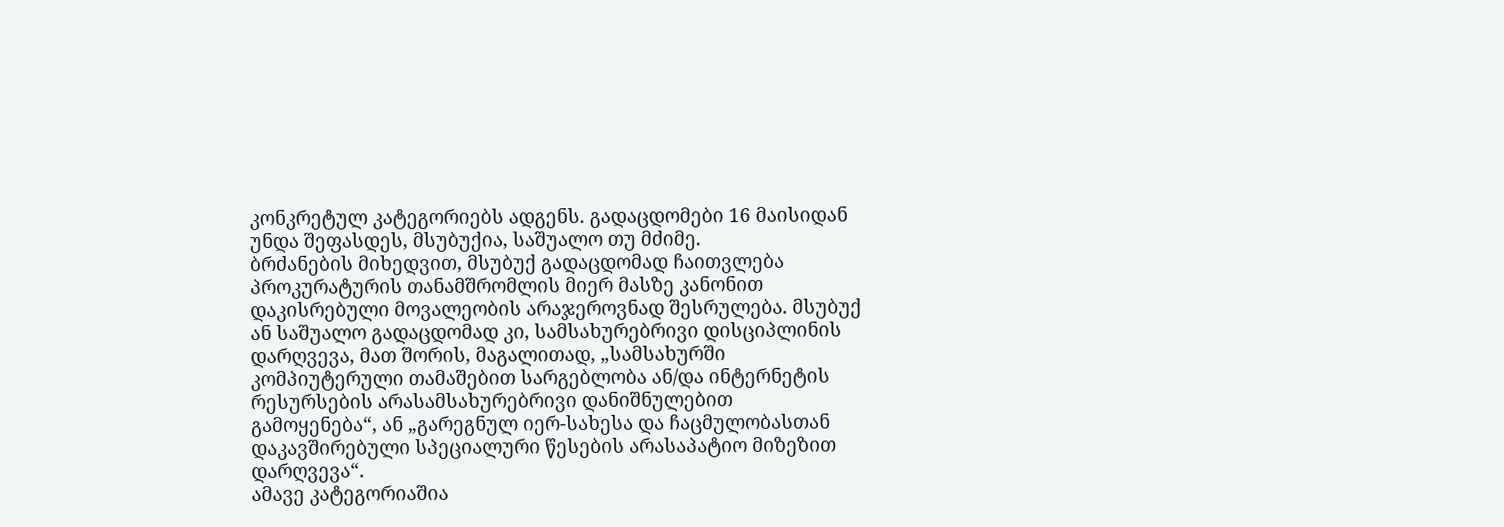კონკრეტულ კატეგორიებს ადგენს. გადაცდომები 16 მაისიდან უნდა შეფასდეს, მსუბუქია, საშუალო თუ მძიმე.
ბრძანების მიხედვით, მსუბუქ გადაცდომად ჩაითვლება პროკურატურის თანამშრომლის მიერ მასზე კანონით დაკისრებული მოვალეობის არაჯეროვნად შესრულება. მსუბუქ ან საშუალო გადაცდომად კი, სამსახურებრივი დისციპლინის დარღვევა, მათ შორის, მაგალითად, „სამსახურში კომპიუტერული თამაშებით სარგებლობა ან/და ინტერნეტის რესურსების არასამსახურებრივი დანიშნულებით გამოყენება“, ან „გარეგნულ იერ-სახესა და ჩაცმულობასთან დაკავშირებული სპეციალური წესების არასაპატიო მიზეზით დარღვევა“.
ამავე კატეგორიაშია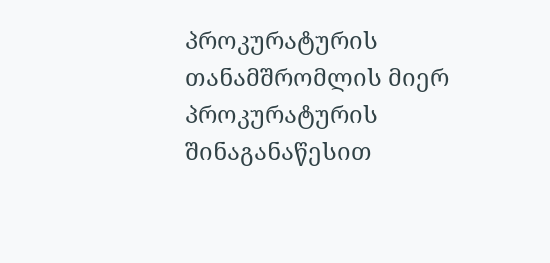პროკურატურის თანამშრომლის მიერ პროკურატურის შინაგანაწესით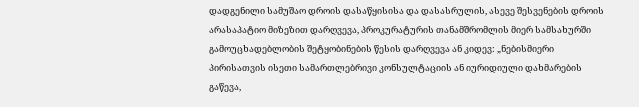დადგენილი სამუშაო დროის დასაწყისისა და დასასრულის, ასევე შესვენების დროის არასაპატიო მიზეზით დარღვევა, პროკურატურის თანამშრომლის მიერ სამსახურში გამოუცხადებლობის შეტყობინების წესის დარღვევა ან კიდევ: „ნებისმიერი პირისათვის ისეთი სამართლებრივი კონსულტაციის ან იურიდიული დახმარების გაწევა,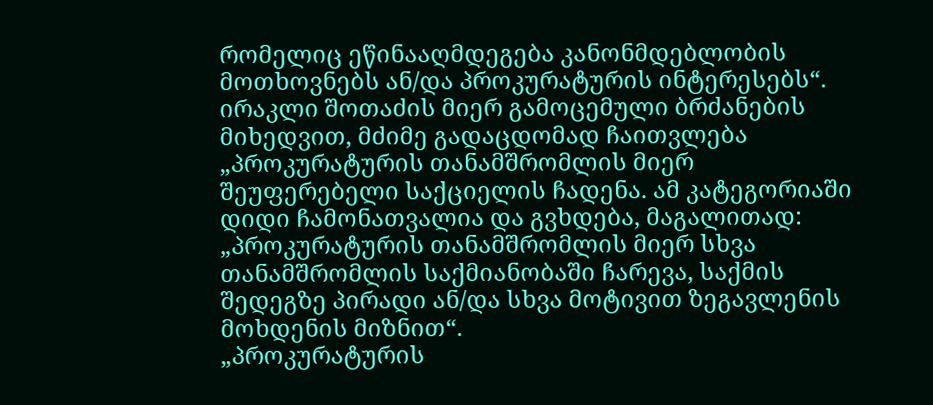რომელიც ეწინააღმდეგება კანონმდებლობის მოთხოვნებს ან/და პროკურატურის ინტერესებს“.
ირაკლი შოთაძის მიერ გამოცემული ბრძანების მიხედვით, მძიმე გადაცდომად ჩაითვლება „პროკურატურის თანამშრომლის მიერ შეუფერებელი საქციელის ჩადენა. ამ კატეგორიაში დიდი ჩამონათვალია და გვხდება, მაგალითად:
„პროკურატურის თანამშრომლის მიერ სხვა თანამშრომლის საქმიანობაში ჩარევა, საქმის შედეგზე პირადი ან/და სხვა მოტივით ზეგავლენის მოხდენის მიზნით“.
„პროკურატურის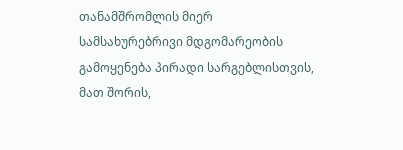თანამშრომლის მიერ სამსახურებრივი მდგომარეობის გამოყენება პირადი სარგებლისთვის, მათ შორის,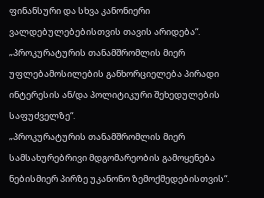ფინანსური და სხვა კანონიერი ვალდებულებებისთვის თავის არიდება“.
„პროკურატურის თანამშრომლის მიერ უფლებამოსილების განხორციელება პირადი ინტერესის ან/და პოლიტიკური შეხედულების საფუძველზე“.
„პროკურატურის თანამშრომლის მიერ სამსახურებრივი მდგომარეობის გამოყენება ნებისმიერ პირზე უკანონო ზემოქმედებისთვის“.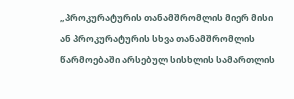„პროკურატურის თანამშრომლის მიერ მისი ან პროკურატურის სხვა თანამშრომლის წარმოებაში არსებულ სისხლის სამართლის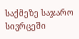საქმეზე საჯარო სივრცეში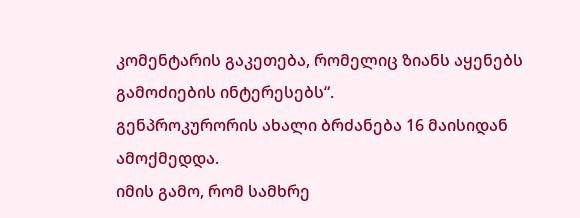კომენტარის გაკეთება, რომელიც ზიანს აყენებს გამოძიების ინტერესებს“.
გენპროკურორის ახალი ბრძანება 16 მაისიდან ამოქმედდა.
იმის გამო, რომ სამხრე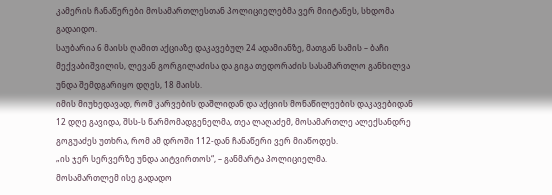კამერის ჩანაწერები მოსამართლესთან პოლიციელებმა ვერ მიიტანეს, სხდომა გადაიდო.
საუბარია 6 მაისს ღამით აქციაზე დაკავებულ 24 ადამიანზე, მათგან სამის – ბაჩი მექვაბიშვილის, ლევან გორგილაძისა და გიგა თედორაძის სასამართლო განხილვა უნდა შემდგარიყო დღეს, 18 მაისს.
იმის მიუხედავად, რომ კარვების დაშლიდან და აქციის მონაწილეების დაკავებიდან 12 დღე გავიდა, შსს-ს წარმომადგენელმა, თეა ლაღაძემ, მოსამართლე ალექსანდრე გოგუაძეს უთხრა, რომ ამ დროში 112-დან ჩანაწერი ვერ მიაწოდეს.
„ის ჯერ სერვერზე უნდა აიტვირთოს“, – განმარტა პოლიციელმა.
მოსამართლემ ისე გადადო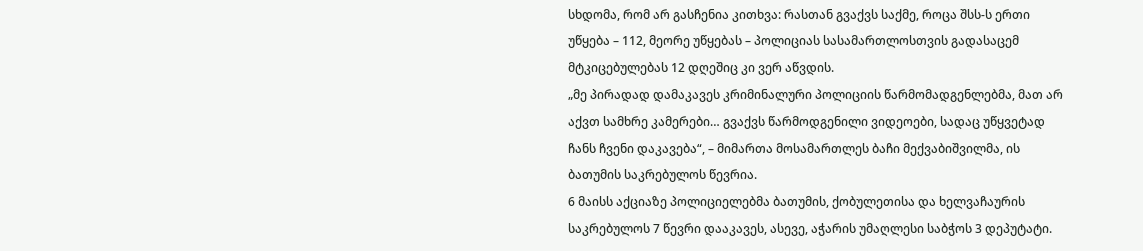სხდომა, რომ არ გასჩენია კითხვა: რასთან გვაქვს საქმე, როცა შსს-ს ერთი უწყება – 112, მეორე უწყებას – პოლიციას სასამართლოსთვის გადასაცემ მტკიცებულებას 12 დღეშიც კი ვერ აწვდის.
„მე პირადად დამაკავეს კრიმინალური პოლიციის წარმომადგენლებმა, მათ არ აქვთ სამხრე კამერები… გვაქვს წარმოდგენილი ვიდეოები, სადაც უწყვეტად ჩანს ჩვენი დაკავება“, – მიმართა მოსამართლეს ბაჩი მექვაბიშვილმა, ის ბათუმის საკრებულოს წევრია.
6 მაისს აქციაზე პოლიციელებმა ბათუმის, ქობულეთისა და ხელვაჩაურის საკრებულოს 7 წევრი დააკავეს, ასევე, აჭარის უმაღლესი საბჭოს 3 დეპუტატი.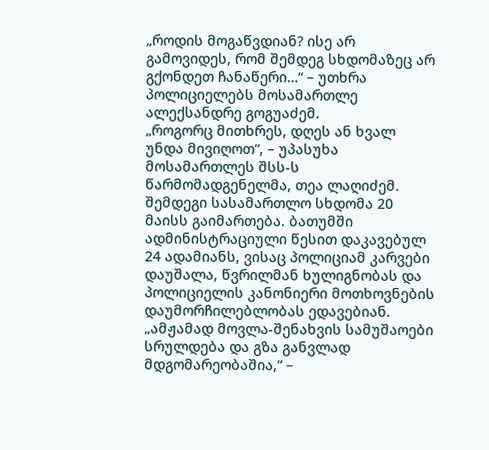„როდის მოგაწვდიან? ისე არ გამოვიდეს, რომ შემდეგ სხდომაზეც არ გქონდეთ ჩანაწერი…“ – უთხრა პოლიციელებს მოსამართლე ალექსანდრე გოგუაძემ.
„როგორც მითხრეს, დღეს ან ხვალ უნდა მივიღოთ“, – უპასუხა მოსამართლეს შსს-ს წარმომადგენელმა, თეა ლაღიძემ.
შემდეგი სასამართლო სხდომა 20 მაისს გაიმართება. ბათუმში ადმინისტრაციული წესით დაკავებულ 24 ადამიანს, ვისაც პოლიციამ კარვები დაუშალა, წვრილმან ხულიგნობას და პოლიციელის კანონიერი მოთხოვნების დაუმორჩილებლობას ედავებიან.
„ამჟამად მოვლა-შენახვის სამუშაოები სრულდება და გზა განვლად მდგომარეობაშია,“ –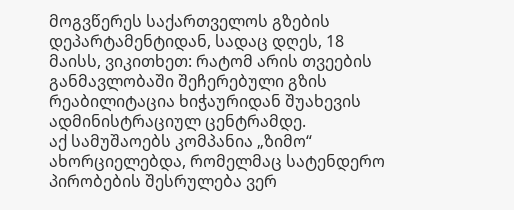მოგვწერეს საქართველოს გზების დეპარტამენტიდან, სადაც დღეს, 18 მაისს, ვიკითხეთ: რატომ არის თვეების განმავლობაში შეჩერებული გზის რეაბილიტაცია ხიჭაურიდან შუახევის ადმინისტრაციულ ცენტრამდე.
აქ სამუშაოებს კომპანია „ზიმო“ ახორციელებდა, რომელმაც სატენდერო პირობების შესრულება ვერ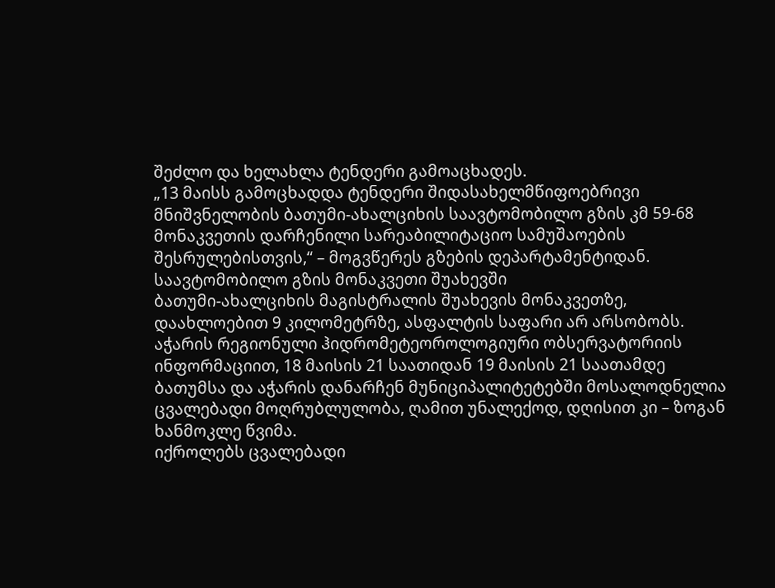შეძლო და ხელახლა ტენდერი გამოაცხადეს.
„13 მაისს გამოცხადდა ტენდერი შიდასახელმწიფოებრივი მნიშვნელობის ბათუმი-ახალციხის საავტომობილო გზის კმ 59-68 მონაკვეთის დარჩენილი სარეაბილიტაციო სამუშაოების შესრულებისთვის,“ – მოგვწერეს გზების დეპარტამენტიდან.
საავტომობილო გზის მონაკვეთი შუახევში
ბათუმი-ახალციხის მაგისტრალის შუახევის მონაკვეთზე, დაახლოებით 9 კილომეტრზე, ასფალტის საფარი არ არსობობს.
აჭარის რეგიონული ჰიდრომეტეოროლოგიური ობსერვატორიის ინფორმაციით, 18 მაისის 21 საათიდან 19 მაისის 21 საათამდე ბათუმსა და აჭარის დანარჩენ მუნიციპალიტეტებში მოსალოდნელია ცვალებადი მოღრუბლულობა, ღამით უნალექოდ, დღისით კი – ზოგან ხანმოკლე წვიმა.
იქროლებს ცვალებადი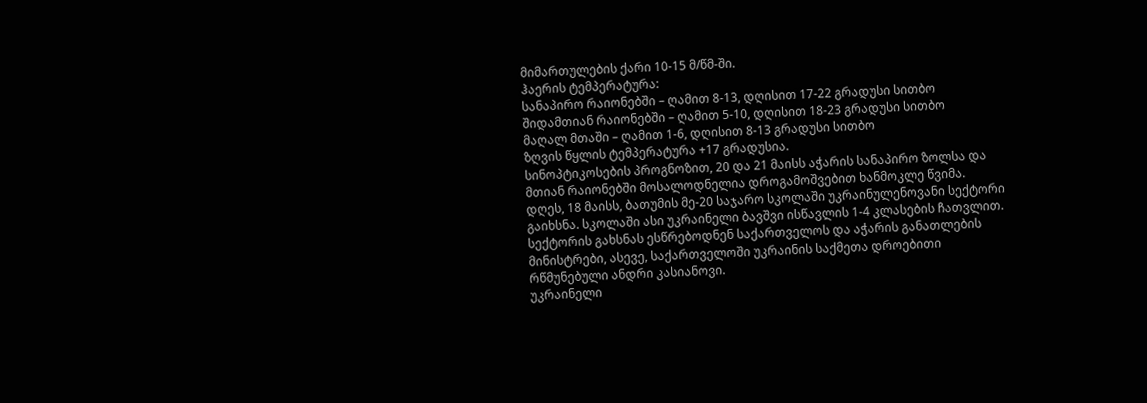მიმართულების ქარი 10-15 მ/წმ-ში.
ჰაერის ტემპერატურა:
სანაპირო რაიონებში – ღამით 8-13, დღისით 17-22 გრადუსი სითბო
შიდამთიან რაიონებში – ღამით 5-10, დღისით 18-23 გრადუსი სითბო
მაღალ მთაში – ღამით 1-6, დღისით 8-13 გრადუსი სითბო
ზღვის წყლის ტემპერატურა +17 გრადუსია.
სინოპტიკოსების პროგნოზით, 20 და 21 მაისს აჭარის სანაპირო ზოლსა და მთიან რაიონებში მოსალოდნელია დროგამოშვებით ხანმოკლე წვიმა.
დღეს, 18 მაისს, ბათუმის მე-20 საჯარო სკოლაში უკრაინულენოვანი სექტორი გაიხსნა. სკოლაში ასი უკრაინელი ბავშვი ისწავლის 1-4 კლასების ჩათვლით.
სექტორის გახსნას ესწრებოდნენ საქართველოს და აჭარის განათლების მინისტრები, ასევე, საქართველოში უკრაინის საქმეთა დროებითი რწმუნებული ანდრი კასიანოვი.
უკრაინელი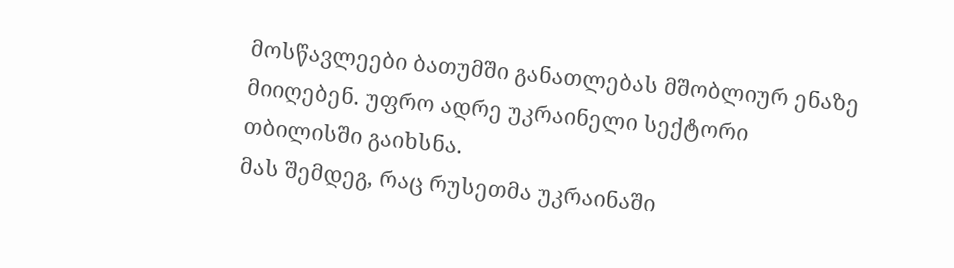მოსწავლეები ბათუმში განათლებას მშობლიურ ენაზე მიიღებენ. უფრო ადრე უკრაინელი სექტორი თბილისში გაიხსნა.
მას შემდეგ, რაც რუსეთმა უკრაინაში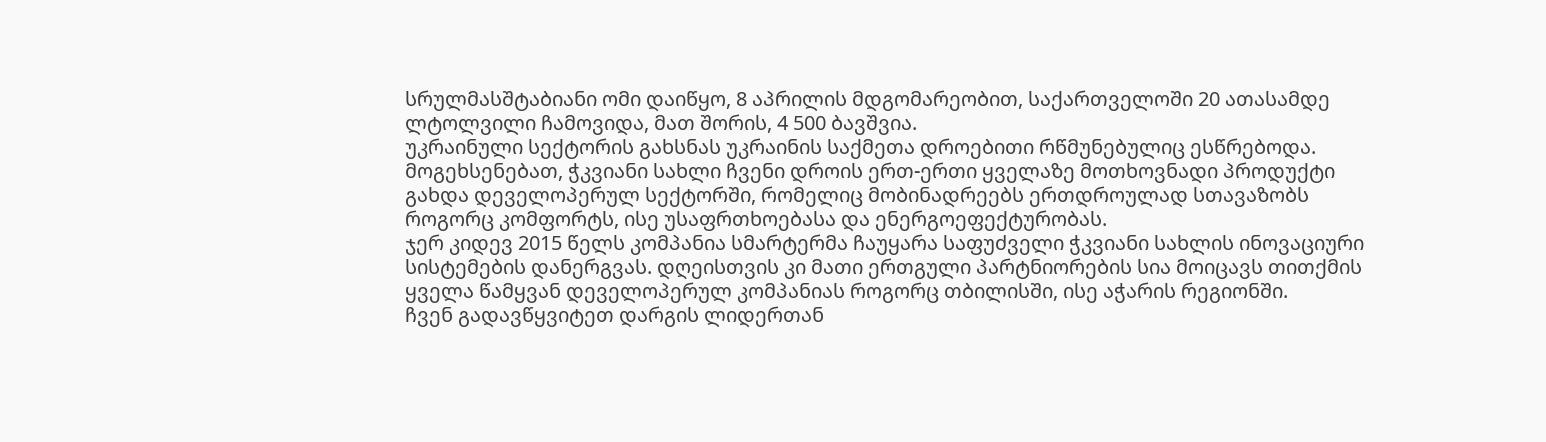სრულმასშტაბიანი ომი დაიწყო, 8 აპრილის მდგომარეობით, საქართველოში 20 ათასამდე ლტოლვილი ჩამოვიდა, მათ შორის, 4 500 ბავშვია.
უკრაინული სექტორის გახსნას უკრაინის საქმეთა დროებითი რწმუნებულიც ესწრებოდა.
მოგეხსენებათ, ჭკვიანი სახლი ჩვენი დროის ერთ-ერთი ყველაზე მოთხოვნადი პროდუქტი გახდა დეველოპერულ სექტორში, რომელიც მობინადრეებს ერთდროულად სთავაზობს როგორც კომფორტს, ისე უსაფრთხოებასა და ენერგოეფექტურობას.
ჯერ კიდევ 2015 წელს კომპანია სმარტერმა ჩაუყარა საფუძველი ჭკვიანი სახლის ინოვაციური სისტემების დანერგვას. დღეისთვის კი მათი ერთგული პარტნიორების სია მოიცავს თითქმის ყველა წამყვან დეველოპერულ კომპანიას როგორც თბილისში, ისე აჭარის რეგიონში.
ჩვენ გადავწყვიტეთ დარგის ლიდერთან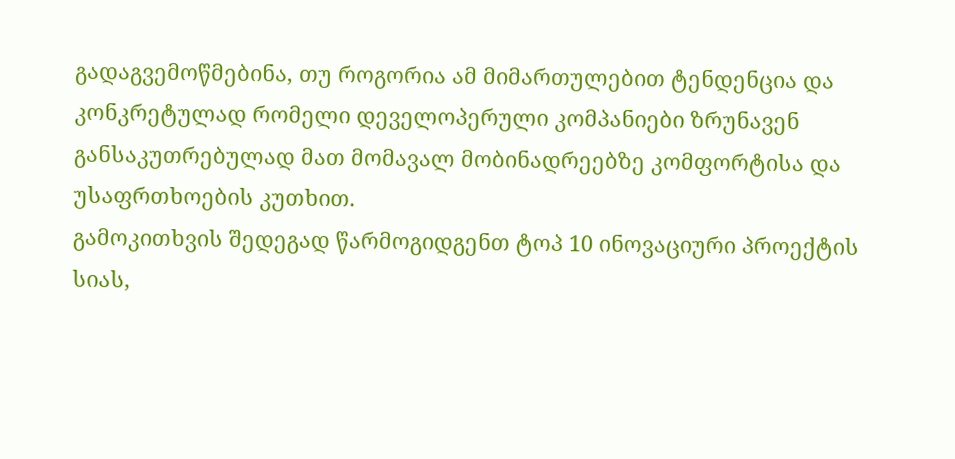გადაგვემოწმებინა, თუ როგორია ამ მიმართულებით ტენდენცია და კონკრეტულად რომელი დეველოპერული კომპანიები ზრუნავენ განსაკუთრებულად მათ მომავალ მობინადრეებზე კომფორტისა და უსაფრთხოების კუთხით.
გამოკითხვის შედეგად წარმოგიდგენთ ტოპ 10 ინოვაციური პროექტის სიას,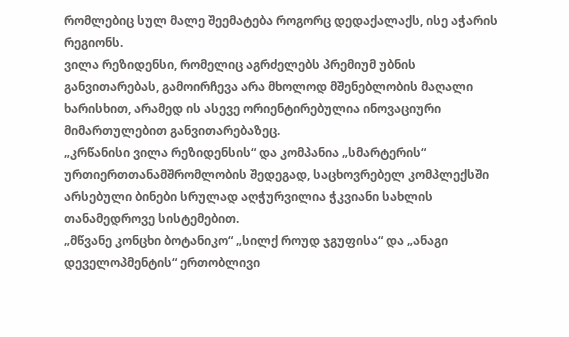რომლებიც სულ მალე შეემატება როგორც დედაქალაქს, ისე აჭარის რეგიონს.
ვილა რეზიდენსი, რომელიც აგრძელებს პრემიუმ უბნის განვითარებას, გამოირჩევა არა მხოლოდ მშენებლობის მაღალი ხარისხით, არამედ ის ასევე ორიენტირებულია ინოვაციური მიმართულებით განვითარებაზეც.
„კრწანისი ვილა რეზიდენსის“ და კომპანია „სმარტერის“ ურთიერთთანამშრომლობის შედეგად, საცხოვრებელ კომპლექსში არსებული ბინები სრულად აღჭურვილია ჭკვიანი სახლის თანამედროვე სისტემებით.
„მწვანე კონცხი ბოტანიკო“ „სილქ როუდ ჯგუფისა“ და „ანაგი დეველოპმენტის“ ერთობლივი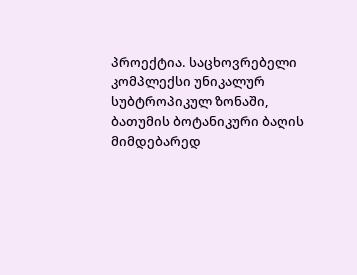პროექტია. საცხოვრებელი კომპლექსი უნიკალურ სუბტროპიკულ ზონაში, ბათუმის ბოტანიკური ბაღის მიმდებარედ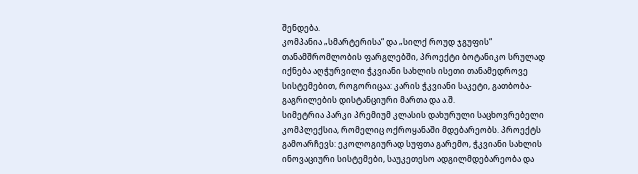შენდება.
კომპანია „სმარტერისა“ და „სილქ როუდ ჯგუფის“ თანამშრომლობის ფარგლებში, პროექტი ბოტანიკო სრულად იქნება აღჭურვილი ჭკვიანი სახლის ისეთი თანამედროვე სისტემებით, როგორიცაა: კარის ჭკვიანი საკეტი, გათბობა-გაგრილების დისტანციური მართა და ა.შ.
სიმეტრია პარკი პრემიუმ კლასის დახურული საცხოვრებელი კომპლექსია, რომელიც ოქროყანაში მდებარეობს. პროექტს გამოარჩევს: ეკოლოგიურად სუფთა გარემო, ჭკვიანი სახლის ინოვაციური სისტემები, საუკეთესო ადგილმდებარეობა და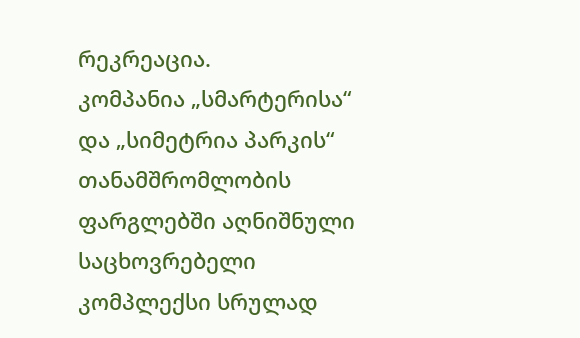რეკრეაცია.
კომპანია „სმარტერისა“ და „სიმეტრია პარკის“ თანამშრომლობის ფარგლებში აღნიშნული საცხოვრებელი კომპლექსი სრულად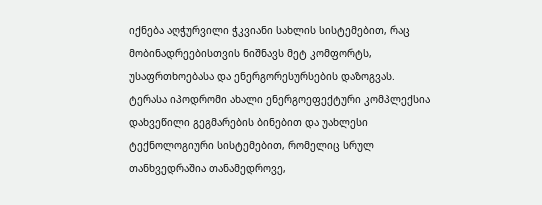იქნება აღჭურვილი ჭკვიანი სახლის სისტემებით, რაც მობინადრეებისთვის ნიშნავს მეტ კომფორტს, უსაფრთხოებასა და ენერგორესურსების დაზოგვას.
ტერასა იპოდრომი ახალი ენერგოეფექტური კომპლექსია დახვეწილი გეგმარების ბინებით და უახლესი ტექნოლოგიური სისტემებით, რომელიც სრულ თანხვედრაშია თანამედროვე,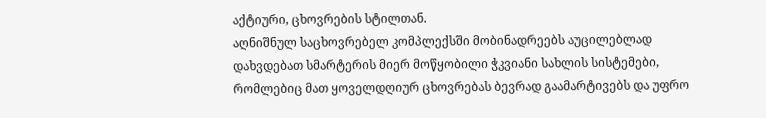აქტიური, ცხოვრების სტილთან.
აღნიშნულ საცხოვრებელ კომპლექსში მობინადრეებს აუცილებლად დახვდებათ სმარტერის მიერ მოწყობილი ჭკვიანი სახლის სისტემები, რომლებიც მათ ყოველდღიურ ცხოვრებას ბევრად გაამარტივებს და უფრო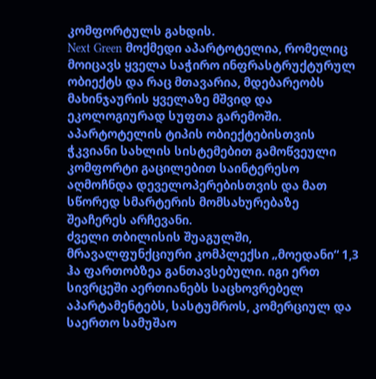კომფორტულს გახდის.
Next Green მოქმედი აპარტოტელია, რომელიც მოიცავს ყველა საჭირო ინფრასტრუქტურულ ობიექტს და რაც მთავარია, მდებარეობს მახინჯაურის ყველაზე მშვიდ და ეკოლოგიურად სუფთა გარემოში.
აპარტოტელის ტიპის ობიექტებისთვის ჭკვიანი სახლის სისტემებით გამოწვეული კომფორტი გაცილებით საინტერესო აღმოჩნდა დეველოპერებისთვის და მათ სწორედ სმარტერის მომსახურებაზე შეაჩერეს არჩევანი.
ძველი თბილისის შუაგულში, მრავალფუნქციური კომპლექსი „მოედანი“ 1,3 ჰა ფართობზეა განთავსებული. იგი ერთ სივრცეში აერთიანებს საცხოვრებელ აპარტამენტებს, სასტუმროს, კომერციულ და საერთო სამუშაო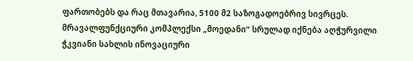ფართობებს და რაც მთავარია, 5100 მ2 საზოგადოებრივ სივრცეს.
მრავალფუნქციური კომპლექსი „მოედანი“ სრულად იქნება აღჭურვილი ჭკვიანი სახლის ინოვაციური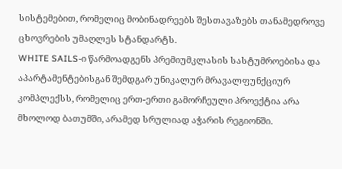სისტემებით, რომელიც მობინადრეებს შესთავაზებს თანამედროვე ცხოვრების უმაღლეს სტანდარტს.
WHITE SAILS-ი წარმოადგენს პრემიუმკლასის სასტუმროებისა და აპარტამენტებისგან შემდგარ უნიკალურ მრავალფუნქციურ კომპლექსს, რომელიც ერთ-ერთი გამორჩეული პროექტია არა მხოლოდ ბათუმში, არამედ სრულიად აჭარის რეგიონში.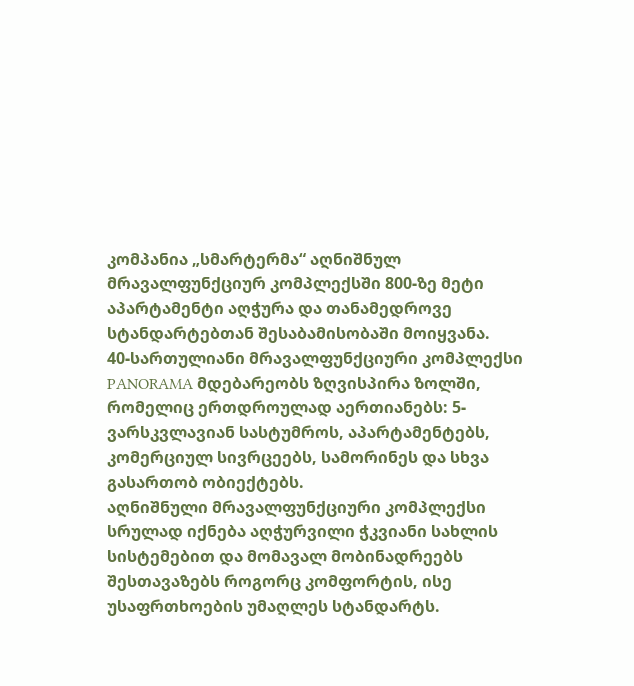კომპანია „სმარტერმა“ აღნიშნულ მრავალფუნქციურ კომპლექსში 800-ზე მეტი აპარტამენტი აღჭურა და თანამედროვე სტანდარტებთან შესაბამისობაში მოიყვანა.
40-სართულიანი მრავალფუნქციური კომპლექსი PANORAMA მდებარეობს ზღვისპირა ზოლში, რომელიც ერთდროულად აერთიანებს: 5-ვარსკვლავიან სასტუმროს, აპარტამენტებს, კომერციულ სივრცეებს, სამორინეს და სხვა გასართობ ობიექტებს.
აღნიშნული მრავალფუნქციური კომპლექსი სრულად იქნება აღჭურვილი ჭკვიანი სახლის სისტემებით და მომავალ მობინადრეებს შესთავაზებს როგორც კომფორტის, ისე უსაფრთხოების უმაღლეს სტანდარტს.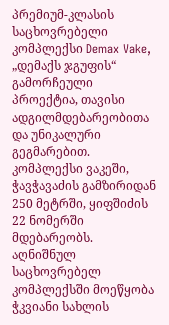პრემიუმ-კლასის საცხოვრებელი კომპლექსი Demax Vake, „დემაქს ჯგუფის“ გამორჩეული პროექტია, თავისი ადგილმდებარეობითა და უნიკალური გეგმარებით. კომპლექსი ვაკეში, ჭავჭავაძის გამზირიდან 250 მეტრში, ყიფშიძის 22 ნომერში მდებარეობს.
აღნიშნულ საცხოვრებელ კომპლექსში მოეწყობა ჭკვიანი სახლის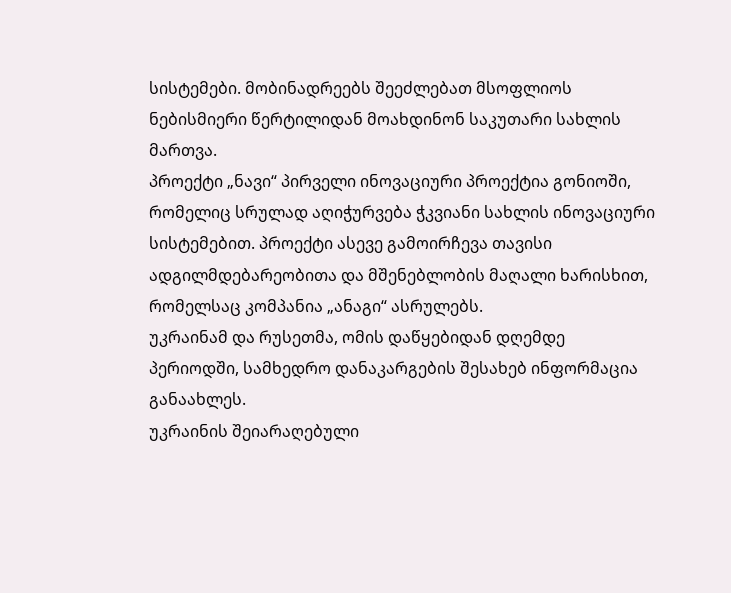სისტემები. მობინადრეებს შეეძლებათ მსოფლიოს ნებისმიერი წერტილიდან მოახდინონ საკუთარი სახლის მართვა.
პროექტი „ნავი“ პირველი ინოვაციური პროექტია გონიოში, რომელიც სრულად აღიჭურვება ჭკვიანი სახლის ინოვაციური სისტემებით. პროექტი ასევე გამოირჩევა თავისი ადგილმდებარეობითა და მშენებლობის მაღალი ხარისხით, რომელსაც კომპანია „ანაგი“ ასრულებს.
უკრაინამ და რუსეთმა, ომის დაწყებიდან დღემდე პერიოდში, სამხედრო დანაკარგების შესახებ ინფორმაცია განაახლეს.
უკრაინის შეიარაღებული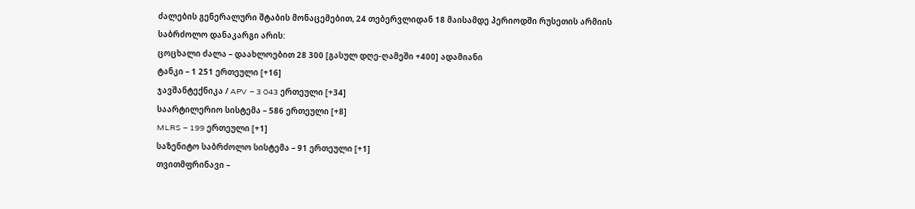ძალების გენერალური შტაბის მონაცემებით, 24 თებერვლიდან 18 მაისამდე პერიოდში რუსეთის არმიის საბრძოლო დანაკარგი არის:
ცოცხალი ძალა – დაახლოებით 28 300 [გასულ დღე-ღამეში +400] ადამიანი
ტანკი – 1 251 ერთეული [+16]
ჯავშანტექნიკა / APV – 3 043 ერთეული [+34]
საარტილერიო სისტემა – 586 ერთეული [+8]
MLRS – 199 ერთეული [+1]
საზენიტო საბრძოლო სისტემა – 91 ერთეული [+1]
თვითმფრინავი –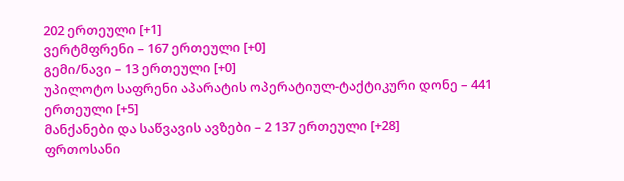202 ერთეული [+1]
ვერტმფრენი – 167 ერთეული [+0]
გემი/ნავი – 13 ერთეული [+0]
უპილოტო საფრენი აპარატის ოპერატიულ-ტაქტიკური დონე – 441 ერთეული [+5]
მანქანები და საწვავის ავზები – 2 137 ერთეული [+28]
ფრთოსანი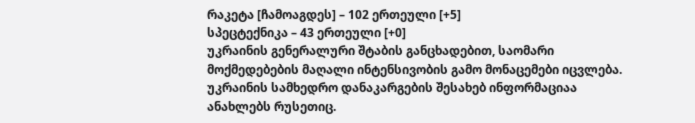რაკეტა [ჩამოაგდეს] – 102 ერთეული [+5]
სპეცტექნიკა – 43 ერთეული [+0]
უკრაინის გენერალური შტაბის განცხადებით, საომარი მოქმედებების მაღალი ინტენსივობის გამო მონაცემები იცვლება.
უკრაინის სამხედრო დანაკარგების შესახებ ინფორმაციაა ანახლებს რუსეთიც.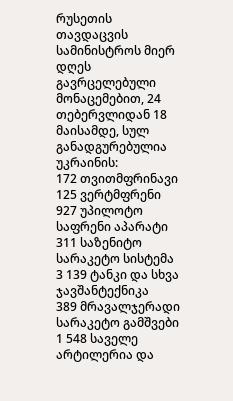რუსეთის თავდაცვის სამინისტროს მიერ დღეს გავრცელებული მონაცემებით, 24 თებერვლიდან 18 მაისამდე, სულ განადგურებულია უკრაინის:
172 თვითმფრინავი
125 ვერტმფრენი
927 უპილოტო საფრენი აპარატი
311 საზენიტო სარაკეტო სისტემა
3 139 ტანკი და სხვა ჯავშანტექნიკა
389 მრავალჯერადი სარაკეტო გამშვები
1 548 საველე არტილერია და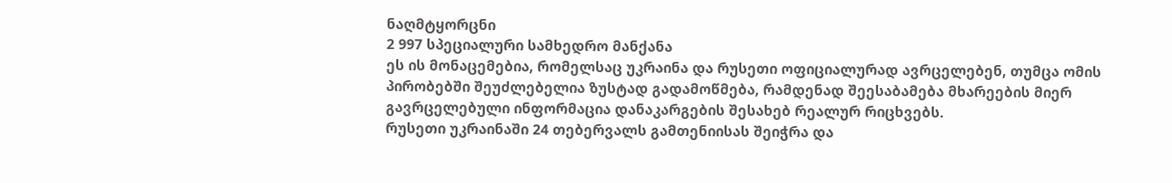ნაღმტყორცნი
2 997 სპეციალური სამხედრო მანქანა
ეს ის მონაცემებია, რომელსაც უკრაინა და რუსეთი ოფიციალურად ავრცელებენ, თუმცა ომის პირობებში შეუძლებელია ზუსტად გადამოწმება, რამდენად შეესაბამება მხარეების მიერ გავრცელებული ინფორმაცია დანაკარგების შესახებ რეალურ რიცხვებს.
რუსეთი უკრაინაში 24 თებერვალს გამთენიისას შეიჭრა და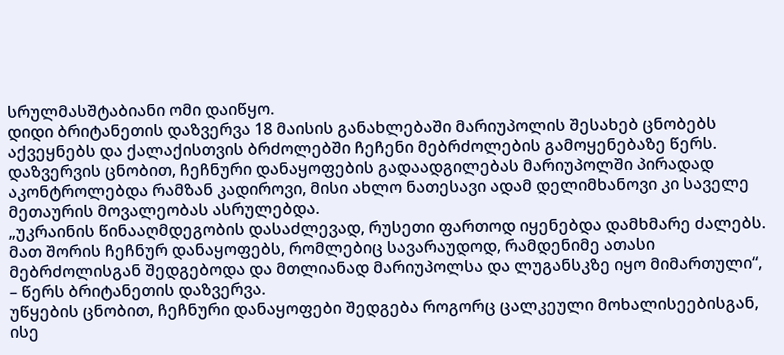სრულმასშტაბიანი ომი დაიწყო.
დიდი ბრიტანეთის დაზვერვა 18 მაისის განახლებაში მარიუპოლის შესახებ ცნობებს აქვეყნებს და ქალაქისთვის ბრძოლებში ჩეჩენი მებრძოლების გამოყენებაზე წერს. დაზვერვის ცნობით, ჩეჩნური დანაყოფების გადაადგილებას მარიუპოლში პირადად აკონტროლებდა რამზან კადიროვი, მისი ახლო ნათესავი ადამ დელიმხანოვი კი საველე მეთაურის მოვალეობას ასრულებდა.
„უკრაინის წინააღმდეგობის დასაძლევად, რუსეთი ფართოდ იყენებდა დამხმარე ძალებს. მათ შორის ჩეჩნურ დანაყოფებს, რომლებიც სავარაუდოდ, რამდენიმე ათასი მებრძოლისგან შედგებოდა და მთლიანად მარიუპოლსა და ლუგანსკზე იყო მიმართული“, – წერს ბრიტანეთის დაზვერვა.
უწყების ცნობით, ჩეჩნური დანაყოფები შედგება როგორც ცალკეული მოხალისეებისგან, ისე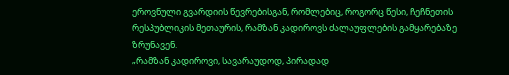ეროვნული გვარდიის წევრებისგან, რომლებიც, როგორც წესი, ჩეჩნეთის რესპუბლიკის მეთაურის, რამზან კადიროვს ძალაუფლების გამყარებაზე ზრუნავენ.
„რამზან კადიროვი, სავარაუდოდ, პირადად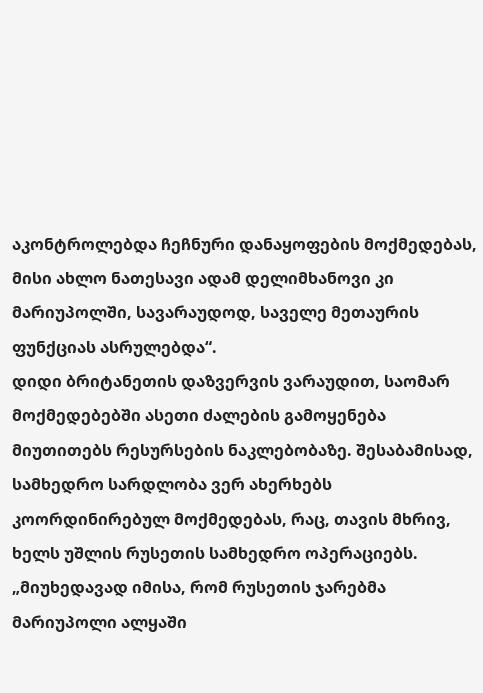აკონტროლებდა ჩეჩნური დანაყოფების მოქმედებას, მისი ახლო ნათესავი ადამ დელიმხანოვი კი მარიუპოლში, სავარაუდოდ, საველე მეთაურის ფუნქციას ასრულებდა“.
დიდი ბრიტანეთის დაზვერვის ვარაუდით, საომარ მოქმედებებში ასეთი ძალების გამოყენება მიუთითებს რესურსების ნაკლებობაზე. შესაბამისად, სამხედრო სარდლობა ვერ ახერხებს კოორდინირებულ მოქმედებას, რაც, თავის მხრივ, ხელს უშლის რუსეთის სამხედრო ოპერაციებს.
„მიუხედავად იმისა, რომ რუსეთის ჯარებმა მარიუპოლი ალყაში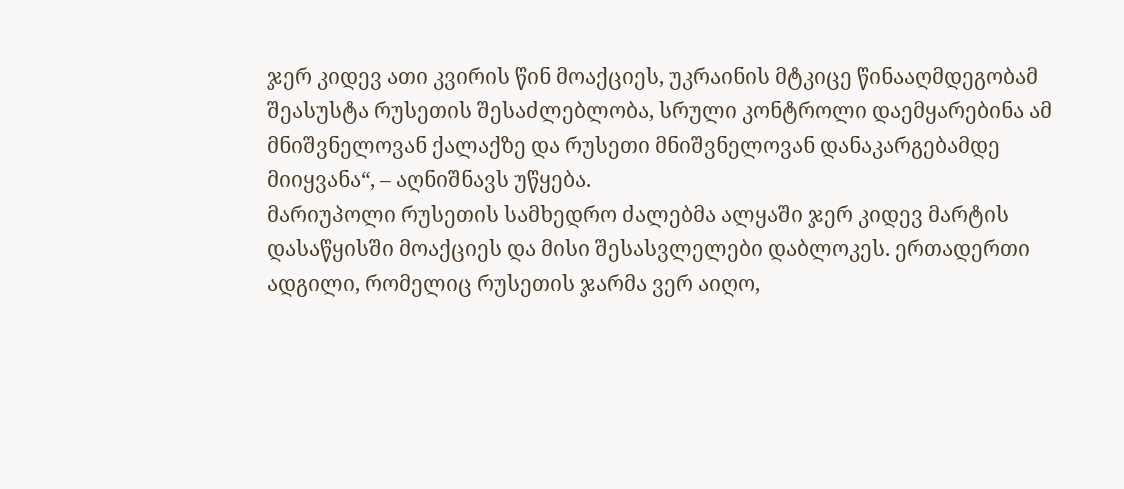ჯერ კიდევ ათი კვირის წინ მოაქციეს, უკრაინის მტკიცე წინააღმდეგობამ შეასუსტა რუსეთის შესაძლებლობა, სრული კონტროლი დაემყარებინა ამ მნიშვნელოვან ქალაქზე და რუსეთი მნიშვნელოვან დანაკარგებამდე მიიყვანა“, – აღნიშნავს უწყება.
მარიუპოლი რუსეთის სამხედრო ძალებმა ალყაში ჯერ კიდევ მარტის დასაწყისში მოაქციეს და მისი შესასვლელები დაბლოკეს. ერთადერთი ადგილი, რომელიც რუსეთის ჯარმა ვერ აიღო,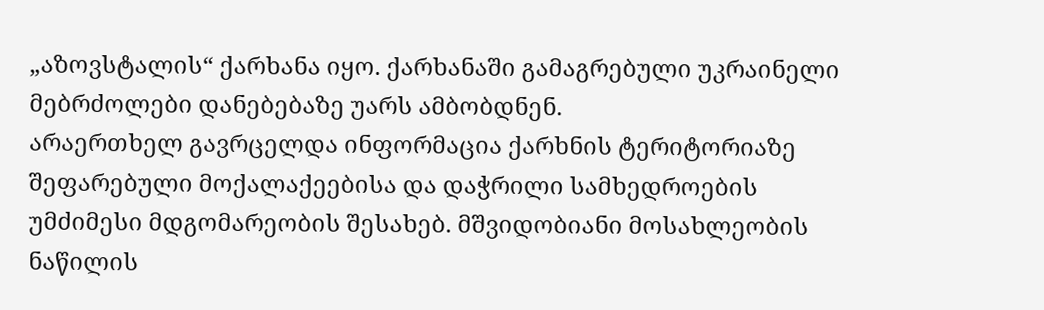„აზოვსტალის“ ქარხანა იყო. ქარხანაში გამაგრებული უკრაინელი მებრძოლები დანებებაზე უარს ამბობდნენ.
არაერთხელ გავრცელდა ინფორმაცია ქარხნის ტერიტორიაზე შეფარებული მოქალაქეებისა და დაჭრილი სამხედროების უმძიმესი მდგომარეობის შესახებ. მშვიდობიანი მოსახლეობის ნაწილის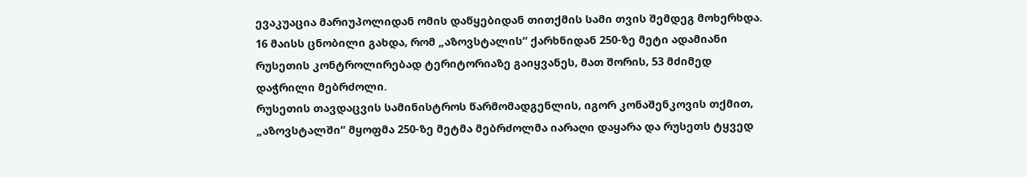ევაკუაცია მარიუპოლიდან ომის დაწყებიდან თითქმის სამი თვის შემდეგ მოხერხდა.
16 მაისს ცნობილი გახდა, რომ „აზოვსტალის“ ქარხნიდან 250-ზე მეტი ადამიანი რუსეთის კონტროლირებად ტერიტორიაზე გაიყვანეს, მათ შორის, 53 მძიმედ დაჭრილი მებრძოლი.
რუსეთის თავდაცვის სამინისტროს წარმომადგენლის, იგორ კონაშენკოვის თქმით, „აზოვსტალში“ მყოფმა 250-ზე მეტმა მებრძოლმა იარაღი დაყარა და რუსეთს ტყვედ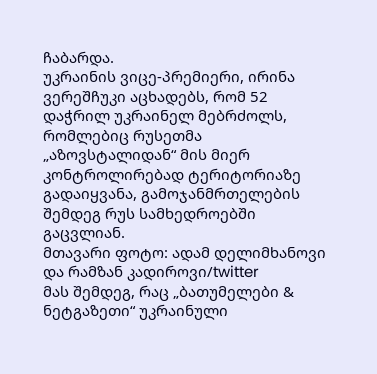ჩაბარდა.
უკრაინის ვიცე-პრემიერი, ირინა ვერეშჩუკი აცხადებს, რომ 52 დაჭრილ უკრაინელ მებრძოლს, რომლებიც რუსეთმა „აზოვსტალიდან“ მის მიერ კონტროლირებად ტერიტორიაზე გადაიყვანა, გამოჯანმრთელების შემდეგ რუს სამხედროებში გაცვლიან.
მთავარი ფოტო: ადამ დელიმხანოვი და რამზან კადიროვი/twitter
მას შემდეგ, რაც „ბათუმელები & ნეტგაზეთი“ უკრაინული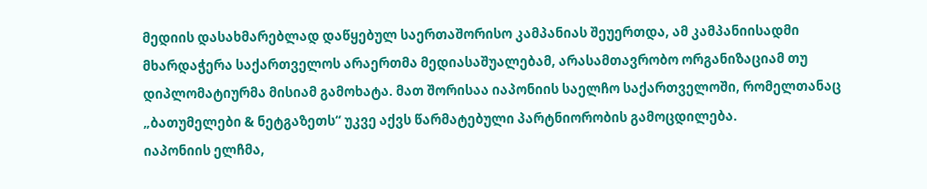მედიის დასახმარებლად დაწყებულ საერთაშორისო კამპანიას შეუერთდა, ამ კამპანიისადმი მხარდაჭერა საქართველოს არაერთმა მედიასაშუალებამ, არასამთავრობო ორგანიზაციამ თუ დიპლომატიურმა მისიამ გამოხატა. მათ შორისაა იაპონიის საელჩო საქართველოში, რომელთანაც „ბათუმელები & ნეტგაზეთს“ უკვე აქვს წარმატებული პარტნიორობის გამოცდილება.
იაპონიის ელჩმა,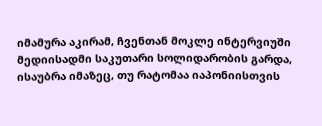იმამურა აკირამ, ჩვენთან მოკლე ინტერვიუში მედიისადმი საკუთარი სოლიდარობის გარდა, ისაუბრა იმაზეც, თუ რატომაა იაპონიისთვის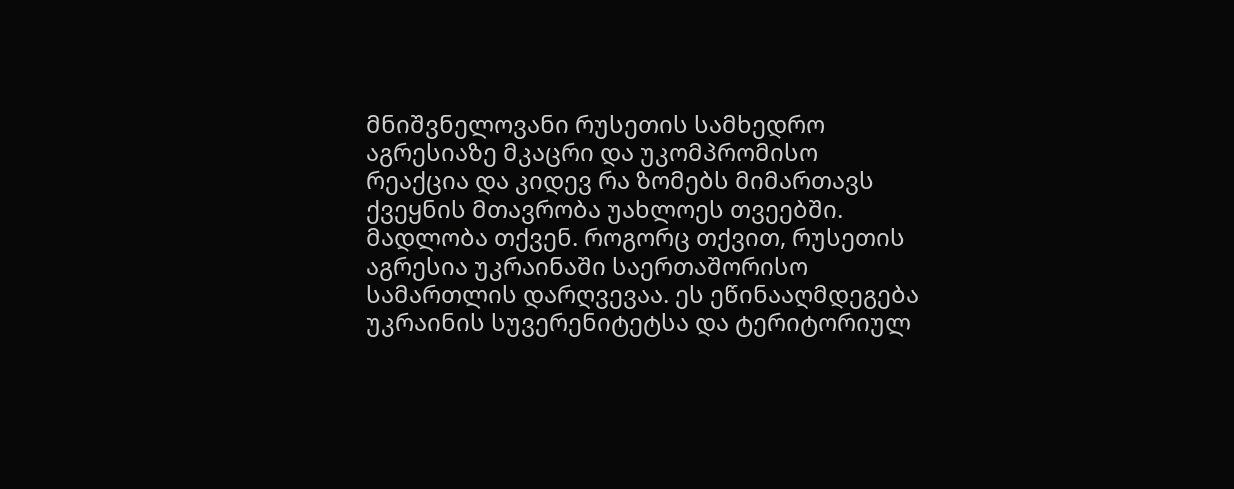მნიშვნელოვანი რუსეთის სამხედრო აგრესიაზე მკაცრი და უკომპრომისო რეაქცია და კიდევ რა ზომებს მიმართავს ქვეყნის მთავრობა უახლოეს თვეებში.
მადლობა თქვენ. როგორც თქვით, რუსეთის აგრესია უკრაინაში საერთაშორისო სამართლის დარღვევაა. ეს ეწინააღმდეგება უკრაინის სუვერენიტეტსა და ტერიტორიულ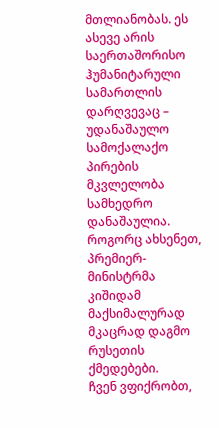მთლიანობას. ეს ასევე არის საერთაშორისო ჰუმანიტარული სამართლის დარღვევაც – უდანაშაულო სამოქალაქო პირების მკვლელობა სამხედრო დანაშაულია.
როგორც ახსენეთ, პრემიერ-მინისტრმა კიშიდამ მაქსიმალურად მკაცრად დაგმო რუსეთის ქმედებები.
ჩვენ ვფიქრობთ,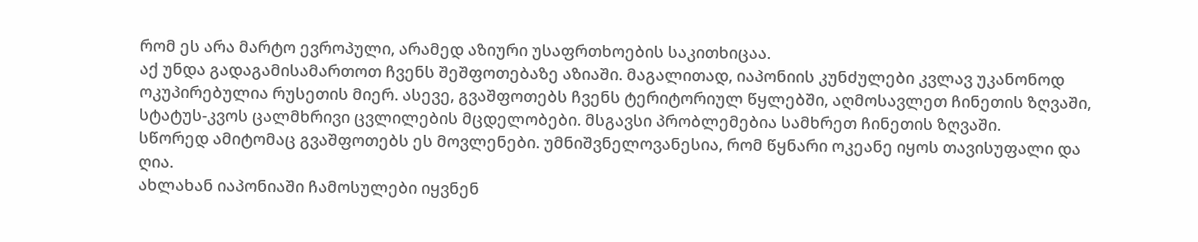რომ ეს არა მარტო ევროპული, არამედ აზიური უსაფრთხოების საკითხიცაა.
აქ უნდა გადაგამისამართოთ ჩვენს შეშფოთებაზე აზიაში. მაგალითად, იაპონიის კუნძულები კვლავ უკანონოდ ოკუპირებულია რუსეთის მიერ. ასევე, გვაშფოთებს ჩვენს ტერიტორიულ წყლებში, აღმოსავლეთ ჩინეთის ზღვაში, სტატუს-კვოს ცალმხრივი ცვლილების მცდელობები. მსგავსი პრობლემებია სამხრეთ ჩინეთის ზღვაში.
სწორედ ამიტომაც გვაშფოთებს ეს მოვლენები. უმნიშვნელოვანესია, რომ წყნარი ოკეანე იყოს თავისუფალი და ღია.
ახლახან იაპონიაში ჩამოსულები იყვნენ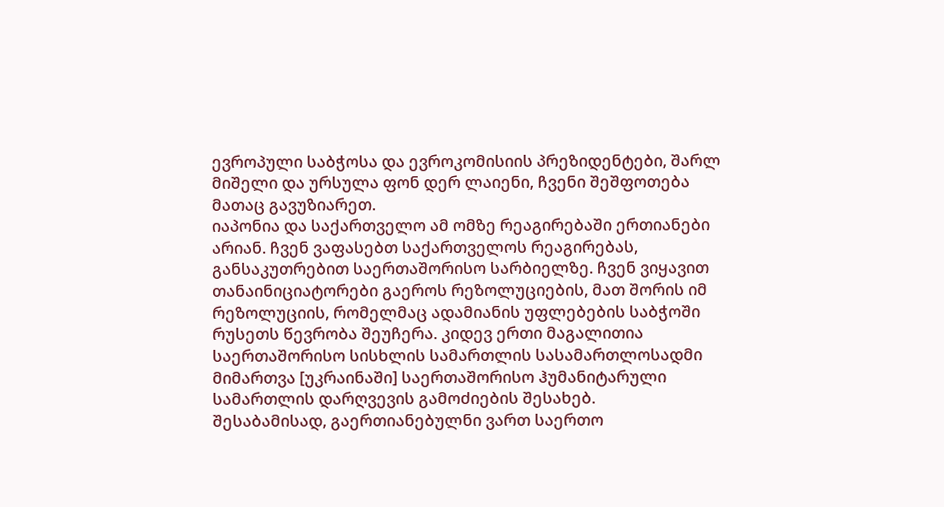ევროპული საბჭოსა და ევროკომისიის პრეზიდენტები, შარლ მიშელი და ურსულა ფონ დერ ლაიენი, ჩვენი შეშფოთება მათაც გავუზიარეთ.
იაპონია და საქართველო ამ ომზე რეაგირებაში ერთიანები არიან. ჩვენ ვაფასებთ საქართველოს რეაგირებას, განსაკუთრებით საერთაშორისო სარბიელზე. ჩვენ ვიყავით თანაინიციატორები გაეროს რეზოლუციების, მათ შორის იმ რეზოლუციის, რომელმაც ადამიანის უფლებების საბჭოში რუსეთს წევრობა შეუჩერა. კიდევ ერთი მაგალითია საერთაშორისო სისხლის სამართლის სასამართლოსადმი მიმართვა [უკრაინაში] საერთაშორისო ჰუმანიტარული სამართლის დარღვევის გამოძიების შესახებ.
შესაბამისად, გაერთიანებულნი ვართ საერთო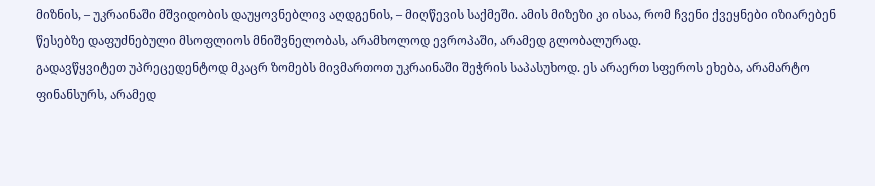მიზნის, – უკრაინაში მშვიდობის დაუყოვნებლივ აღდგენის, – მიღწევის საქმეში. ამის მიზეზი კი ისაა, რომ ჩვენი ქვეყნები იზიარებენ წესებზე დაფუძნებული მსოფლიოს მნიშვნელობას, არამხოლოდ ევროპაში, არამედ გლობალურად.
გადავწყვიტეთ უპრეცედენტოდ მკაცრ ზომებს მივმართოთ უკრაინაში შეჭრის საპასუხოდ. ეს არაერთ სფეროს ეხება, არამარტო ფინანსურს, არამედ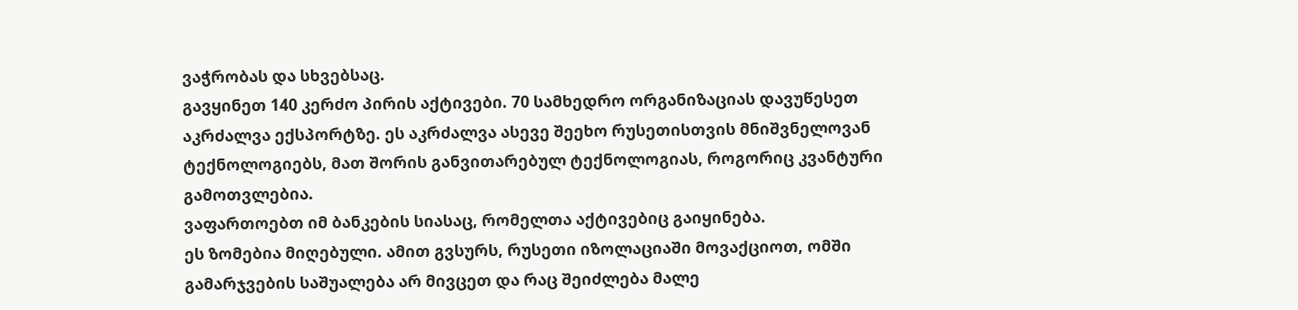ვაჭრობას და სხვებსაც.
გავყინეთ 140 კერძო პირის აქტივები. 70 სამხედრო ორგანიზაციას დავუწესეთ აკრძალვა ექსპორტზე. ეს აკრძალვა ასევე შეეხო რუსეთისთვის მნიშვნელოვან ტექნოლოგიებს, მათ შორის განვითარებულ ტექნოლოგიას, როგორიც კვანტური გამოთვლებია.
ვაფართოებთ იმ ბანკების სიასაც, რომელთა აქტივებიც გაიყინება.
ეს ზომებია მიღებული. ამით გვსურს, რუსეთი იზოლაციაში მოვაქციოთ, ომში გამარჯვების საშუალება არ მივცეთ და რაც შეიძლება მალე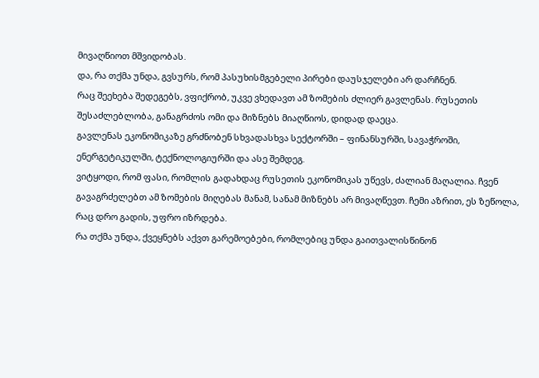მივაღწიოთ მშვიდობას.
და, რა თქმა უნდა, გვსურს, რომ პასუხისმგებელი პირები დაუსჯელები არ დარჩნენ.
რაც შეეხება შედეგებს, ვფიქრობ, უკვე ვხედავთ ამ ზომების ძლიერ გავლენას. რუსეთის შესაძლებლობა, განაგრძოს ომი და მიზნებს მიაღწიოს, დიდად დაეცა.
გავლენას ეკონომიკაზე გრძნობენ სხვადასხვა სექტორში – ფინანსურში, სავაჭროში, ენერგეტიკულში, ტექნოლოგიურში და ასე შემდეგ.
ვიტყოდი, რომ ფასი, რომლის გადახდაც რუსეთის ეკონომიკას უწევს, ძალიან მაღალია. ჩვენ გავაგრძელებთ ამ ზომების მიღებას მანამ, სანამ მიზნებს არ მივაღწევთ. ჩემი აზრით, ეს ზეწოლა, რაც დრო გადის, უფრო იზრდება.
რა თქმა უნდა, ქვეყნებს აქვთ გარემოებები, რომლებიც უნდა გაითვალისწინონ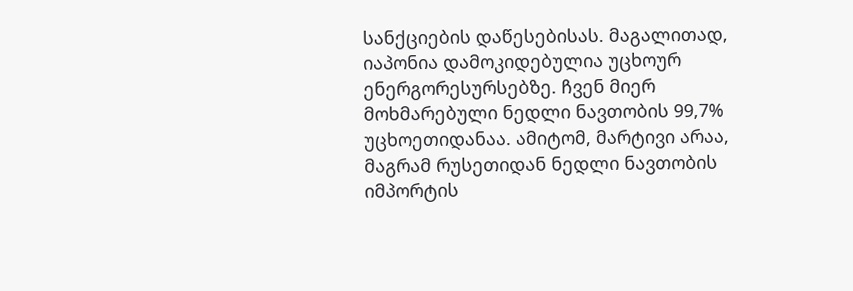სანქციების დაწესებისას. მაგალითად, იაპონია დამოკიდებულია უცხოურ ენერგორესურსებზე. ჩვენ მიერ მოხმარებული ნედლი ნავთობის 99,7% უცხოეთიდანაა. ამიტომ, მარტივი არაა, მაგრამ რუსეთიდან ნედლი ნავთობის იმპორტის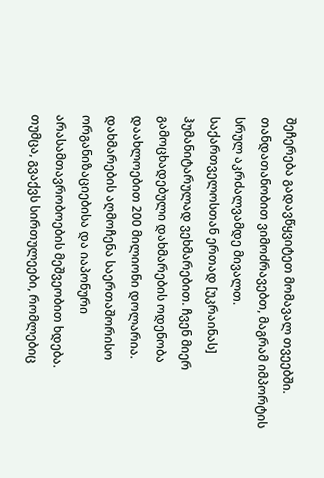შეჩერება გადავწყვიტეთ მომავალ თვეებში. თანდათანობით ვიმოძრავებთ, მაგრამ იმპორტის სრულ აკრძალვამდე მივალთ.
საქართველოსთან ერთად [უკრაინას] ჰუმანიტარულად ვეხმარებით. ჩვენ მიერ გამოცხადებული დახმარების ოდენობა დაახლოებით 200 მილიონი დოლარია. დახმარების აღმოჩენა საერთაშორისო ორგანიზაციებისა და იაპონური არასამთავრობოების მეშვეობით ხდება.
თუმცა, გვაქვს სირთულეები, რომლებიც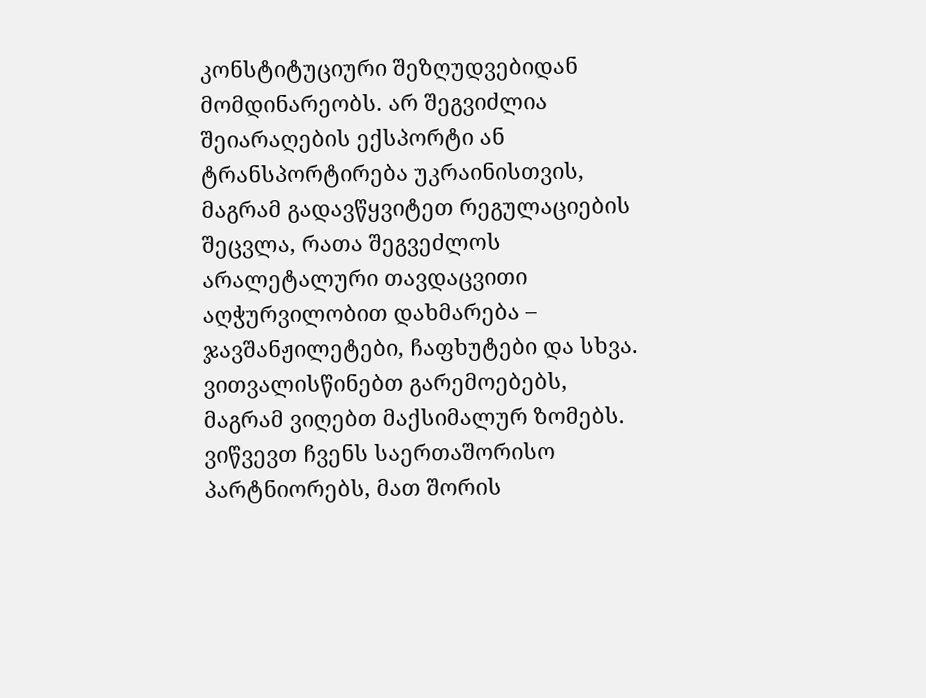კონსტიტუციური შეზღუდვებიდან მომდინარეობს. არ შეგვიძლია შეიარაღების ექსპორტი ან ტრანსპორტირება უკრაინისთვის, მაგრამ გადავწყვიტეთ რეგულაციების შეცვლა, რათა შეგვეძლოს არალეტალური თავდაცვითი აღჭურვილობით დახმარება – ჯავშანჟილეტები, ჩაფხუტები და სხვა.
ვითვალისწინებთ გარემოებებს, მაგრამ ვიღებთ მაქსიმალურ ზომებს.
ვიწვევთ ჩვენს საერთაშორისო პარტნიორებს, მათ შორის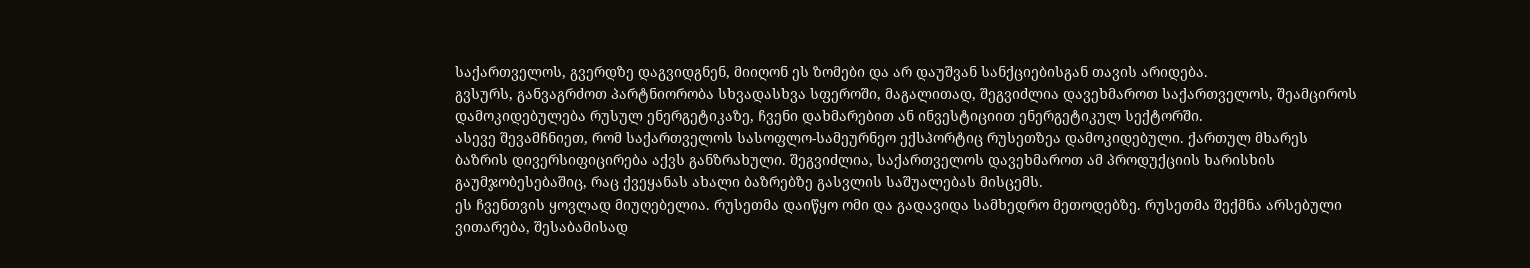საქართველოს, გვერდზე დაგვიდგნენ, მიიღონ ეს ზომები და არ დაუშვან სანქციებისგან თავის არიდება.
გვსურს, განვაგრძოთ პარტნიორობა სხვადასხვა სფეროში, მაგალითად, შეგვიძლია დავეხმაროთ საქართველოს, შეამციროს დამოკიდებულება რუსულ ენერგეტიკაზე, ჩვენი დახმარებით ან ინვესტიციით ენერგეტიკულ სექტორში.
ასევე შევამჩნიეთ, რომ საქართველოს სასოფლო-სამეურნეო ექსპორტიც რუსეთზეა დამოკიდებული. ქართულ მხარეს ბაზრის დივერსიფიცირება აქვს განზრახული. შეგვიძლია, საქართველოს დავეხმაროთ ამ პროდუქციის ხარისხის გაუმჯობესებაშიც, რაც ქვეყანას ახალი ბაზრებზე გასვლის საშუალებას მისცემს.
ეს ჩვენთვის ყოვლად მიუღებელია. რუსეთმა დაიწყო ომი და გადავიდა სამხედრო მეთოდებზე. რუსეთმა შექმნა არსებული ვითარება, შესაბამისად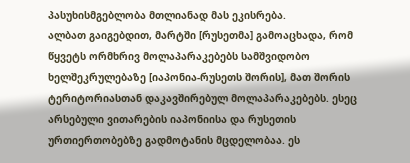პასუხისმგებლობა მთლიანად მას ეკისრება.
ალბათ გაიგებდით, მარტში [რუსეთმა] გამოაცხადა, რომ წყვეტს ორმხრივ მოლაპარაკებებს სამშვიდობო ხელშეკრულებაზე [იაპონია-რუსეთს შორის], მათ შორის ტერიტორიასთან დაკავშირებულ მოლაპარაკებებს. ესეც არსებული ვითარების იაპონიისა და რუსეთის ურთიერთობებზე გადმოტანის მცდელობაა. ეს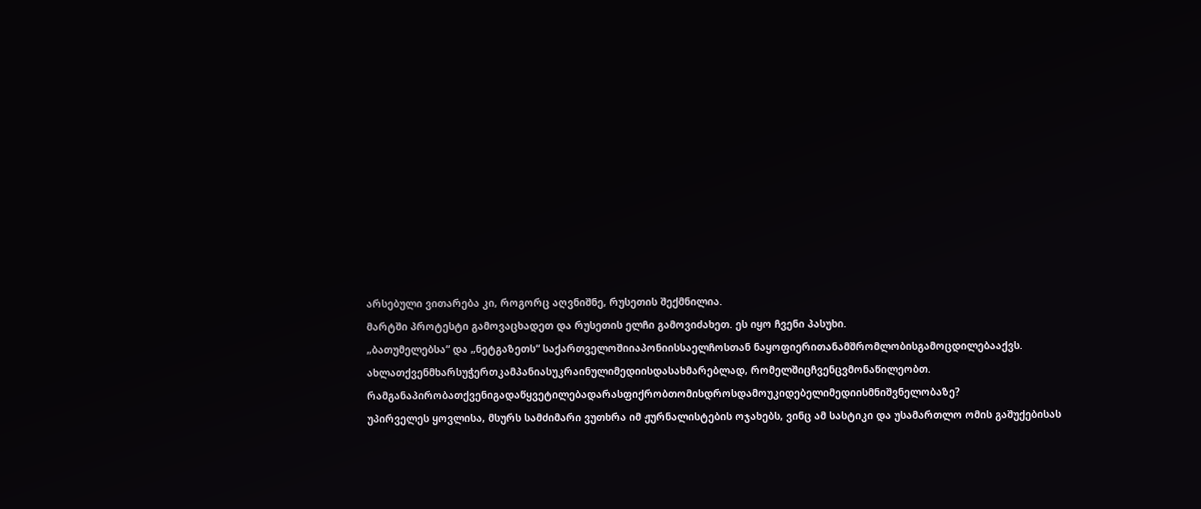არსებული ვითარება კი, როგორც აღვნიშნე, რუსეთის შექმნილია.
მარტში პროტესტი გამოვაცხადეთ და რუსეთის ელჩი გამოვიძახეთ. ეს იყო ჩვენი პასუხი.
„ბათუმელებსა“ და „ნეტგაზეთს“ საქართველოშიიაპონიისსაელჩოსთან ნაყოფიერითანამშრომლობისგამოცდილებააქვს. ახლათქვენმხარსუჭერთკამპანიასუკრაინულიმედიისდასახმარებლად, რომელშიცჩვენცვმონაწილეობთ. რამგანაპირობათქვენიგადაწყვეტილებადარასფიქრობთომისდროსდამოუკიდებელიმედიისმნიშვნელობაზე?
უპირველეს ყოვლისა, მსურს სამძიმარი ვუთხრა იმ ჟურნალისტების ოჯახებს, ვინც ამ სასტიკი და უსამართლო ომის გაშუქებისას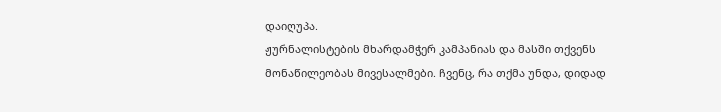დაიღუპა.
ჟურნალისტების მხარდამჭერ კამპანიას და მასში თქვენს მონაწილეობას მივესალმები. ჩვენც, რა თქმა უნდა, დიდად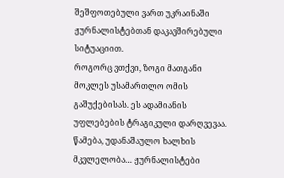შეშფოთებული ვართ უკრაინაში ჟურნალისტებთან დაკავშირებული სიტუაციით.
როგორც ვთქვი, ზოგი მათგანი მოკლეს უსამართლო ომის გაშუქებისას. ეს ადამიანის უფლებების ტრაგიკული დარღვევაა. წამება, უდანაშაულო ხალხის მკვლელობა… ჟურნალისტები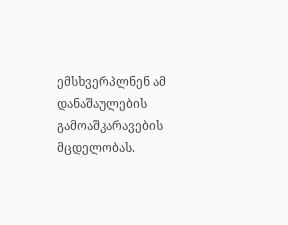ემსხვერპლნენ ამ დანაშაულების გამოაშკარავების მცდელობას.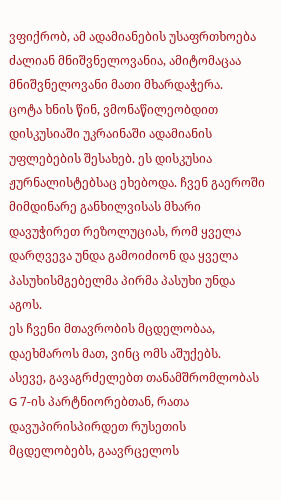ვფიქრობ, ამ ადამიანების უსაფრთხოება ძალიან მნიშვნელოვანია, ამიტომაცაა მნიშვნელოვანი მათი მხარდაჭერა.
ცოტა ხნის წინ, ვმონაწილეობდით დისკუსიაში უკრაინაში ადამიანის უფლებების შესახებ. ეს დისკუსია ჟურნალისტებსაც ეხებოდა. ჩვენ გაეროში მიმდინარე განხილვისას მხარი დავუჭირეთ რეზოლუციას, რომ ყველა დარღვევა უნდა გამოიძიონ და ყველა პასუხისმგებელმა პირმა პასუხი უნდა აგოს.
ეს ჩვენი მთავრობის მცდელობაა, დაეხმაროს მათ, ვინც ომს აშუქებს.
ასევე, გავაგრძელებთ თანამშრომლობას G 7-ის პარტნიორებთან, რათა დავუპირისპირდეთ რუსეთის მცდელობებს, გაავრცელოს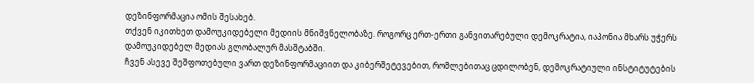დეზინფორმაცია ომის შესახებ.
თქვენ იკითხეთ დამოუკიდებელი მედიის მნიშვნელობაზე. როგორც ერთ-ერთი განვითარებული დემოკრატია, იაპონია მხარს უჭერს დამოუკიდებელ მედიას გლობალურ მასშტაბში.
ჩვენ ასევე შეშფოთებული ვართ დეზინფორმაციით და კიბერშეტევებით, რომლებითაც ცდილობენ, დემოკრატიული ინსტიტუტების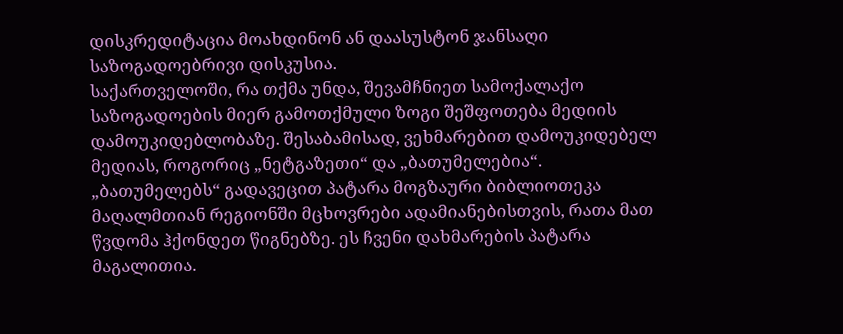დისკრედიტაცია მოახდინონ ან დაასუსტონ ჯანსაღი საზოგადოებრივი დისკუსია.
საქართველოში, რა თქმა უნდა, შევამჩნიეთ სამოქალაქო საზოგადოების მიერ გამოთქმული ზოგი შეშფოთება მედიის დამოუკიდებლობაზე. შესაბამისად, ვეხმარებით დამოუკიდებელ მედიას, როგორიც „ნეტგაზეთი“ და „ბათუმელებია“.
„ბათუმელებს“ გადავეცით პატარა მოგზაური ბიბლიოთეკა მაღალმთიან რეგიონში მცხოვრები ადამიანებისთვის, რათა მათ წვდომა ჰქონდეთ წიგნებზე. ეს ჩვენი დახმარების პატარა მაგალითია.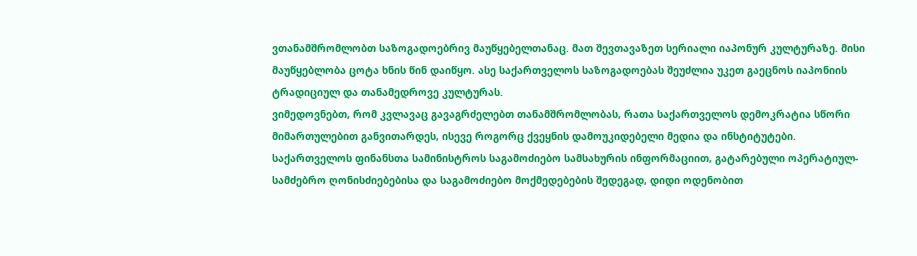ვთანამშრომლობთ საზოგადოებრივ მაუწყებელთანაც. მათ შევთავაზეთ სერიალი იაპონურ კულტურაზე. მისი მაუწყებლობა ცოტა ხნის წინ დაიწყო. ასე საქართველოს საზოგადოებას შეუძლია უკეთ გაეცნოს იაპონიის ტრადიციულ და თანამედროვე კულტურას.
ვიმედოვნებთ, რომ კვლავაც გავაგრძელებთ თანამშრომლობას, რათა საქართველოს დემოკრატია სწორი მიმართულებით განვითარდეს, ისევე როგორც ქვეყნის დამოუკიდებელი მედია და ინსტიტუტები.
საქართველოს ფინანსთა სამინისტროს საგამოძიებო სამსახურის ინფორმაციით, გატარებული ოპერატიულ-სამძებრო ღონისძიებებისა და საგამოძიებო მოქმედებების შედეგად, დიდი ოდენობით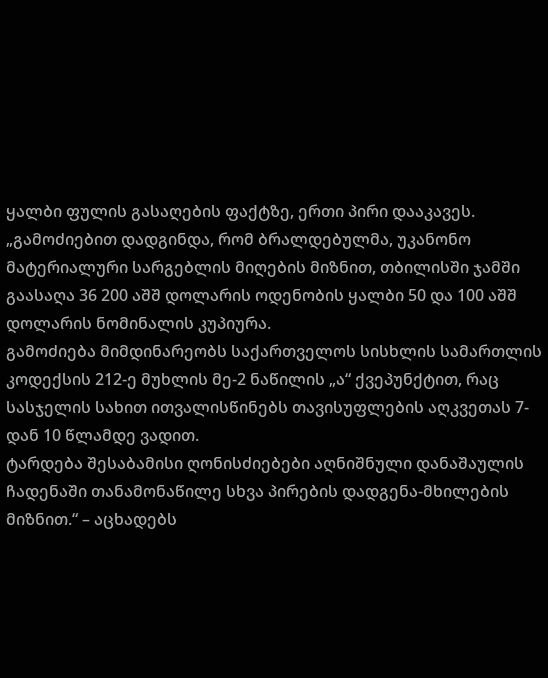ყალბი ფულის გასაღების ფაქტზე, ერთი პირი დააკავეს.
„გამოძიებით დადგინდა, რომ ბრალდებულმა, უკანონო მატერიალური სარგებლის მიღების მიზნით, თბილისში ჯამში გაასაღა 36 200 აშშ დოლარის ოდენობის ყალბი 50 და 100 აშშ დოლარის ნომინალის კუპიურა.
გამოძიება მიმდინარეობს საქართველოს სისხლის სამართლის კოდექსის 212-ე მუხლის მე-2 ნაწილის „ა“ ქვეპუნქტით, რაც სასჯელის სახით ითვალისწინებს თავისუფლების აღკვეთას 7-დან 10 წლამდე ვადით.
ტარდება შესაბამისი ღონისძიებები აღნიშნული დანაშაულის ჩადენაში თანამონაწილე სხვა პირების დადგენა-მხილების მიზნით.“ – აცხადებს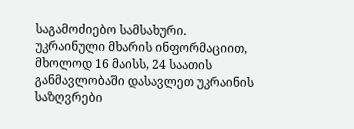საგამოძიებო სამსახური.
უკრაინული მხარის ინფორმაციით, მხოლოდ 16 მაისს, 24 საათის განმავლობაში დასავლეთ უკრაინის საზღვრები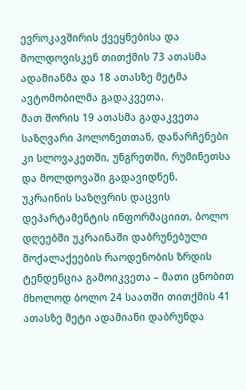ევროკავშირის ქვეყნებისა და მოლდოვისკენ თითქმის 73 ათასმა ადამიანმა და 18 ათასზე მეტმა ავტომობილმა გადაკვეთა.
მათ შორის 19 ათასმა გადაკვეთა საზღვარი პოლონეთთან, დანარჩენები კი სლოვაკეთში, უნგრეთში, რუმინეთსა და მოლდოვაში გადავიდნენ.
უკრაინის საზღვრის დაცვის დეპარტამენტის ინფორმაციით, ბოლო დღეებში უკრაინაში დაბრუნებული მოქალაქეების რაოდენობის ზრდის ტენდენცია გამოიკვეთა – მათი ცნობით მხოლოდ ბოლო 24 საათში თითქმის 41 ათასზე მეტი ადამიანი დაბრუნდა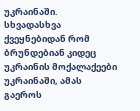უკრაინაში.
სხვადასხვა ქვეყნებიდან რომ ბრუნდებიან კიდეც უკრაინის მოქალაქეები უკრაინაში, ამას გაეროს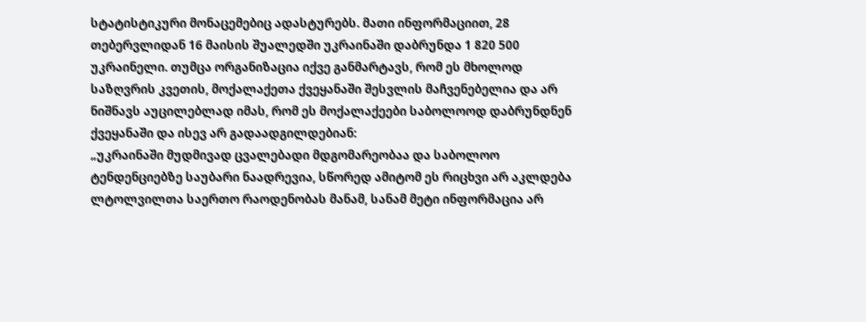სტატისტიკური მონაცემებიც ადასტურებს. მათი ინფორმაციით, 28 თებერვლიდან 16 მაისის შუალედში უკრაინაში დაბრუნდა 1 820 500 უკრაინელი. თუმცა ორგანიზაცია იქვე განმარტავს, რომ ეს მხოლოდ საზღვრის კვეთის, მოქალაქეთა ქვეყანაში შესვლის მაჩვენებელია და არ ნიშნავს აუცილებლად იმას, რომ ეს მოქალაქეები საბოლოოდ დაბრუნდნენ ქვეყანაში და ისევ არ გადაადგილდებიან:
„უკრაინაში მუდმივად ცვალებადი მდგომარეობაა და საბოლოო ტენდენციებზე საუბარი ნაადრევია, სწორედ ამიტომ ეს რიცხვი არ აკლდება ლტოლვილთა საერთო რაოდენობას მანამ, სანამ მეტი ინფორმაცია არ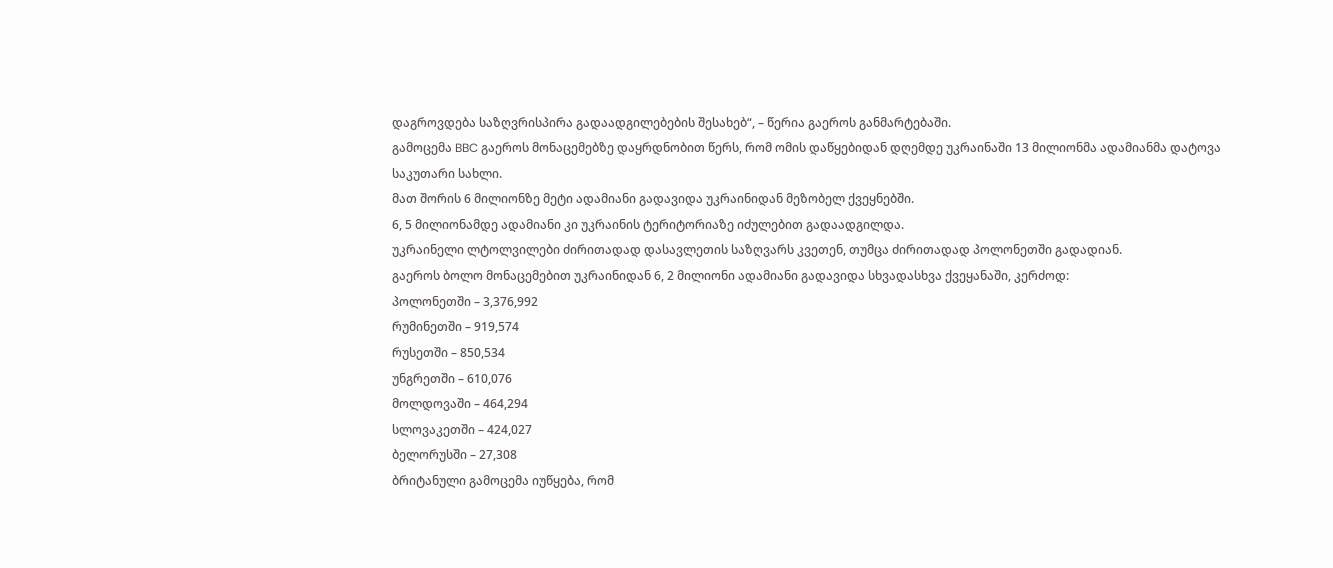დაგროვდება საზღვრისპირა გადაადგილებების შესახებ“, – წერია გაეროს განმარტებაში.
გამოცემა BBC გაეროს მონაცემებზე დაყრდნობით წერს, რომ ომის დაწყებიდან დღემდე უკრაინაში 13 მილიონმა ადამიანმა დატოვა საკუთარი სახლი.
მათ შორის 6 მილიონზე მეტი ადამიანი გადავიდა უკრაინიდან მეზობელ ქვეყნებში.
6, 5 მილიონამდე ადამიანი კი უკრაინის ტერიტორიაზე იძულებით გადაადგილდა.
უკრაინელი ლტოლვილები ძირითადად დასავლეთის საზღვარს კვეთენ, თუმცა ძირითადად პოლონეთში გადადიან.
გაეროს ბოლო მონაცემებით უკრაინიდან 6, 2 მილიონი ადამიანი გადავიდა სხვადასხვა ქვეყანაში, კერძოდ:
პოლონეთში – 3,376,992
რუმინეთში – 919,574
რუსეთში – 850,534
უნგრეთში – 610,076
მოლდოვაში – 464,294
სლოვაკეთში – 424,027
ბელორუსში – 27,308
ბრიტანული გამოცემა იუწყება, რომ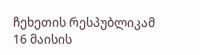ჩეხეთის რესპუბლიკამ 16 მაისის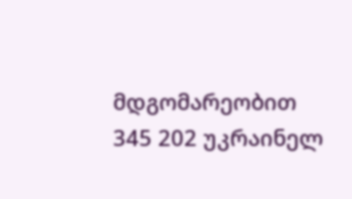მდგომარეობით 345 202 უკრაინელ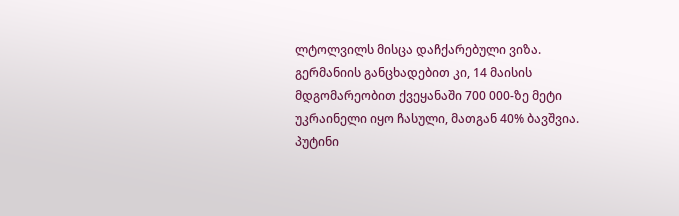ლტოლვილს მისცა დაჩქარებული ვიზა.
გერმანიის განცხადებით კი, 14 მაისის მდგომარეობით ქვეყანაში 700 000-ზე მეტი უკრაინელი იყო ჩასული, მათგან 40% ბავშვია.
პუტინი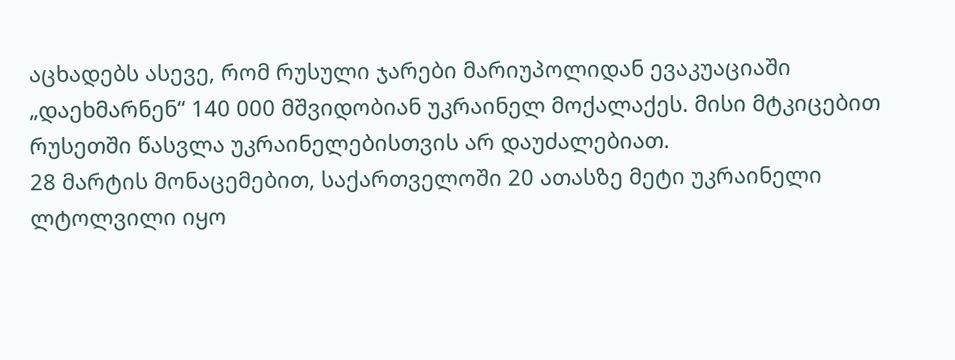აცხადებს ასევე, რომ რუსული ჯარები მარიუპოლიდან ევაკუაციაში „დაეხმარნენ“ 140 000 მშვიდობიან უკრაინელ მოქალაქეს. მისი მტკიცებით რუსეთში წასვლა უკრაინელებისთვის არ დაუძალებიათ.
28 მარტის მონაცემებით, საქართველოში 20 ათასზე მეტი უკრაინელი ლტოლვილი იყო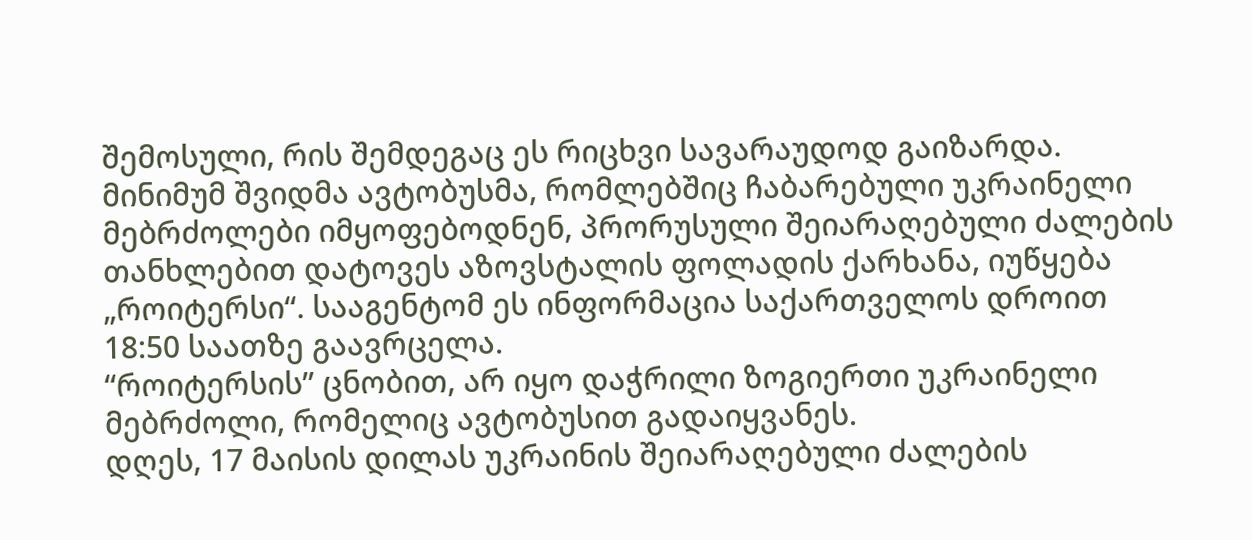შემოსული, რის შემდეგაც ეს რიცხვი სავარაუდოდ გაიზარდა.
მინიმუმ შვიდმა ავტობუსმა, რომლებშიც ჩაბარებული უკრაინელი მებრძოლები იმყოფებოდნენ, პრორუსული შეიარაღებული ძალების თანხლებით დატოვეს აზოვსტალის ფოლადის ქარხანა, იუწყება „როიტერსი“. სააგენტომ ეს ინფორმაცია საქართველოს დროით 18:50 საათზე გაავრცელა.
“როიტერსის” ცნობით, არ იყო დაჭრილი ზოგიერთი უკრაინელი მებრძოლი, რომელიც ავტობუსით გადაიყვანეს.
დღეს, 17 მაისის დილას უკრაინის შეიარაღებული ძალების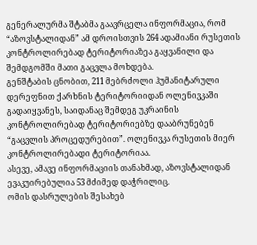გენერალურმა შტაბმა გაავრცელა ინფორმაცია, რომ “აზოვსტალიდან” ამ დროისთვის 264 ადამიანი რუსეთის კონტროლირებად ტერიტორიაზეა გაყვანილი და შემდგომში მათი გაცვლა მოხდება.
გენშტაბის ცნობით, 211 მებრძოლი ჰუმანიტარული დერეფნით ქარხნის ტერიტორიიდან ოლენივკაში გადაიყვანეს, საიდანაც შემდეგ უკრაინის კონტროლირებად ტერიტორიებზე დააბრუნებენ “გაცვლის პროცედურებით”. ოლენივკა რუსეთის მიერ კონტროლირებადი ტერიტორიაა.
ასევე, ამავე ინფორმაციის თანახმად, აზოვსტალიდან ევაკუირებულია 53 მძიმედ დაჭრილიც.
ომის დასრულების შესახებ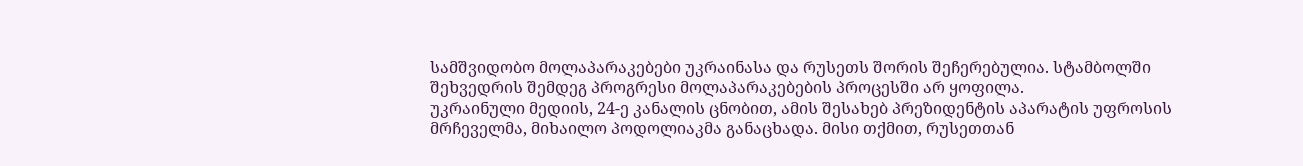სამშვიდობო მოლაპარაკებები უკრაინასა და რუსეთს შორის შეჩერებულია. სტამბოლში შეხვედრის შემდეგ პროგრესი მოლაპარაკებების პროცესში არ ყოფილა.
უკრაინული მედიის, 24-ე კანალის ცნობით, ამის შესახებ პრეზიდენტის აპარატის უფროსის მრჩეველმა, მიხაილო პოდოლიაკმა განაცხადა. მისი თქმით, რუსეთთან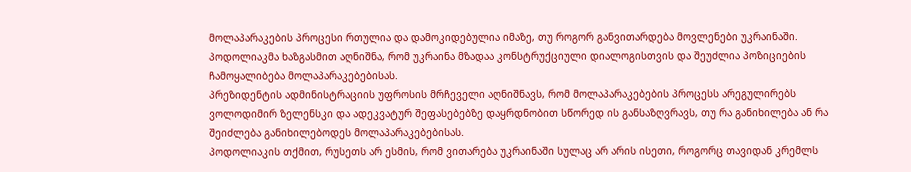მოლაპარაკების პროცესი რთულია და დამოკიდებულია იმაზე, თუ როგორ განვითარდება მოვლენები უკრაინაში.
პოდოლიაკმა ხაზგასმით აღნიშნა, რომ უკრაინა მზადაა კონსტრუქციული დიალოგისთვის და შეუძლია პოზიციების ჩამოყალიბება მოლაპარაკებებისას.
პრეზიდენტის ადმინისტრაციის უფროსის მრჩეველი აღნიშნავს, რომ მოლაპარაკებების პროცესს არეგულირებს ვოლოდიმირ ზელენსკი და ადეკვატურ შეფასებებზე დაყრდნობით სწორედ ის განსაზღვრავს, თუ რა განიხილება ან რა შეიძლება განიხილებოდეს მოლაპარაკებებისას.
პოდოლიაკის თქმით, რუსეთს არ ესმის, რომ ვითარება უკრაინაში სულაც არ არის ისეთი, როგორც თავიდან კრემლს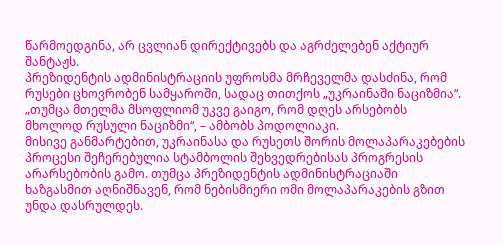წარმოედგინა, არ ცვლიან დირექტივებს და აგრძელებენ აქტიურ შანტაჟს.
პრეზიდენტის ადმინისტრაციის უფროსმა მრჩეველმა დასძინა, რომ რუსები ცხოვრობენ სამყაროში, სადაც თითქოს „უკრაინაში ნაციზმია“. „თუმცა მთელმა მსოფლიომ უკვე გაიგო, რომ დღეს არსებობს მხოლოდ რუსული ნაციზმი“, – ამბობს პოდოლიაკი.
მისივე განმარტებით, უკრაინასა და რუსეთს შორის მოლაპარაკებების პროცესი შეჩერებულია სტამბოლის შეხვედრებისას პროგრესის არარსებობის გამო. თუმცა პრეზიდენტის ადმინისტრაციაში ხაზგასმით აღნიშნავენ, რომ ნებისმიერი ომი მოლაპარაკების გზით უნდა დასრულდეს.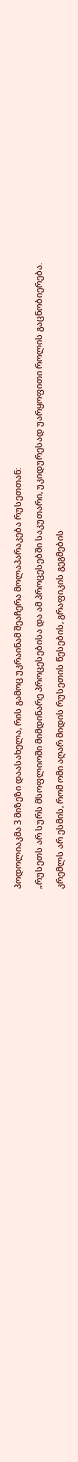პოდოლიაკმა 3 მიზეზი დაასახელა, რის გამოც უკრაინამ შეაჩერა მოლაპარაკება რუსეთთან:
„რუსეთს არ სურს მსოფლიოში მიმდინარე პროცესებისა და ამ პროცესებში საკუთარი, უკიდურესად უარყოფითი როლის გაცნობიერება.
კრემლს არ ესმის, რომ ომი აღარ მიდის რუსეთის წესების, გრაფიკის გეგმების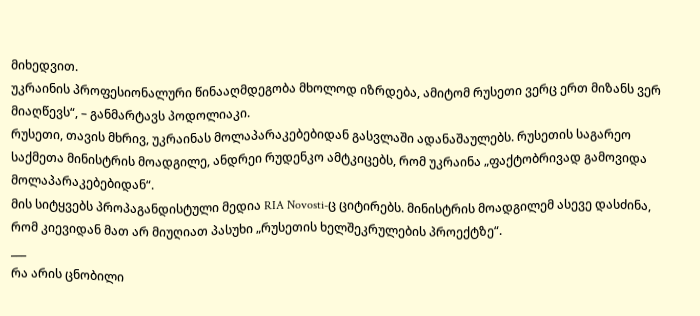მიხედვით.
უკრაინის პროფესიონალური წინააღმდეგობა მხოლოდ იზრდება, ამიტომ რუსეთი ვერც ერთ მიზანს ვერ მიაღწევს“, – განმარტავს პოდოლიაკი.
რუსეთი, თავის მხრივ, უკრაინას მოლაპარაკებებიდან გასვლაში ადანაშაულებს. რუსეთის საგარეო საქმეთა მინისტრის მოადგილე, ანდრეი რუდენკო ამტკიცებს, რომ უკრაინა „ფაქტობრივად გამოვიდა მოლაპარაკებებიდან“.
მის სიტყვებს პროპაგანდისტული მედია RIA Novosti-ც ციტირებს. მინისტრის მოადგილემ ასევე დასძინა, რომ კიევიდან მათ არ მიუღიათ პასუხი „რუსეთის ხელშეკრულების პროექტზე“.
___
რა არის ცნობილი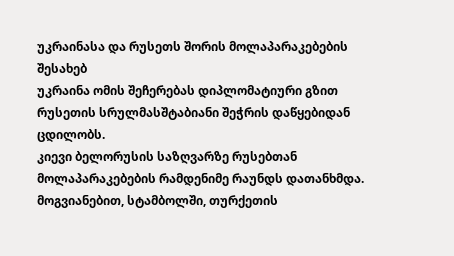უკრაინასა და რუსეთს შორის მოლაპარაკებების შესახებ
უკრაინა ომის შეჩერებას დიპლომატიური გზით რუსეთის სრულმასშტაბიანი შეჭრის დაწყებიდან ცდილობს.
კიევი ბელორუსის საზღვარზე რუსებთან მოლაპარაკებების რამდენიმე რაუნდს დათანხმდა.
მოგვიანებით, სტამბოლში, თურქეთის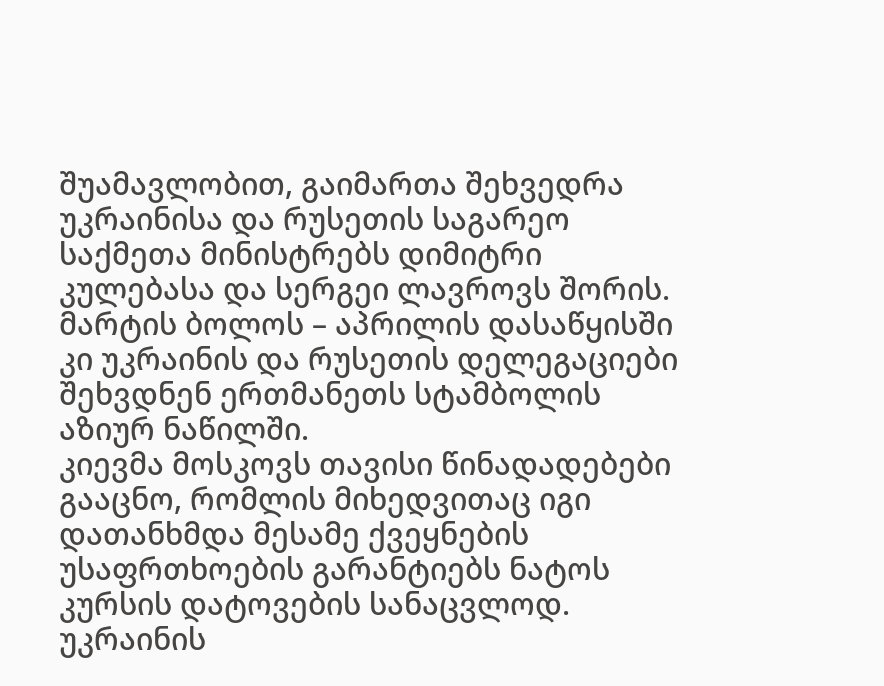შუამავლობით, გაიმართა შეხვედრა უკრაინისა და რუსეთის საგარეო საქმეთა მინისტრებს დიმიტრი კულებასა და სერგეი ლავროვს შორის.
მარტის ბოლოს – აპრილის დასაწყისში კი უკრაინის და რუსეთის დელეგაციები შეხვდნენ ერთმანეთს სტამბოლის აზიურ ნაწილში.
კიევმა მოსკოვს თავისი წინადადებები გააცნო, რომლის მიხედვითაც იგი დათანხმდა მესამე ქვეყნების უსაფრთხოების გარანტიებს ნატოს კურსის დატოვების სანაცვლოდ.
უკრაინის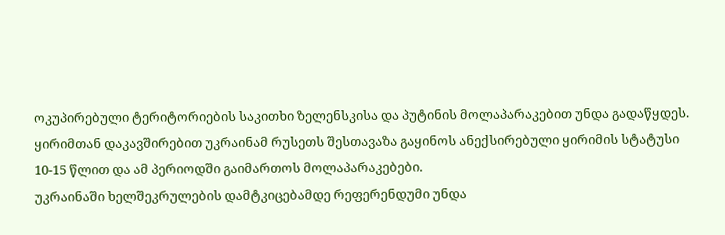ოკუპირებული ტერიტორიების საკითხი ზელენსკისა და პუტინის მოლაპარაკებით უნდა გადაწყდეს.
ყირიმთან დაკავშირებით უკრაინამ რუსეთს შესთავაზა გაყინოს ანექსირებული ყირიმის სტატუსი 10-15 წლით და ამ პერიოდში გაიმართოს მოლაპარაკებები.
უკრაინაში ხელშეკრულების დამტკიცებამდე რეფერენდუმი უნდა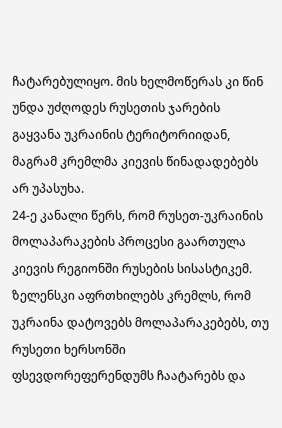ჩატარებულიყო. მის ხელმოწერას კი წინ უნდა უძღოდეს რუსეთის ჯარების გაყვანა უკრაინის ტერიტორიიდან, მაგრამ კრემლმა კიევის წინადადებებს არ უპასუხა.
24-ე კანალი წერს, რომ რუსეთ-უკრაინის მოლაპარაკების პროცესი გაართულა კიევის რეგიონში რუსების სისასტიკემ.
ზელენსკი აფრთხილებს კრემლს, რომ უკრაინა დატოვებს მოლაპარაკებებს, თუ რუსეთი ხერსონში ფსევდორეფერენდუმს ჩაატარებს და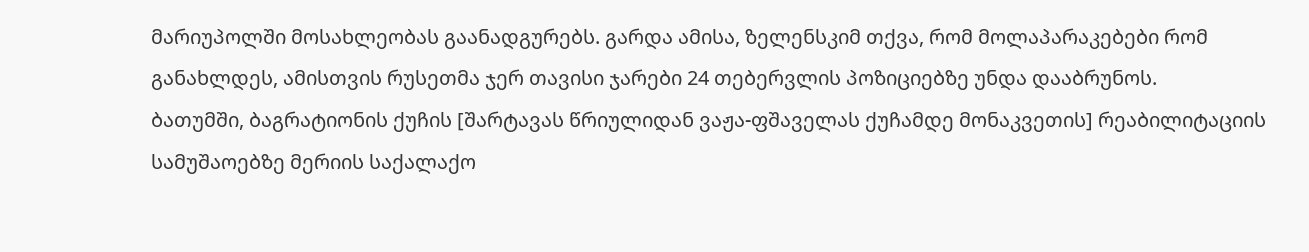მარიუპოლში მოსახლეობას გაანადგურებს. გარდა ამისა, ზელენსკიმ თქვა, რომ მოლაპარაკებები რომ განახლდეს, ამისთვის რუსეთმა ჯერ თავისი ჯარები 24 თებერვლის პოზიციებზე უნდა დააბრუნოს.
ბათუმში, ბაგრატიონის ქუჩის [შარტავას წრიულიდან ვაჟა-ფშაველას ქუჩამდე მონაკვეთის] რეაბილიტაციის სამუშაოებზე მერიის საქალაქო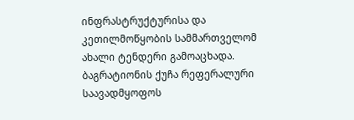ინფრასტრუქტურისა და კეთილმოწყობის სამმართველომ ახალი ტენდერი გამოაცხადა.
ბაგრატიონის ქუჩა რეფერალური საავადმყოფოს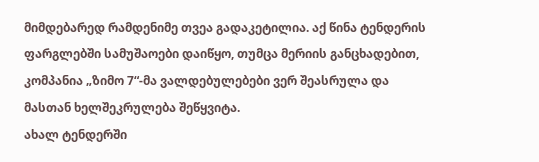მიმდებარედ რამდენიმე თვეა გადაკეტილია. აქ წინა ტენდერის ფარგლებში სამუშაოები დაიწყო, თუმცა მერიის განცხადებით, კომპანია „ზიმო 7“-მა ვალდებულებები ვერ შეასრულა და მასთან ხელშეკრულება შეწყვიტა.
ახალ ტენდერში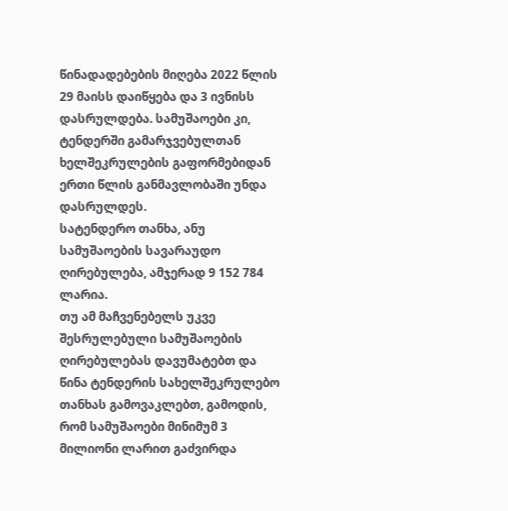წინადადებების მიღება 2022 წლის 29 მაისს დაიწყება და 3 ივნისს დასრულდება. სამუშაოები კი, ტენდერში გამარჯვებულთან ხელშეკრულების გაფორმებიდან ერთი წლის განმავლობაში უნდა დასრულდეს.
სატენდერო თანხა, ანუ სამუშაოების სავარაუდო ღირებულება, ამჯერად 9 152 784 ლარია.
თუ ამ მაჩვენებელს უკვე შესრულებული სამუშაოების ღირებულებას დავუმატებთ და წინა ტენდერის სახელშეკრულებო თანხას გამოვაკლებთ, გამოდის, რომ სამუშაოები მინიმუმ 3 მილიონი ლარით გაძვირდა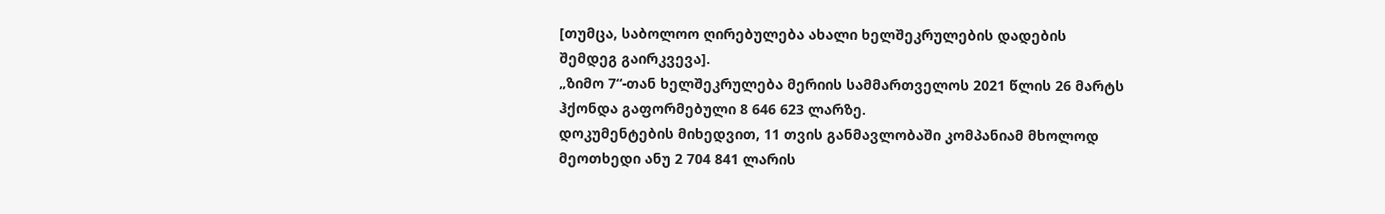[თუმცა, საბოლოო ღირებულება ახალი ხელშეკრულების დადების შემდეგ გაირკვევა].
„ზიმო 7“-თან ხელშეკრულება მერიის სამმართველოს 2021 წლის 26 მარტს ჰქონდა გაფორმებული 8 646 623 ლარზე.
დოკუმენტების მიხედვით, 11 თვის განმავლობაში კომპანიამ მხოლოდ მეოთხედი ანუ 2 704 841 ლარის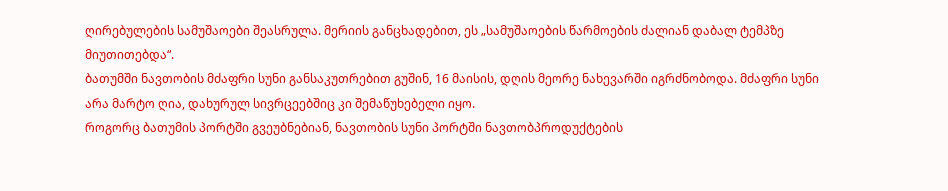ღირებულების სამუშაოები შეასრულა. მერიის განცხადებით, ეს „სამუშაოების წარმოების ძალიან დაბალ ტემპზე მიუთითებდა“.
ბათუმში ნავთობის მძაფრი სუნი განსაკუთრებით გუშინ, 16 მაისის, დღის მეორე ნახევარში იგრძნობოდა. მძაფრი სუნი არა მარტო ღია, დახურულ სივრცეებშიც კი შემაწუხებელი იყო.
როგორც ბათუმის პორტში გვეუბნებიან, ნავთობის სუნი პორტში ნავთობპროდუქტების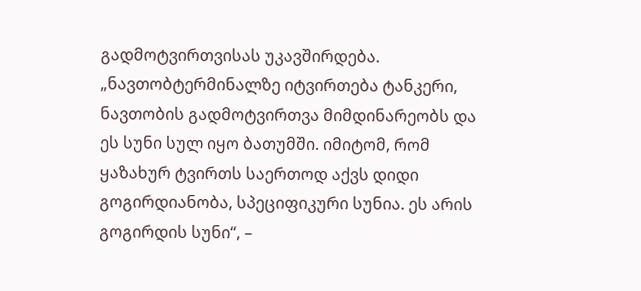გადმოტვირთვისას უკავშირდება.
„ნავთობტერმინალზე იტვირთება ტანკერი, ნავთობის გადმოტვირთვა მიმდინარეობს და ეს სუნი სულ იყო ბათუმში. იმიტომ, რომ ყაზახურ ტვირთს საერთოდ აქვს დიდი გოგირდიანობა, სპეციფიკური სუნია. ეს არის გოგირდის სუნი“, –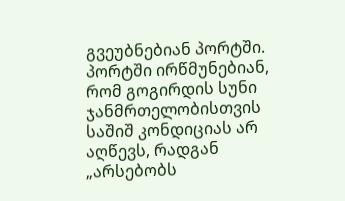გვეუბნებიან პორტში.
პორტში ირწმუნებიან, რომ გოგირდის სუნი ჯანმრთელობისთვის საშიშ კონდიციას არ აღწევს, რადგან „არსებობს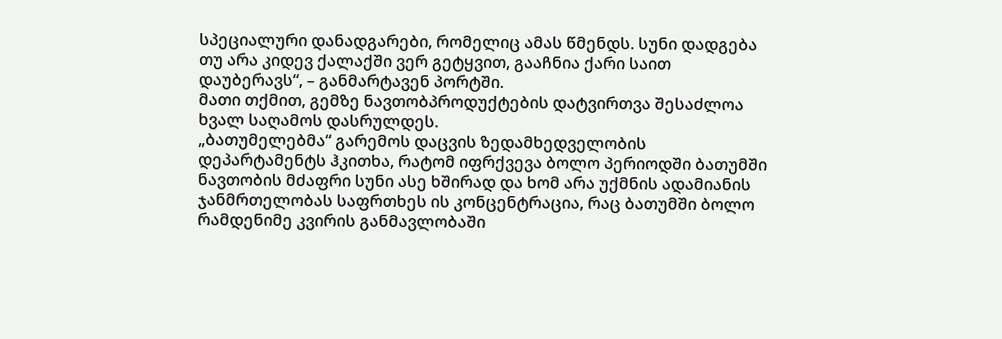სპეციალური დანადგარები, რომელიც ამას წმენდს. სუნი დადგება თუ არა კიდევ ქალაქში ვერ გეტყვით, გააჩნია ქარი საით დაუბერავს“, – განმარტავენ პორტში.
მათი თქმით, გემზე ნავთობპროდუქტების დატვირთვა შესაძლოა ხვალ საღამოს დასრულდეს.
„ბათუმელებმა“ გარემოს დაცვის ზედამხედველობის დეპარტამენტს ჰკითხა, რატომ იფრქვევა ბოლო პერიოდში ბათუმში ნავთობის მძაფრი სუნი ასე ხშირად და ხომ არა უქმნის ადამიანის ჯანმრთელობას საფრთხეს ის კონცენტრაცია, რაც ბათუმში ბოლო რამდენიმე კვირის განმავლობაში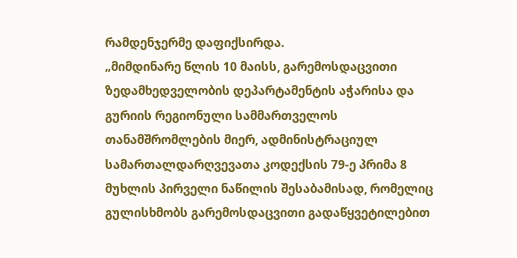რამდენჯერმე დაფიქსირდა.
„მიმდინარე წლის 10 მაისს, გარემოსდაცვითი ზედამხედველობის დეპარტამენტის აჭარისა და გურიის რეგიონული სამმართველოს თანამშრომლების მიერ, ადმინისტრაციულ სამართალდარღვევათა კოდექსის 79-ე პრიმა 8 მუხლის პირველი ნაწილის შესაბამისად, რომელიც გულისხმობს გარემოსდაცვითი გადაწყვეტილებით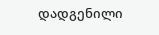დადგენილი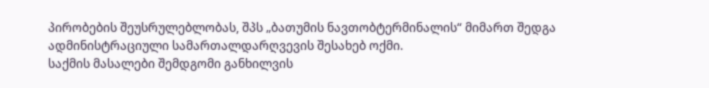პირობების შეუსრულებლობას, შპს „ბათუმის ნავთობტერმინალის“ მიმართ შედგა ადმინისტრაციული სამართალდარღვევის შესახებ ოქმი.
საქმის მასალები შემდგომი განხილვის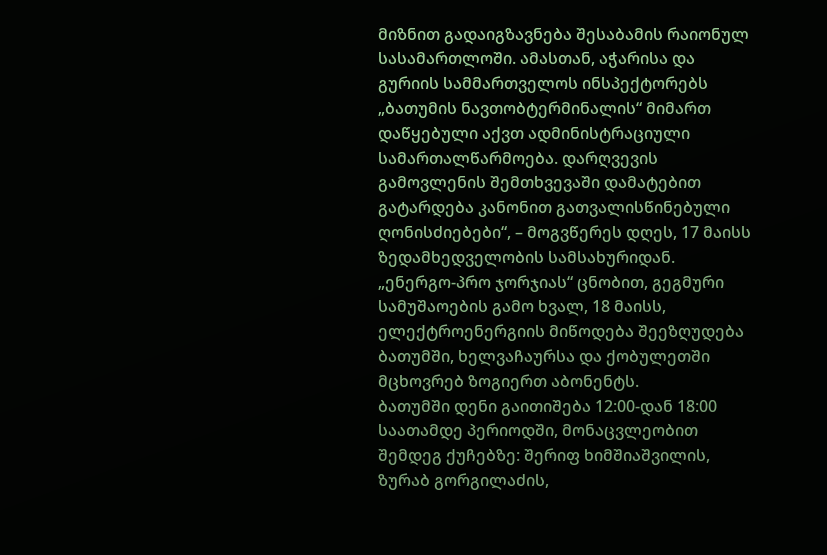მიზნით გადაიგზავნება შესაბამის რაიონულ სასამართლოში. ამასთან, აჭარისა და გურიის სამმართველოს ინსპექტორებს „ბათუმის ნავთობტერმინალის“ მიმართ დაწყებული აქვთ ადმინისტრაციული სამართალწარმოება. დარღვევის გამოვლენის შემთხვევაში დამატებით გატარდება კანონით გათვალისწინებული ღონისძიებები“, – მოგვწერეს დღეს, 17 მაისს ზედამხედველობის სამსახურიდან.
„ენერგო-პრო ჯორჯიას“ ცნობით, გეგმური სამუშაოების გამო ხვალ, 18 მაისს, ელექტროენერგიის მიწოდება შეეზღუდება ბათუმში, ხელვაჩაურსა და ქობულეთში მცხოვრებ ზოგიერთ აბონენტს.
ბათუმში დენი გაითიშება 12:00-დან 18:00 საათამდე პერიოდში, მონაცვლეობით შემდეგ ქუჩებზე: შერიფ ხიმშიაშვილის, ზურაბ გორგილაძის,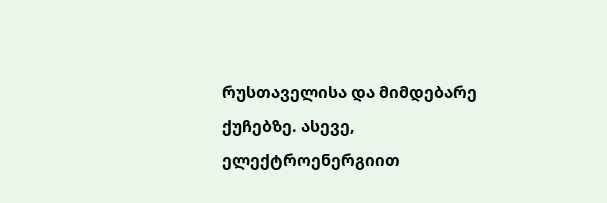რუსთაველისა და მიმდებარე ქუჩებზე. ასევე, ელექტროენერგიით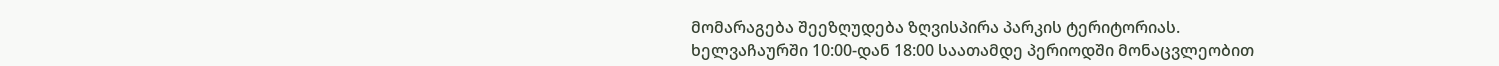მომარაგება შეეზღუდება ზღვისპირა პარკის ტერიტორიას.
ხელვაჩაურში 10:00-დან 18:00 საათამდე პერიოდში მონაცვლეობით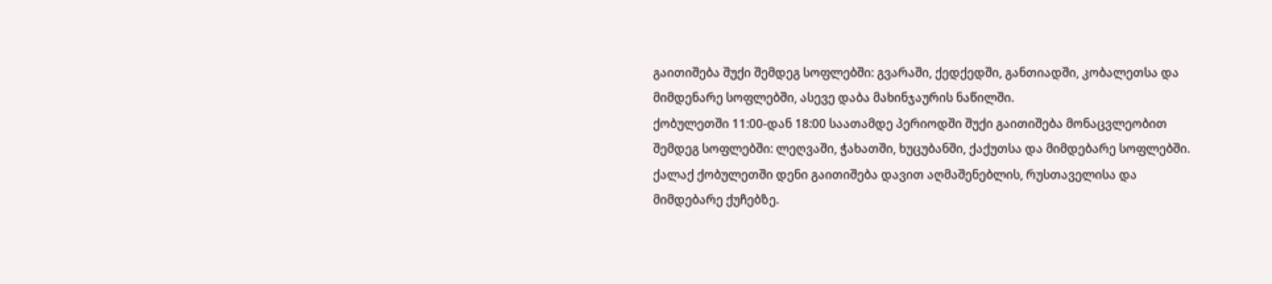გაითიშება შუქი შემდეგ სოფლებში: გვარაში, ქედქედში, განთიადში, კობალეთსა და მიმდენარე სოფლებში, ასევე დაბა მახინჯაურის ნაწილში.
ქობულეთში 11:00-დან 18:00 საათამდე პერიოდში შუქი გაითიშება მონაცვლეობით შემდეგ სოფლებში: ლეღვაში, ჭახათში, ხუცუბანში, ქაქუთსა და მიმდებარე სოფლებში. ქალაქ ქობულეთში დენი გაითიშება დავით აღმაშენებლის, რუსთაველისა და მიმდებარე ქუჩებზე.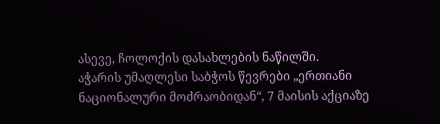ასევე, ჩოლოქის დასახლების ნაწილში.
აჭარის უმაღლესი საბჭოს წევრები „ერთიანი ნაციონალური მოძრაობიდან“, 7 მაისის აქციაზე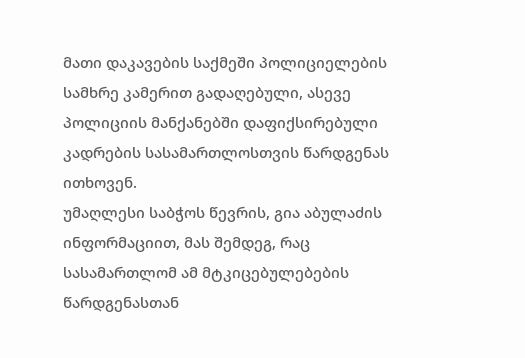მათი დაკავების საქმეში პოლიციელების სამხრე კამერით გადაღებული, ასევე პოლიციის მანქანებში დაფიქსირებული კადრების სასამართლოსთვის წარდგენას ითხოვენ.
უმაღლესი საბჭოს წევრის, გია აბულაძის ინფორმაციით, მას შემდეგ, რაც სასამართლომ ამ მტკიცებულებების წარდგენასთან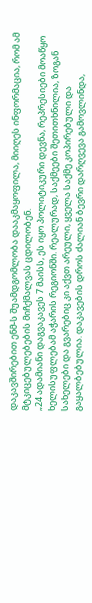დაკავშირებით ენმ-ს შუამდგომლობა დააკმაყოფილა, მიიღეს ინფორმაცია, რომ ამ მტკიცებულებების მიჩქმალვას ცდილობენ.
„24 ადამიანი დაგვაკავეს 7 მაისს, ეს იყო პოლიტიკური დევნა, რეპრესიები მოაწყო ხელისუფლებამ აჭარის რეგიონში. რეალურად, საქმეები შეთითხნილია, ზოგან სახელები და გვარებიც კი აქვთ არეული, ყველა საქმე კოპირებული და გაყალბებულია. დაკავების დროს ძალიან ბევრი დარღვევა გამოვლინდა,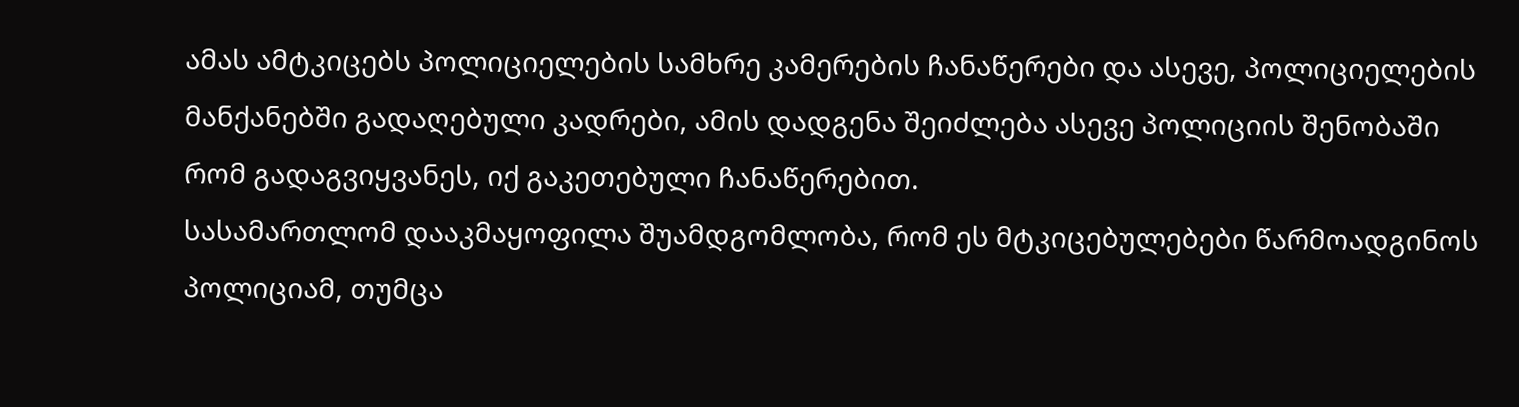ამას ამტკიცებს პოლიციელების სამხრე კამერების ჩანაწერები და ასევე, პოლიციელების მანქანებში გადაღებული კადრები, ამის დადგენა შეიძლება ასევე პოლიციის შენობაში რომ გადაგვიყვანეს, იქ გაკეთებული ჩანაწერებით.
სასამართლომ დააკმაყოფილა შუამდგომლობა, რომ ეს მტკიცებულებები წარმოადგინოს პოლიციამ, თუმცა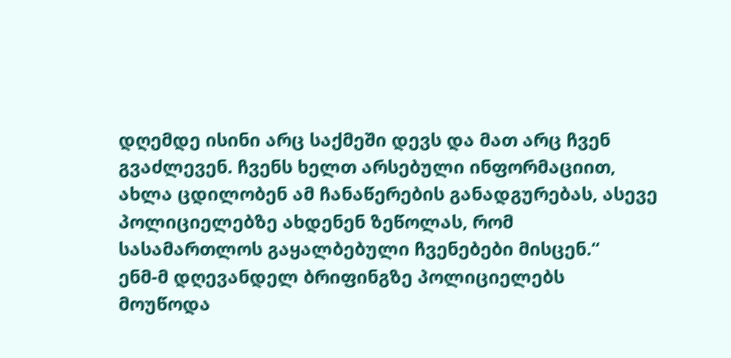დღემდე ისინი არც საქმეში დევს და მათ არც ჩვენ გვაძლევენ. ჩვენს ხელთ არსებული ინფორმაციით, ახლა ცდილობენ ამ ჩანაწერების განადგურებას, ასევე პოლიციელებზე ახდენენ ზეწოლას, რომ სასამართლოს გაყალბებული ჩვენებები მისცენ.“
ენმ-მ დღევანდელ ბრიფინგზე პოლიციელებს მოუწოდა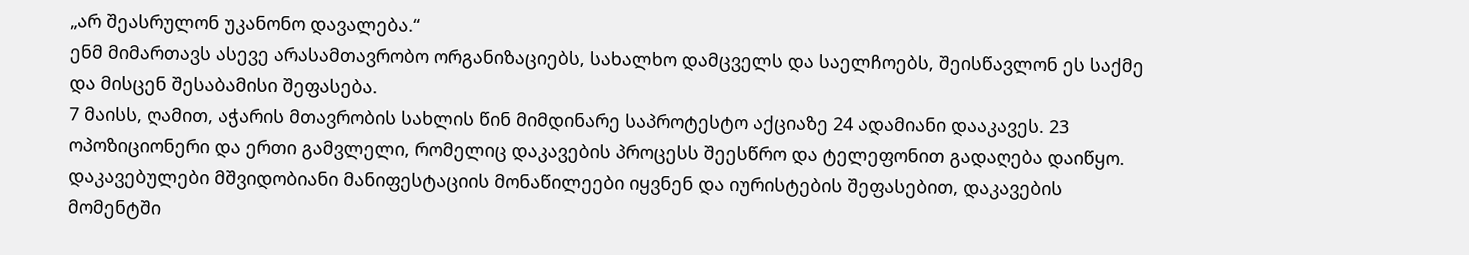„არ შეასრულონ უკანონო დავალება.“
ენმ მიმართავს ასევე არასამთავრობო ორგანიზაციებს, სახალხო დამცველს და საელჩოებს, შეისწავლონ ეს საქმე და მისცენ შესაბამისი შეფასება.
7 მაისს, ღამით, აჭარის მთავრობის სახლის წინ მიმდინარე საპროტესტო აქციაზე 24 ადამიანი დააკავეს. 23 ოპოზიციონერი და ერთი გამვლელი, რომელიც დაკავების პროცესს შეესწრო და ტელეფონით გადაღება დაიწყო. დაკავებულები მშვიდობიანი მანიფესტაციის მონაწილეები იყვნენ და იურისტების შეფასებით, დაკავების მომენტში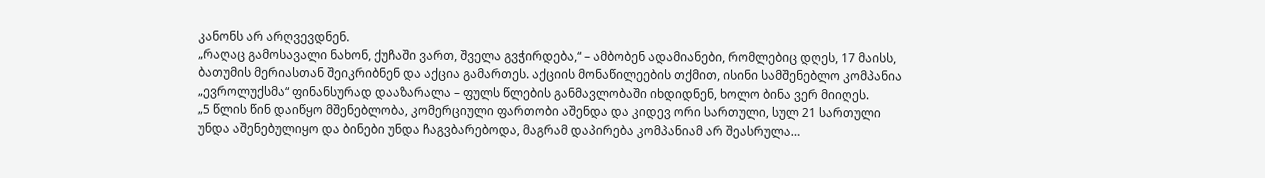კანონს არ არღვევდნენ.
„რაღაც გამოსავალი ნახონ, ქუჩაში ვართ, შველა გვჭირდება,“ – ამბობენ ადამიანები, რომლებიც დღეს, 17 მაისს, ბათუმის მერიასთან შეიკრიბნენ და აქცია გამართეს. აქციის მონაწილეების თქმით, ისინი სამშენებლო კომპანია „ევროლუქსმა“ ფინანსურად დააზარალა – ფულს წლების განმავლობაში იხდიდნენ, ხოლო ბინა ვერ მიიღეს.
„5 წლის წინ დაიწყო მშენებლობა, კომერციული ფართობი აშენდა და კიდევ ორი სართული, სულ 21 სართული უნდა აშენებულიყო და ბინები უნდა ჩაგვბარებოდა, მაგრამ დაპირება კომპანიამ არ შეასრულა…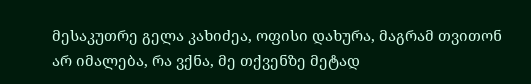მესაკუთრე გელა კახიძეა, ოფისი დახურა, მაგრამ თვითონ არ იმალება, რა ვქნა, მე თქვენზე მეტად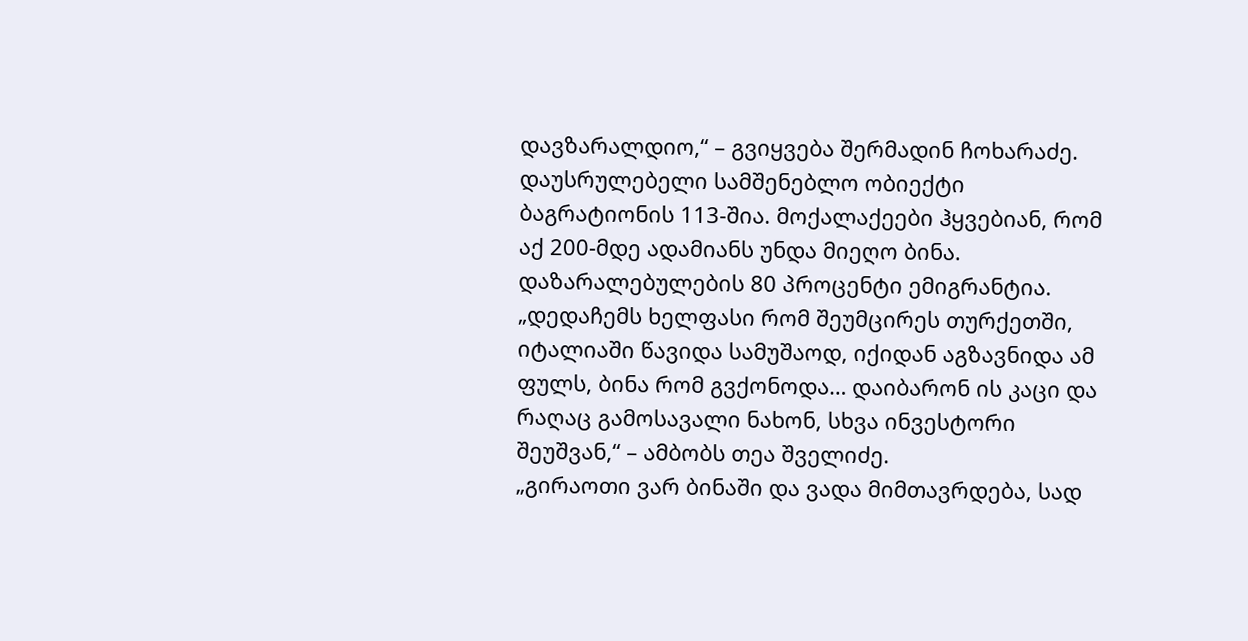დავზარალდიო,“ – გვიყვება შერმადინ ჩოხარაძე.
დაუსრულებელი სამშენებლო ობიექტი ბაგრატიონის 113-შია. მოქალაქეები ჰყვებიან, რომ აქ 200-მდე ადამიანს უნდა მიეღო ბინა. დაზარალებულების 80 პროცენტი ემიგრანტია.
„დედაჩემს ხელფასი რომ შეუმცირეს თურქეთში, იტალიაში წავიდა სამუშაოდ, იქიდან აგზავნიდა ამ ფულს, ბინა რომ გვქონოდა… დაიბარონ ის კაცი და რაღაც გამოსავალი ნახონ, სხვა ინვესტორი შეუშვან,“ – ამბობს თეა შველიძე.
„გირაოთი ვარ ბინაში და ვადა მიმთავრდება, სად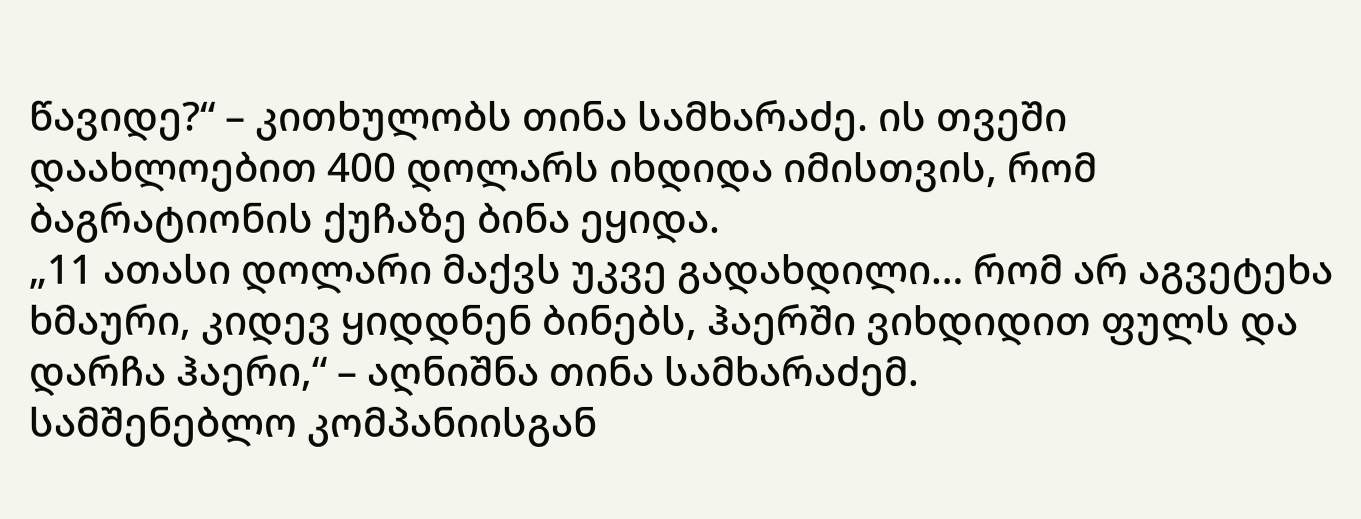წავიდე?“ – კითხულობს თინა სამხარაძე. ის თვეში დაახლოებით 400 დოლარს იხდიდა იმისთვის, რომ ბაგრატიონის ქუჩაზე ბინა ეყიდა.
„11 ათასი დოლარი მაქვს უკვე გადახდილი… რომ არ აგვეტეხა ხმაური, კიდევ ყიდდნენ ბინებს, ჰაერში ვიხდიდით ფულს და დარჩა ჰაერი,“ – აღნიშნა თინა სამხარაძემ.
სამშენებლო კომპანიისგან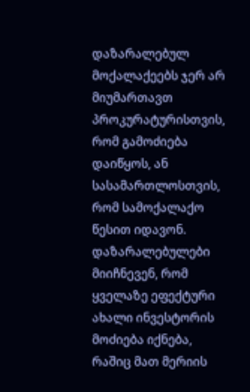დაზარალებულ მოქალაქეებს ჯერ არ მიუმართავთ პროკურატურისთვის, რომ გამოძიება დაიწყოს, ან სასამართლოსთვის, რომ სამოქალაქო წესით იდავონ. დაზარალებულები მიიჩნევენ, რომ ყველაზე ეფექტური ახალი ინვესტორის მოძიება იქნება, რაშიც მათ მერიის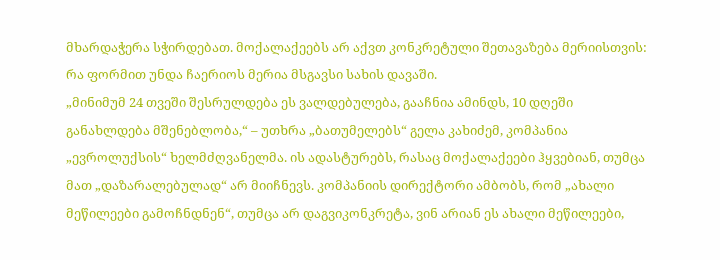მხარდაჭერა სჭირდებათ. მოქალაქეებს არ აქვთ კონკრეტული შეთავაზება მერიისთვის: რა ფორმით უნდა ჩაერიოს მერია მსგავსი სახის დავაში.
„მინიმუმ 24 თვეში შესრულდება ეს ვალდებულება, გააჩნია ამინდს, 10 დღეში განახლდება მშენებლობა,“ – უთხრა „ბათუმელებს“ გელა კახიძემ, კომპანია „ევროლუქსის“ ხელმძღვანელმა. ის ადასტურებს, რასაც მოქალაქეები ჰყვებიან, თუმცა მათ „დაზარალებულად“ არ მიიჩნევს. კომპანიის დირექტორი ამბობს, რომ „ახალი მეწილეები გამოჩნდნენ“, თუმცა არ დაგვიკონკრეტა, ვინ არიან ეს ახალი მეწილეები,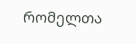რომელთა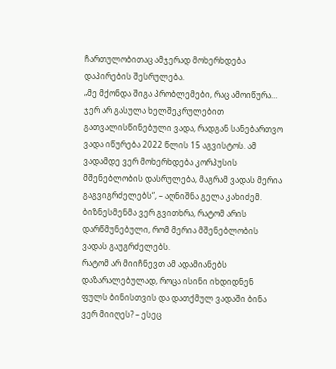ჩართულობითაც ამჯერად მოხერხდება დაპირების შესრულება.
„მე მქონდა შიგა პრობლემები, რაც ამოიწურა… ჯერ არ გასულა ხელშეკრულებით გათვალისწინებული ვადა, რადგან სანებართვო ვადა იწურება 2022 წლის 15 აგვისტოს. ამ ვადამდე ვერ მოხერხდება კორპუსის მშენებლობის დასრულება, მაგრამ ვადას მერია გაგვიგრძელებს“, – აღნიშნა გელა კახიძემ.
ბიზნესმენმა ვერ გვითხრა, რატომ არის დარწმუნებული, რომ მერია მშენებლობის ვადას გაუგრძელებს.
რატომ არ მიიჩნევთ ამ ადამიანებს დაზარალებულად, როცა ისინი იხდიდნენ ფულს ბინისთვის და დათქმულ ვადაში ბინა ვერ მიიღეს? – ესეც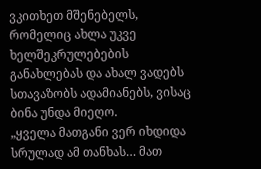ვკითხეთ მშენებელს, რომელიც ახლა უკვე ხელშეკრულებების განახლებას და ახალ ვადებს სთავაზობს ადამიანებს, ვისაც ბინა უნდა მიეღო.
„ყველა მათგანი ვერ იხდიდა სრულად ამ თანხას… მათ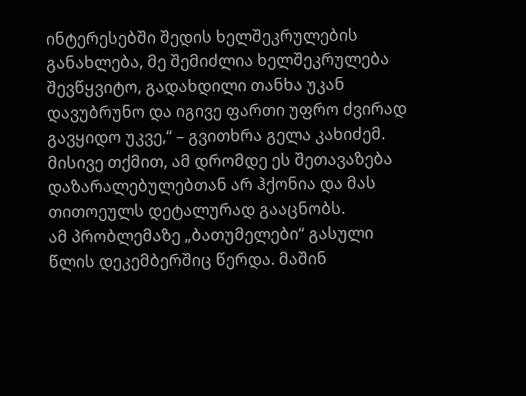ინტერესებში შედის ხელშეკრულების განახლება, მე შემიძლია ხელშეკრულება შევწყვიტო, გადახდილი თანხა უკან დავუბრუნო და იგივე ფართი უფრო ძვირად გავყიდო უკვე,“ – გვითხრა გელა კახიძემ. მისივე თქმით, ამ დრომდე ეს შეთავაზება დაზარალებულებთან არ ჰქონია და მას თითოეულს დეტალურად გააცნობს.
ამ პრობლემაზე „ბათუმელები“ გასული წლის დეკემბერშიც წერდა. მაშინ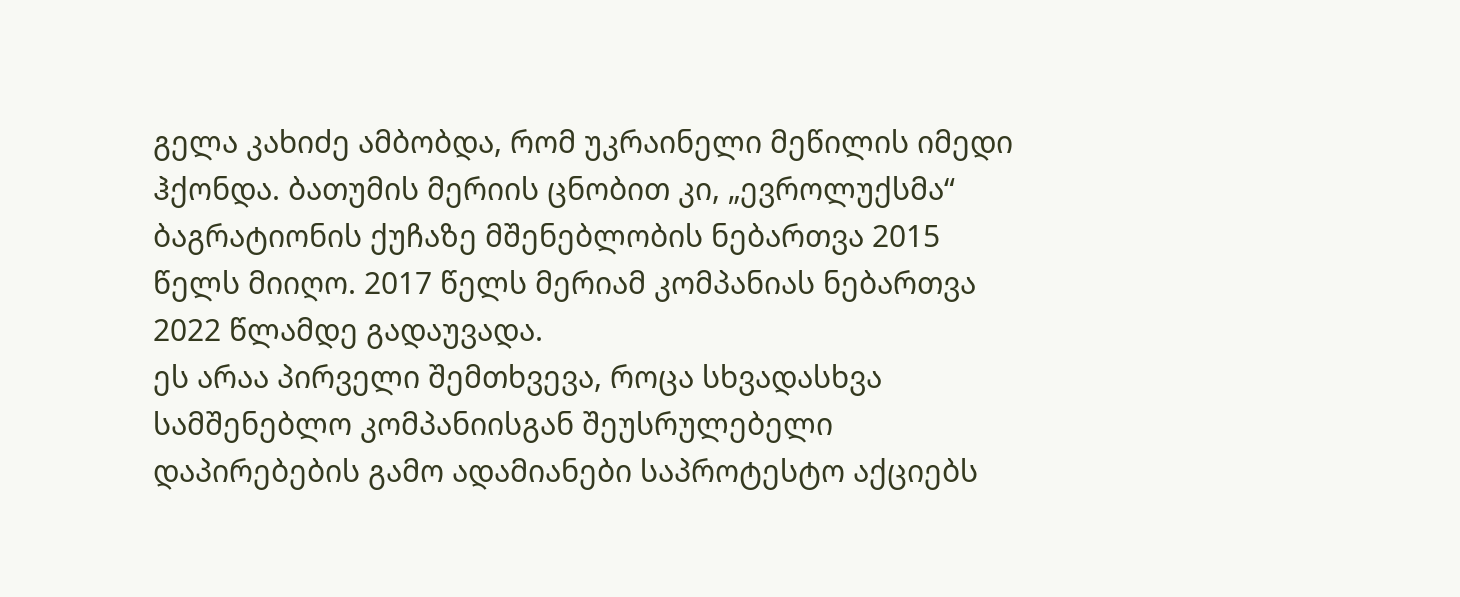გელა კახიძე ამბობდა, რომ უკრაინელი მეწილის იმედი ჰქონდა. ბათუმის მერიის ცნობით კი, „ევროლუქსმა“ ბაგრატიონის ქუჩაზე მშენებლობის ნებართვა 2015 წელს მიიღო. 2017 წელს მერიამ კომპანიას ნებართვა 2022 წლამდე გადაუვადა.
ეს არაა პირველი შემთხვევა, როცა სხვადასხვა სამშენებლო კომპანიისგან შეუსრულებელი დაპირებების გამო ადამიანები საპროტესტო აქციებს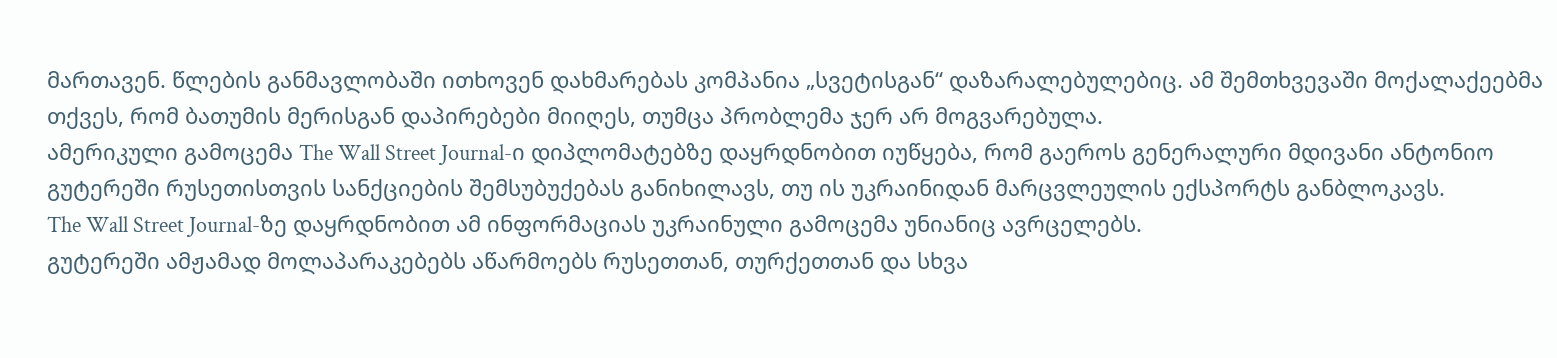მართავენ. წლების განმავლობაში ითხოვენ დახმარებას კომპანია „სვეტისგან“ დაზარალებულებიც. ამ შემთხვევაში მოქალაქეებმა თქვეს, რომ ბათუმის მერისგან დაპირებები მიიღეს, თუმცა პრობლემა ჯერ არ მოგვარებულა.
ამერიკული გამოცემა The Wall Street Journal-ი დიპლომატებზე დაყრდნობით იუწყება, რომ გაეროს გენერალური მდივანი ანტონიო გუტერეში რუსეთისთვის სანქციების შემსუბუქებას განიხილავს, თუ ის უკრაინიდან მარცვლეულის ექსპორტს განბლოკავს.
The Wall Street Journal-ზე დაყრდნობით ამ ინფორმაციას უკრაინული გამოცემა უნიანიც ავრცელებს.
გუტერეში ამჟამად მოლაპარაკებებს აწარმოებს რუსეთთან, თურქეთთან და სხვა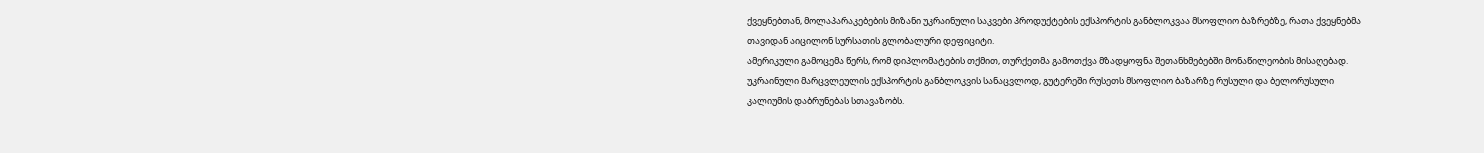ქვეყნებთან, მოლაპარაკებების მიზანი უკრაინული საკვები პროდუქტების ექსპორტის განბლოკვაა მსოფლიო ბაზრებზე, რათა ქვეყნებმა თავიდან აიცილონ სურსათის გლობალური დეფიციტი.
ამერიკული გამოცემა წერს, რომ დიპლომატების თქმით, თურქეთმა გამოთქვა მზადყოფნა შეთანხმებებში მონაწილეობის მისაღებად.
უკრაინული მარცვლეულის ექსპორტის განბლოკვის სანაცვლოდ, გუტერეში რუსეთს მსოფლიო ბაზარზე რუსული და ბელორუსული კალიუმის დაბრუნებას სთავაზობს.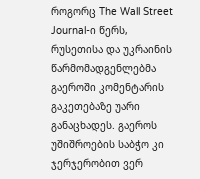როგორც The Wall Street Journal-ი წერს, რუსეთისა და უკრაინის წარმომადგენლებმა გაეროში კომენტარის გაკეთებაზე უარი განაცხადეს. გაეროს უშიშროების საბჭო კი ჯერჯერობით ვერ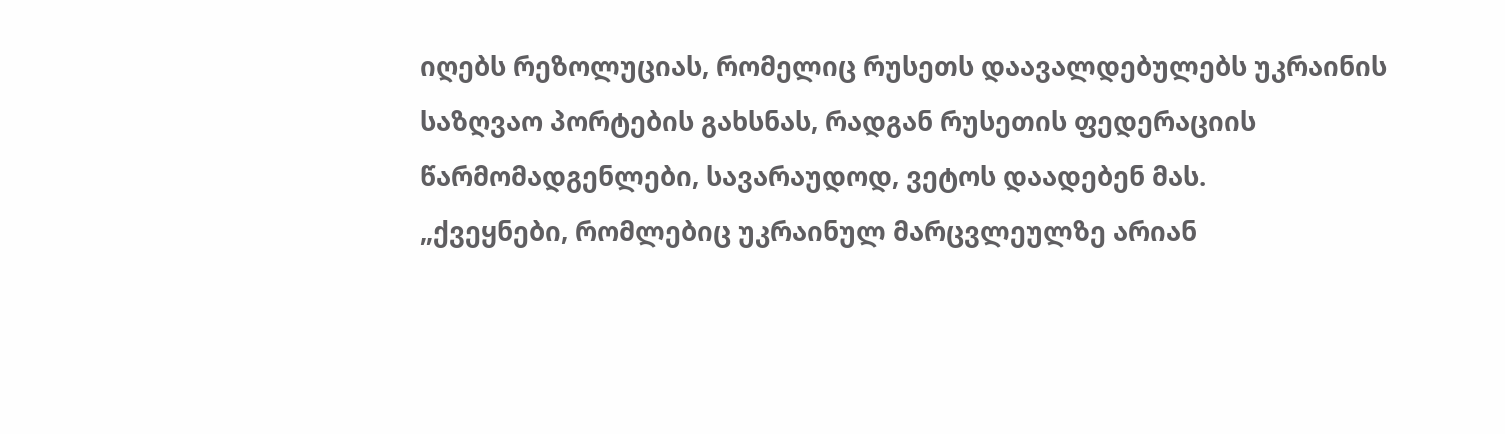იღებს რეზოლუციას, რომელიც რუსეთს დაავალდებულებს უკრაინის საზღვაო პორტების გახსნას, რადგან რუსეთის ფედერაციის წარმომადგენლები, სავარაუდოდ, ვეტოს დაადებენ მას.
„ქვეყნები, რომლებიც უკრაინულ მარცვლეულზე არიან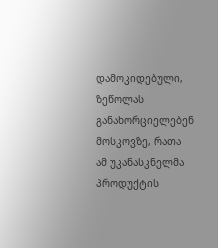დამოკიდებული, ზეწოლას განახორციელებენ მოსკოვზე, რათა ამ უკანასკნელმა პროდუქტის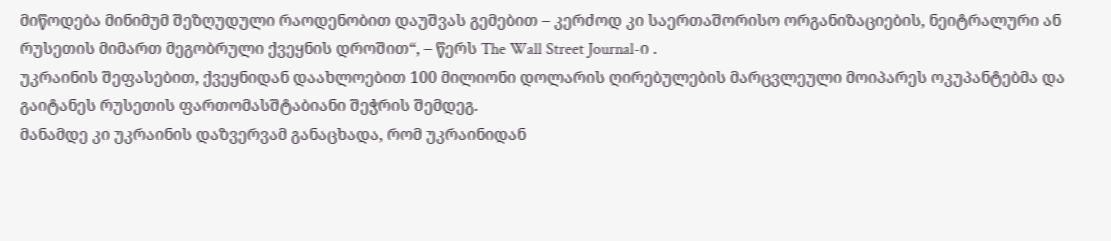მიწოდება მინიმუმ შეზღუდული რაოდენობით დაუშვას გემებით – კერძოდ კი საერთაშორისო ორგანიზაციების, ნეიტრალური ან რუსეთის მიმართ მეგობრული ქვეყნის დროშით“, – წერს The Wall Street Journal-ი .
უკრაინის შეფასებით, ქვეყნიდან დაახლოებით 100 მილიონი დოლარის ღირებულების მარცვლეული მოიპარეს ოკუპანტებმა და გაიტანეს რუსეთის ფართომასშტაბიანი შეჭრის შემდეგ.
მანამდე კი უკრაინის დაზვერვამ განაცხადა, რომ უკრაინიდან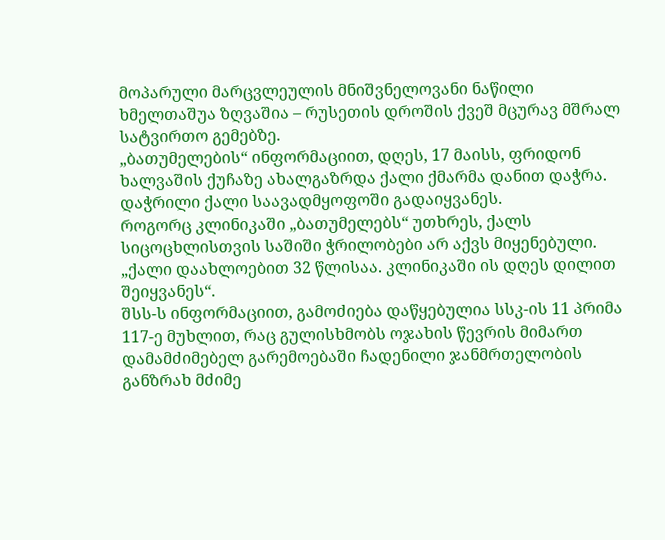მოპარული მარცვლეულის მნიშვნელოვანი ნაწილი ხმელთაშუა ზღვაშია – რუსეთის დროშის ქვეშ მცურავ მშრალ სატვირთო გემებზე.
„ბათუმელების“ ინფორმაციით, დღეს, 17 მაისს, ფრიდონ ხალვაშის ქუჩაზე ახალგაზრდა ქალი ქმარმა დანით დაჭრა. დაჭრილი ქალი საავადმყოფოში გადაიყვანეს.
როგორც კლინიკაში „ბათუმელებს“ უთხრეს, ქალს სიცოცხლისთვის საშიში ჭრილობები არ აქვს მიყენებული. „ქალი დაახლოებით 32 წლისაა. კლინიკაში ის დღეს დილით შეიყვანეს“.
შსს-ს ინფორმაციით, გამოძიება დაწყებულია სსკ-ის 11 პრიმა 117-ე მუხლით, რაც გულისხმობს ოჯახის წევრის მიმართ დამამძიმებელ გარემოებაში ჩადენილი ჯანმრთელობის განზრახ მძიმე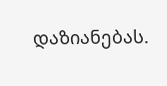დაზიანებას.